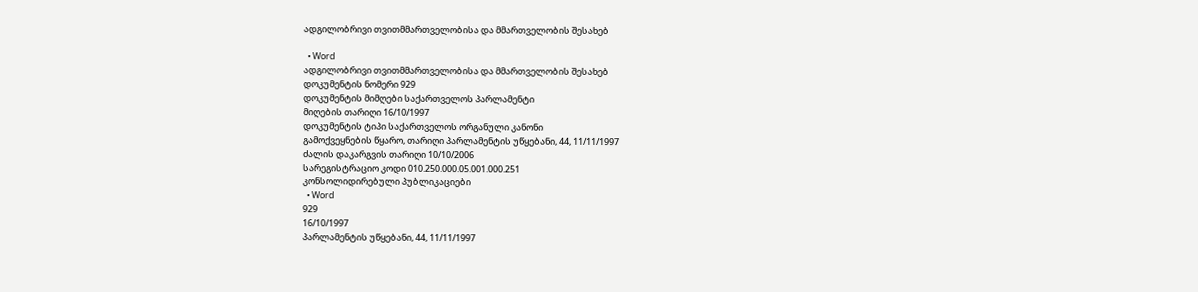ადგილობრივი თვითმმართველობისა და მმართველობის შესახებ

  • Word
ადგილობრივი თვითმმართველობისა და მმართველობის შესახებ
დოკუმენტის ნომერი 929
დოკუმენტის მიმღები საქართველოს პარლამენტი
მიღების თარიღი 16/10/1997
დოკუმენტის ტიპი საქართველოს ორგანული კანონი
გამოქვეყნების წყარო, თარიღი პარლამენტის უწყებანი, 44, 11/11/1997
ძალის დაკარგვის თარიღი 10/10/2006
სარეგისტრაციო კოდი 010.250.000.05.001.000.251
კონსოლიდირებული პუბლიკაციები
  • Word
929
16/10/1997
პარლამენტის უწყებანი, 44, 11/11/1997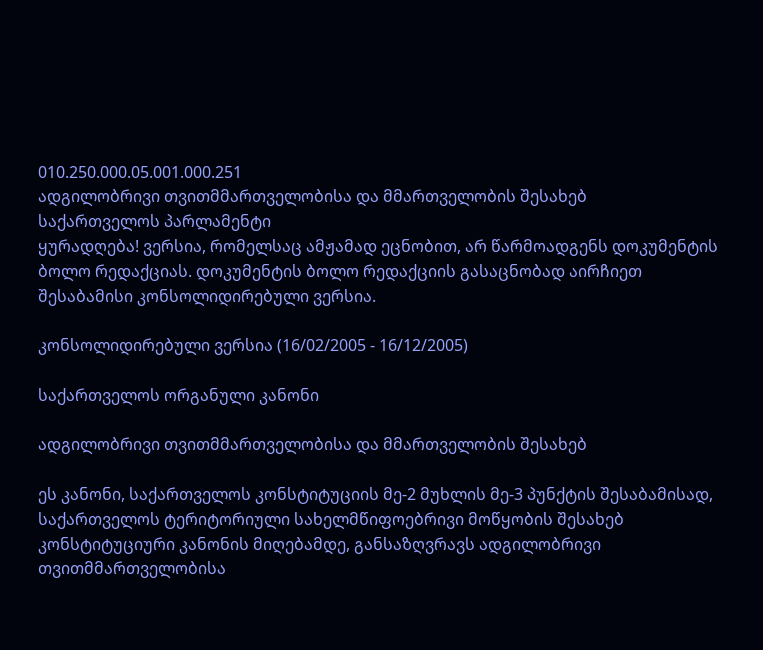010.250.000.05.001.000.251
ადგილობრივი თვითმმართველობისა და მმართველობის შესახებ
საქართველოს პარლამენტი
ყურადღება! ვერსია, რომელსაც ამჟამად ეცნობით, არ წარმოადგენს დოკუმენტის ბოლო რედაქციას. დოკუმენტის ბოლო რედაქციის გასაცნობად აირჩიეთ შესაბამისი კონსოლიდირებული ვერსია.

კონსოლიდირებული ვერსია (16/02/2005 - 16/12/2005)

საქართველოს ორგანული კანონი

ადგილობრივი თვითმმართველობისა და მმართველობის შესახებ

ეს კანონი, საქართველოს კონსტიტუციის მე-2 მუხლის მე-3 პუნქტის შესაბამისად, საქართველოს ტერიტორიული სახელმწიფოებრივი მოწყობის შესახებ კონსტიტუციური კანონის მიღებამდე, განსაზღვრავს ადგილობრივი თვითმმართველობისა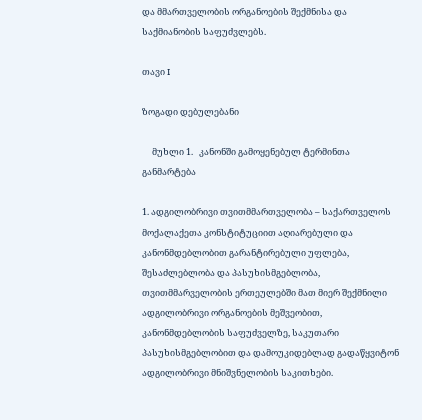და მმართველობის ორგანოების შექმნისა და საქმიანობის საფუძვლებს.

თავი I

ზოგადი დებულებანი

     მუხლი 1.   კანონში გამოყენებულ ტერმინთა განმარტება

1. ადგილობრივი თვითმმართველობა – საქართველოს მოქალაქეთა კონსტიტუციით აღიარებული და კანონმდებლობით გარანტირებული უფლება, შესაძლებლობა და პასუხისმგებლობა, თვითმმარველობის ერთეულებში მათ მიერ შექმნილი ადგილობრივი ორგანოების მეშვეობით, კანონმდებლობის საფუძველზე, საკუთარი პასუხისმგებლობით და დამოუკიდებლად გადაწყვიტონ ადგილობრივი მნიშვნელობის საკითხები.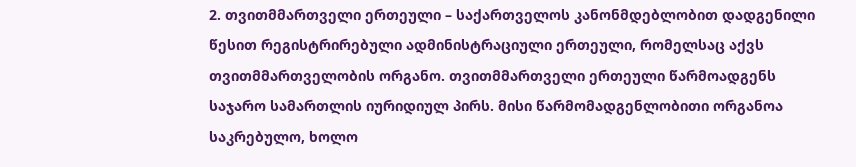2. თვითმმართველი ერთეული – საქართველოს კანონმდებლობით დადგენილი წესით რეგისტრირებული ადმინისტრაციული ერთეული, რომელსაც აქვს თვითმმართველობის ორგანო. თვითმმართველი ერთეული წარმოადგენს საჯარო სამართლის იურიდიულ პირს. მისი წარმომადგენლობითი ორგანოა საკრებულო, ხოლო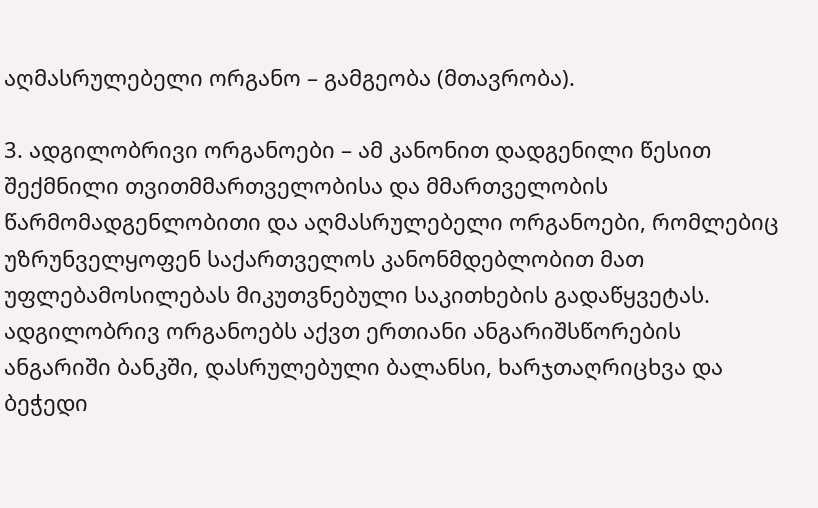აღმასრულებელი ორგანო – გამგეობა (მთავრობა).

3. ადგილობრივი ორგანოები – ამ კანონით დადგენილი წესით შექმნილი თვითმმართველობისა და მმართველობის წარმომადგენლობითი და აღმასრულებელი ორგანოები, რომლებიც უზრუნველყოფენ საქართველოს კანონმდებლობით მათ უფლებამოსილებას მიკუთვნებული საკითხების გადაწყვეტას. ადგილობრივ ორგანოებს აქვთ ერთიანი ანგარიშსწორების ანგარიში ბანკში, დასრულებული ბალანსი, ხარჯთაღრიცხვა და ბეჭედი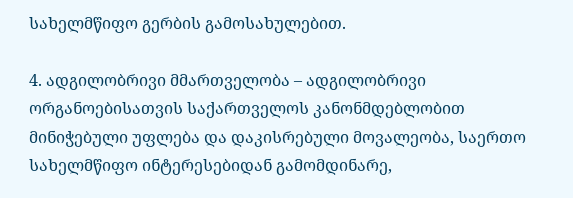სახელმწიფო გერბის გამოსახულებით.

4. ადგილობრივი მმართველობა – ადგილობრივი ორგანოებისათვის საქართველოს კანონმდებლობით მინიჭებული უფლება და დაკისრებული მოვალეობა, საერთო სახელმწიფო ინტერესებიდან გამომდინარე,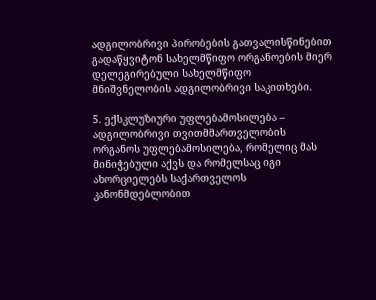ადგილობრივი პირობების გათვალისწინებით გადაწყვიტონ სახელმწიფო ორგანოების მიერ დელეგირებული სახელმწიფო მნიშვნელობის ადგილობრივი საკითხები.

5. ექსკლუზიური უფლებამოსილება – ადგილობრივი თვითმმართველობის ორგანოს უფლებამოსილება, რომელიც მას მინიჭებული აქვს და რომელსაც იგი ახორციელებს საქართველოს კანონმდებლობით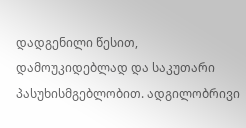დადგენილი წესით, დამოუკიდებლად და საკუთარი პასუხისმგებლობით. ადგილობრივი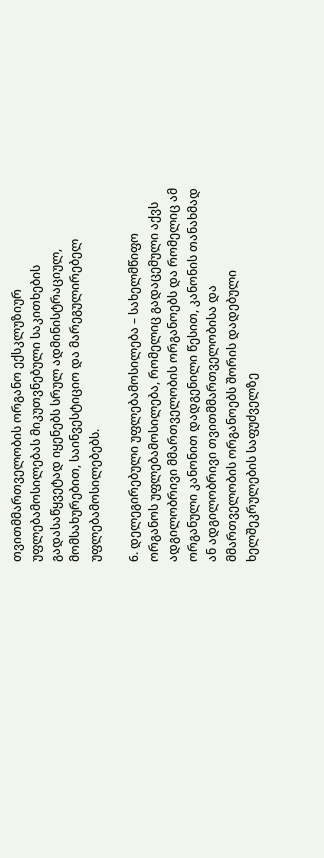თვითმმართველობის ორგანო ექსკლუზიურ უფლებამოსილებას მიკუთვნებული საკითხების გადასაწყვეტად იყენებს სრულ ადმინისტრაციულ, მომსახურებით, საინვესტიციო და მარეგულირებელ უფლებამოსილებებს.

6. დელეგირებული უფლებამოსილება – სახელმწიფო ორგანოს უფლებამოსილება, რომელიც გადაცემული აქვს ადგილობრივი მმართველობის ორგანოებს და რომელიც ამ ორგანული კანონით დადგენილი წესით, კანონის თანახმად ან ადგილობრივი თვითმმართველობისა და მმართველობის ორგანოებს შორის დადებული ხელშეკრულების საფუძველზე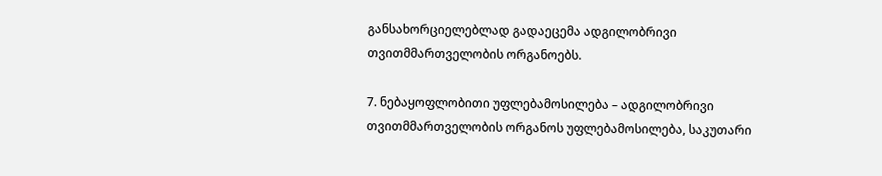განსახორციელებლად გადაეცემა ადგილობრივი თვითმმართველობის ორგანოებს.

7. ნებაყოფლობითი უფლებამოსილება – ადგილობრივი თვითმმართველობის ორგანოს უფლებამოსილება, საკუთარი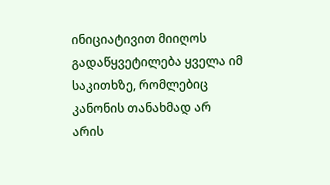ინიციატივით მიიღოს გადაწყვეტილება ყველა იმ საკითხზე, რომლებიც კანონის თანახმად არ არის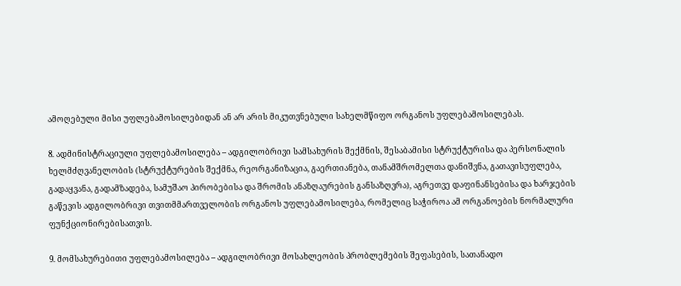ამოღებული მისი უფლებამოსილებიდან ან არ არის მიკუთვნებული სახელმწიფო ორგანოს უფლებამოსილებას.

8. ადმინისტრაციული უფლებამოსილება – ადგილობრივი სამსახურის შექმნის, შესაბამისი სტრუქტურისა და პერსონალის ხელმძღვანელობის (სტრუქტურების შექმნა, რეორგანიზაცია, გაერთიანება, თანამშრომელთა დანიშვნა, გათავისუფლება, გადაყვანა, გადამზადება, სამუშაო პირობებისა და შრომის ანაზღაურების განსაზღვრა), აგრეთვე დაფინანსებისა და ხარჯების გაწევის ადგილობრივი თვითმმართველობის ორგანოს უფლებამოსილება, რომელიც საჭიროა ამ ორგანოების ნორმალური ფუნქციონირებისათვის.

9. მომსახურებითი უფლებამოსილება – ადგილობრივი მოსახლეობის პრობლემების შეფასების, სათანადო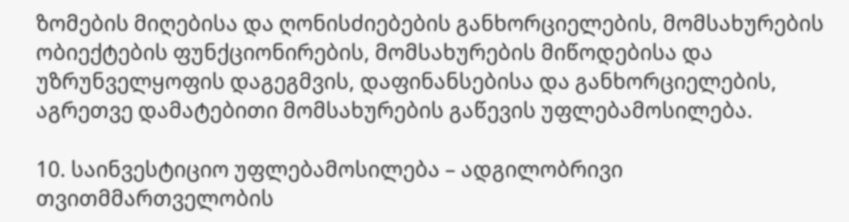ზომების მიღებისა და ღონისძიებების განხორციელების, მომსახურების ობიექტების ფუნქციონირების, მომსახურების მიწოდებისა და უზრუნველყოფის დაგეგმვის, დაფინანსებისა და განხორციელების, აგრეთვე დამატებითი მომსახურების გაწევის უფლებამოსილება.

10. საინვესტიციო უფლებამოსილება – ადგილობრივი თვითმმართველობის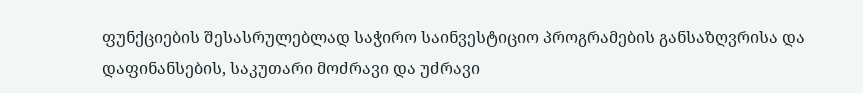ფუნქციების შესასრულებლად საჭირო საინვესტიციო პროგრამების განსაზღვრისა და დაფინანსების, საკუთარი მოძრავი და უძრავი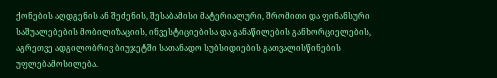ქონების აღდგენის ან შეძენის, შესაბამისი მატერიალური, შრომითი და ფინანსური საშუალებების მობილიზაციის, ინვესტიციებისა და განაწილების განხორციელების, აგრეთვე ადგილობრივ ბიუჯეტში სათანადო სუბსიდიების გათვალისწინების უფლებამოსილება.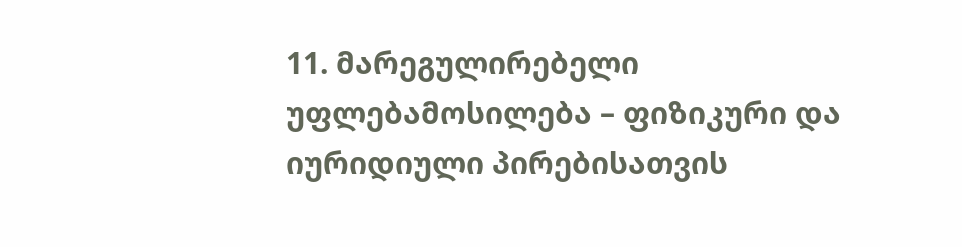11. მარეგულირებელი უფლებამოსილება – ფიზიკური და იურიდიული პირებისათვის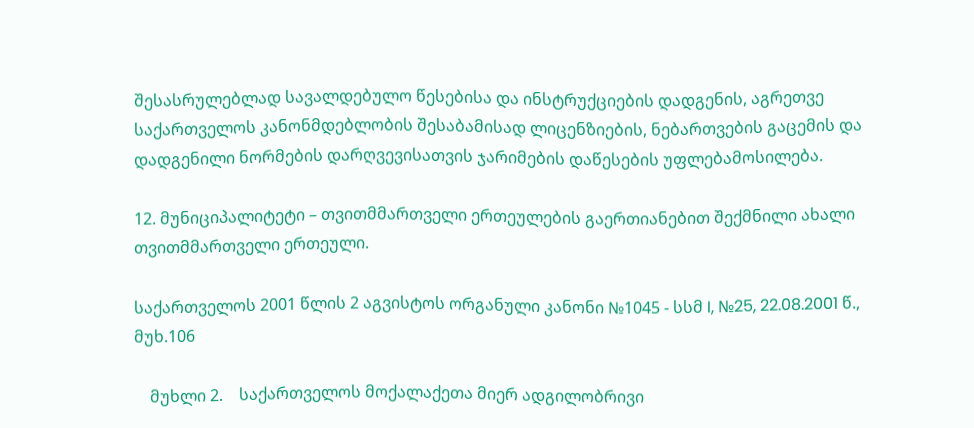შესასრულებლად სავალდებულო წესებისა და ინსტრუქციების დადგენის, აგრეთვე საქართველოს კანონმდებლობის შესაბამისად ლიცენზიების, ნებართვების გაცემის და დადგენილი ნორმების დარღვევისათვის ჯარიმების დაწესების უფლებამოსილება.

12. მუნიციპალიტეტი – თვითმმართველი ერთეულების გაერთიანებით შექმნილი ახალი თვითმმართველი ერთეული.

საქართველოს 2001 წლის 2 აგვისტოს ორგანული კანონი №1045 - სსმ I, №25, 22.08.2001 წ., მუხ.106

    მუხლი 2.    საქართველოს მოქალაქეთა მიერ ადგილობრივი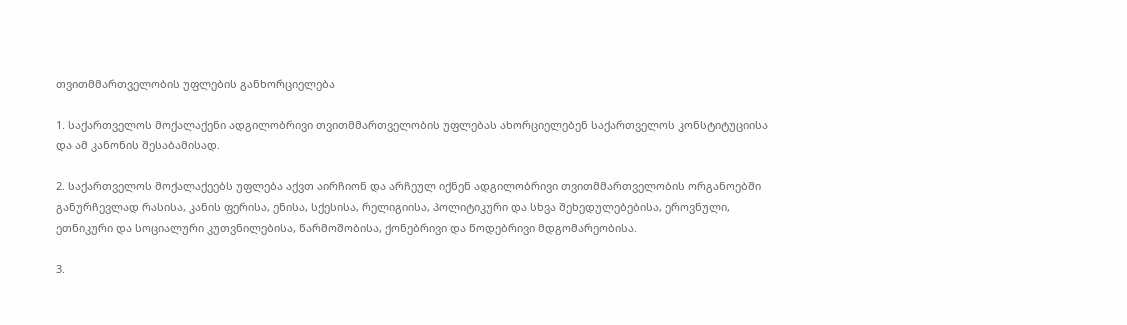თვითმმართველობის უფლების განხორციელება

1. საქართველოს მოქალაქენი ადგილობრივი თვითმმართველობის უფლებას ახორციელებენ საქართველოს კონსტიტუციისა და ამ კანონის შესაბამისად.

2. საქართველოს მოქალაქეებს უფლება აქვთ აირჩიონ და არჩეულ იქნენ ადგილობრივი თვითმმართველობის ორგანოებში განურჩევლად რასისა, კანის ფერისა, ენისა, სქესისა, რელიგიისა, პოლიტიკური და სხვა შეხედულებებისა, ეროვნული, ეთნიკური და სოციალური კუთვნილებისა, წარმოშობისა, ქონებრივი და წოდებრივი მდგომარეობისა.

3.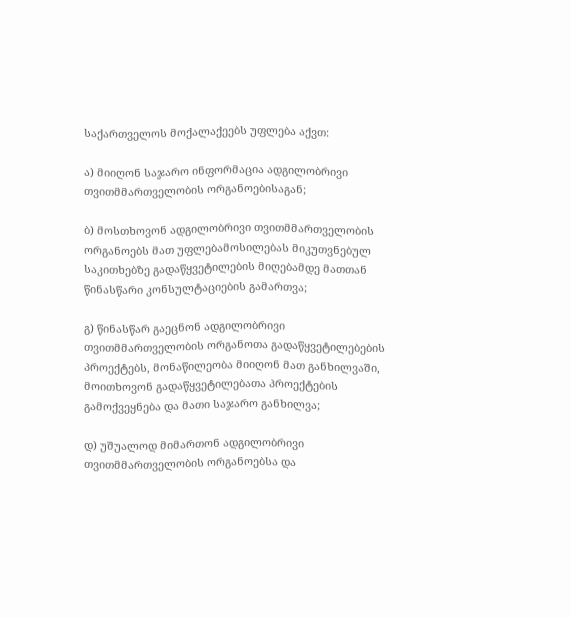საქართველოს მოქალაქეებს უფლება აქვთ:

ა) მიიღონ საჯარო ინფორმაცია ადგილობრივი თვითმმართველობის ორგანოებისაგან;

ბ) მოსთხოვონ ადგილობრივი თვითმმართველობის ორგანოებს მათ უფლებამოსილებას მიკუთვნებულ საკითხებზე გადაწყვეტილების მიღებამდე მათთან წინასწარი კონსულტაციების გამართვა;

გ) წინასწარ გაეცნონ ადგილობრივი თვითმმართველობის ორგანოთა გადაწყვეტილებების პროექტებს, მონაწილეობა მიიღონ მათ განხილვაში, მოითხოვონ გადაწყვეტილებათა პროექტების გამოქვეყნება და მათი საჯარო განხილვა;

დ) უშუალოდ მიმართონ ადგილობრივი თვითმმართველობის ორგანოებსა და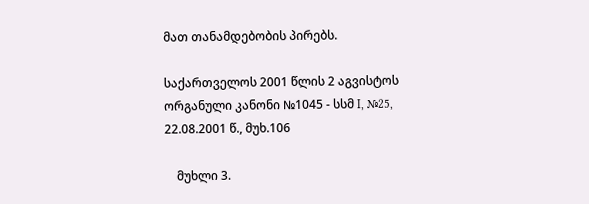მათ თანამდებობის პირებს.

საქართველოს 2001 წლის 2 აგვისტოს ორგანული კანონი №1045 - სსმ I, №25, 22.08.2001 წ., მუხ.106

    მუხლი 3.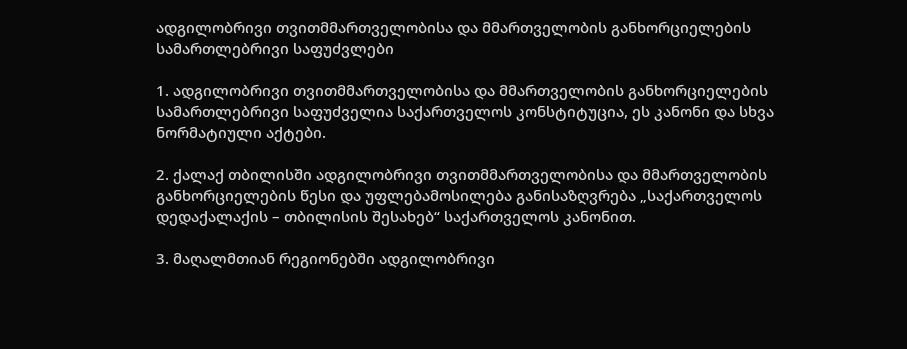ადგილობრივი თვითმმართველობისა და მმართველობის განხორციელების სამართლებრივი საფუძვლები

1. ადგილობრივი თვითმმართველობისა და მმართველობის განხორციელების სამართლებრივი საფუძველია საქართველოს კონსტიტუცია, ეს კანონი და სხვა ნორმატიული აქტები.

2. ქალაქ თბილისში ადგილობრივი თვითმმართველობისა და მმართველობის განხორციელების წესი და უფლებამოსილება განისაზღვრება „საქართველოს დედაქალაქის – თბილისის შესახებ“ საქართველოს კანონით.

3. მაღალმთიან რეგიონებში ადგილობრივი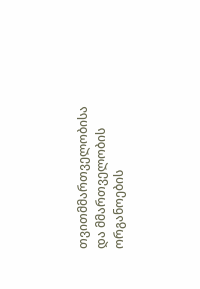თვითმმართველობისა და მმართველობის ორგანოების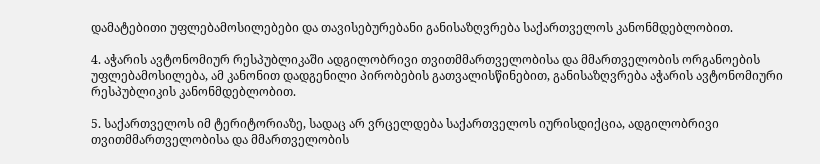დამატებითი უფლებამოსილებები და თავისებურებანი განისაზღვრება საქართველოს კანონმდებლობით.

4. აჭარის ავტონომიურ რესპუბლიკაში ადგილობრივი თვითმმართველობისა და მმართველობის ორგანოების უფლებამოსილება, ამ კანონით დადგენილი პირობების გათვალისწინებით, განისაზღვრება აჭარის ავტონომიური რესპუბლიკის კანონმდებლობით.

5. საქართველოს იმ ტერიტორიაზე, სადაც არ ვრცელდება საქართველოს იურისდიქცია, ადგილობრივი თვითმმართველობისა და მმართველობის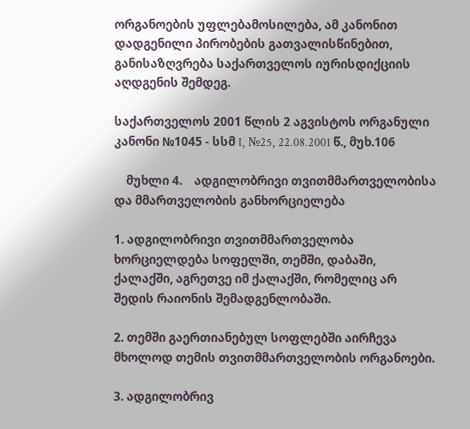ორგანოების უფლებამოსილება, ამ კანონით დადგენილი პირობების გათვალისწინებით, განისაზღვრება საქართველოს იურისდიქციის აღდგენის შემდეგ.

საქართველოს 2001 წლის 2 აგვისტოს ორგანული კანონი №1045 - სსმ I, №25, 22.08.2001 წ., მუხ.106

    მუხლი 4.    ადგილობრივი თვითმმართველობისა და მმართველობის განხორციელება

1. ადგილობრივი თვითმმართველობა ხორციელდება სოფელში, თემში, დაბაში, ქალაქში, აგრეთვე იმ ქალაქში, რომელიც არ შედის რაიონის შემადგენლობაში.

2. თემში გაერთიანებულ სოფლებში აირჩევა მხოლოდ თემის თვითმმართველობის ორგანოები.

3. ადგილობრივ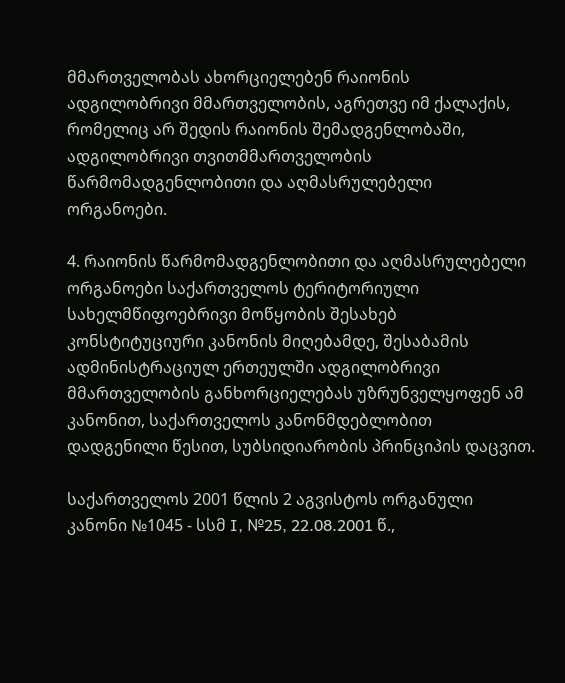მმართველობას ახორციელებენ რაიონის ადგილობრივი მმართველობის, აგრეთვე იმ ქალაქის, რომელიც არ შედის რაიონის შემადგენლობაში, ადგილობრივი თვითმმართველობის წარმომადგენლობითი და აღმასრულებელი ორგანოები.

4. რაიონის წარმომადგენლობითი და აღმასრულებელი ორგანოები საქართველოს ტერიტორიული სახელმწიფოებრივი მოწყობის შესახებ კონსტიტუციური კანონის მიღებამდე, შესაბამის ადმინისტრაციულ ერთეულში ადგილობრივი მმართველობის განხორციელებას უზრუნველყოფენ ამ კანონით, საქართველოს კანონმდებლობით დადგენილი წესით, სუბსიდიარობის პრინციპის დაცვით.

საქართველოს 2001 წლის 2 აგვისტოს ორგანული კანონი №1045 - სსმ I, №25, 22.08.2001 წ.,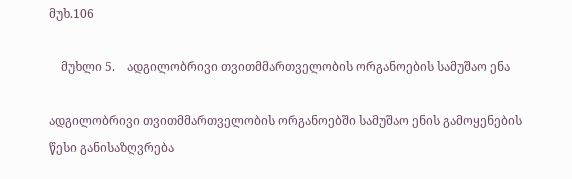მუხ.106

    მუხლი 5.    ადგილობრივი თვითმმართველობის ორგანოების სამუშაო ენა

ადგილობრივი თვითმმართველობის ორგანოებში სამუშაო ენის გამოყენების წესი განისაზღვრება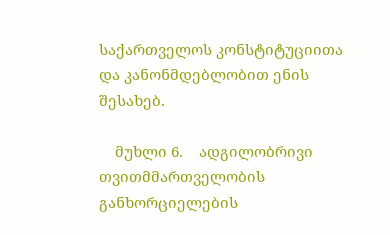საქართველოს კონსტიტუციითა და კანონმდებლობით ენის შესახებ.

    მუხლი 6.    ადგილობრივი თვითმმართველობის განხორციელების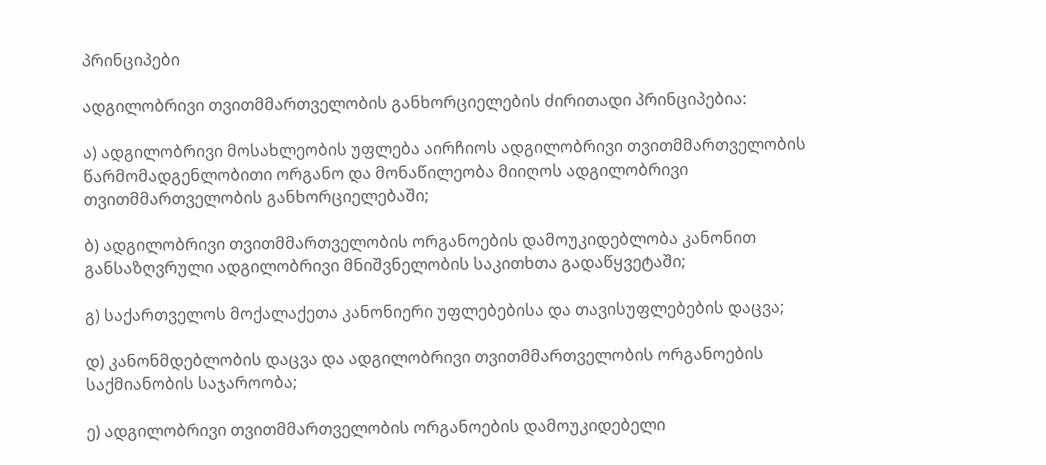პრინციპები

ადგილობრივი თვითმმართველობის განხორციელების ძირითადი პრინციპებია:

ა) ადგილობრივი მოსახლეობის უფლება აირჩიოს ადგილობრივი თვითმმართველობის წარმომადგენლობითი ორგანო და მონაწილეობა მიიღოს ადგილობრივი თვითმმართველობის განხორციელებაში;

ბ) ადგილობრივი თვითმმართველობის ორგანოების დამოუკიდებლობა კანონით განსაზღვრული ადგილობრივი მნიშვნელობის საკითხთა გადაწყვეტაში;

გ) საქართველოს მოქალაქეთა კანონიერი უფლებებისა და თავისუფლებების დაცვა;

დ) კანონმდებლობის დაცვა და ადგილობრივი თვითმმართველობის ორგანოების საქმიანობის საჯაროობა;

ე) ადგილობრივი თვითმმართველობის ორგანოების დამოუკიდებელი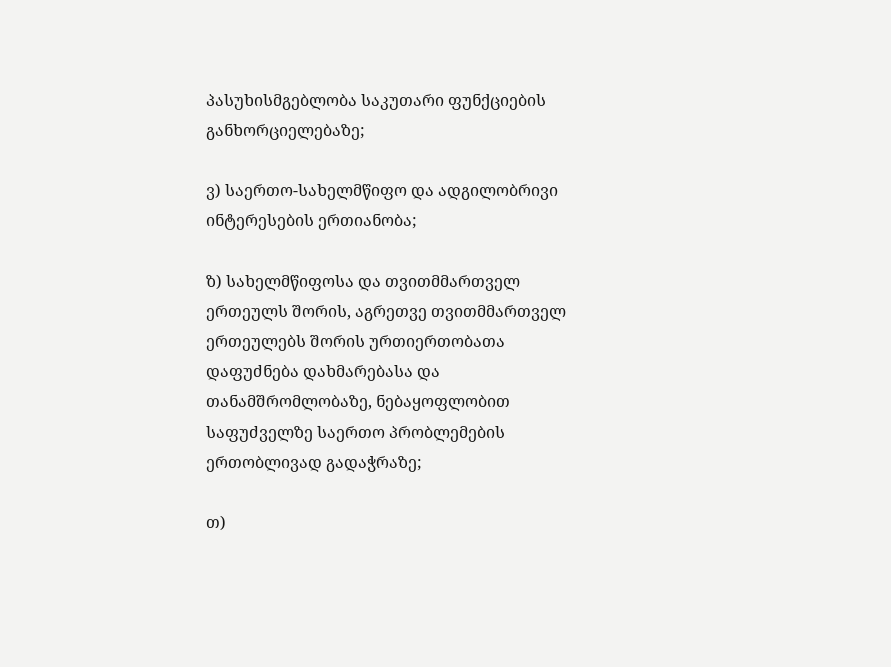პასუხისმგებლობა საკუთარი ფუნქციების განხორციელებაზე;

ვ) საერთო-სახელმწიფო და ადგილობრივი ინტერესების ერთიანობა;

ზ) სახელმწიფოსა და თვითმმართველ ერთეულს შორის, აგრეთვე თვითმმართველ ერთეულებს შორის ურთიერთობათა დაფუძნება დახმარებასა და თანამშრომლობაზე, ნებაყოფლობით საფუძველზე საერთო პრობლემების ერთობლივად გადაჭრაზე;

თ)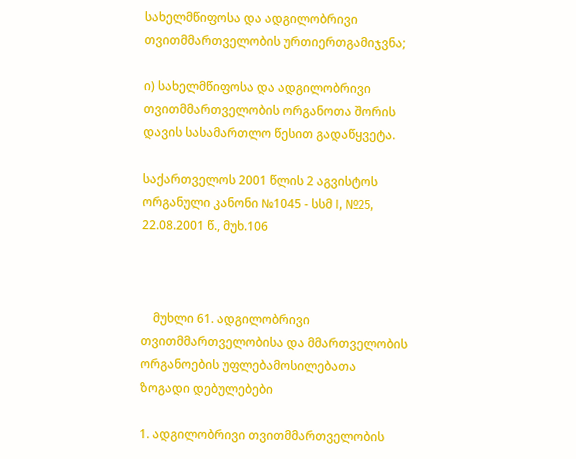სახელმწიფოსა და ადგილობრივი თვითმმართველობის ურთიერთგამიჯვნა;

ი) სახელმწიფოსა და ადგილობრივი თვითმმართველობის ორგანოთა შორის დავის სასამართლო წესით გადაწყვეტა.

საქართველოს 2001 წლის 2 აგვისტოს ორგანული კანონი №1045 - სსმ I, №25, 22.08.2001 წ., მუხ.106



    მუხლი 61. ადგილობრივი თვითმმართველობისა და მმართველობის ორგანოების უფლებამოსილებათა ზოგადი დებულებები

1. ადგილობრივი თვითმმართველობის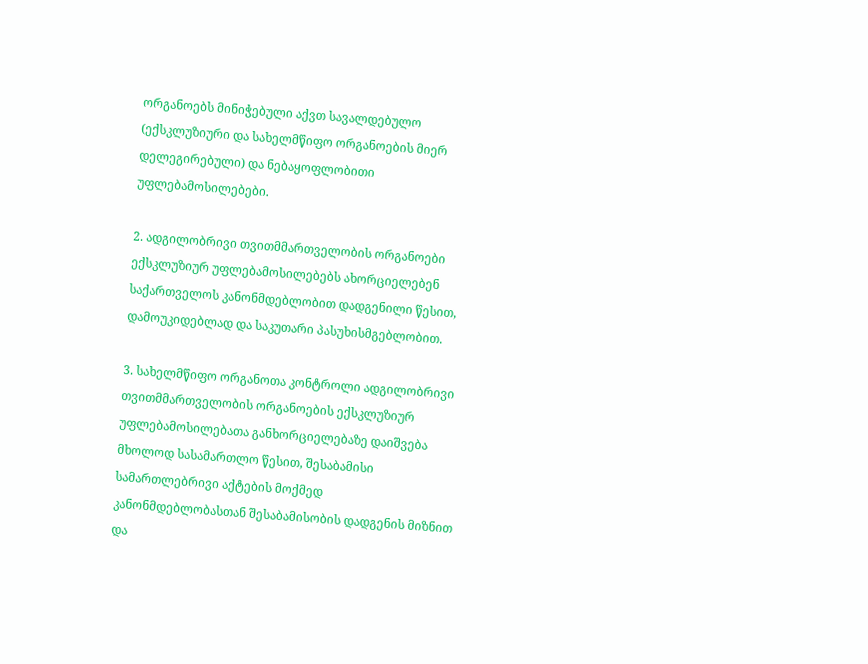ორგანოებს მინიჭებული აქვთ სავალდებულო (ექსკლუზიური და სახელმწიფო ორგანოების მიერ დელეგირებული) და ნებაყოფლობითი უფლებამოსილებები.

2. ადგილობრივი თვითმმართველობის ორგანოები ექსკლუზიურ უფლებამოსილებებს ახორციელებენ საქართველოს კანონმდებლობით დადგენილი წესით, დამოუკიდებლად და საკუთარი პასუხისმგებლობით.

3. სახელმწიფო ორგანოთა კონტროლი ადგილობრივი თვითმმართველობის ორგანოების ექსკლუზიურ უფლებამოსილებათა განხორციელებაზე დაიშვება მხოლოდ სასამართლო წესით, შესაბამისი სამართლებრივი აქტების მოქმედ კანონმდებლობასთან შესაბამისობის დადგენის მიზნით და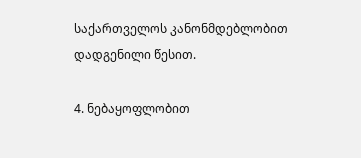საქართველოს კანონმდებლობით დადგენილი წესით.

4. ნებაყოფლობით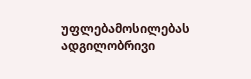უფლებამოსილებას ადგილობრივი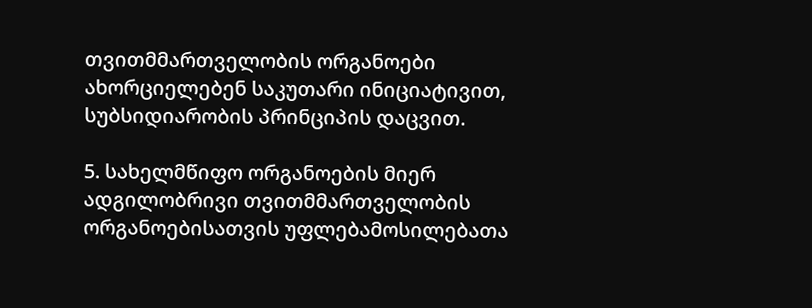თვითმმართველობის ორგანოები ახორციელებენ საკუთარი ინიციატივით, სუბსიდიარობის პრინციპის დაცვით.

5. სახელმწიფო ორგანოების მიერ ადგილობრივი თვითმმართველობის ორგანოებისათვის უფლებამოსილებათა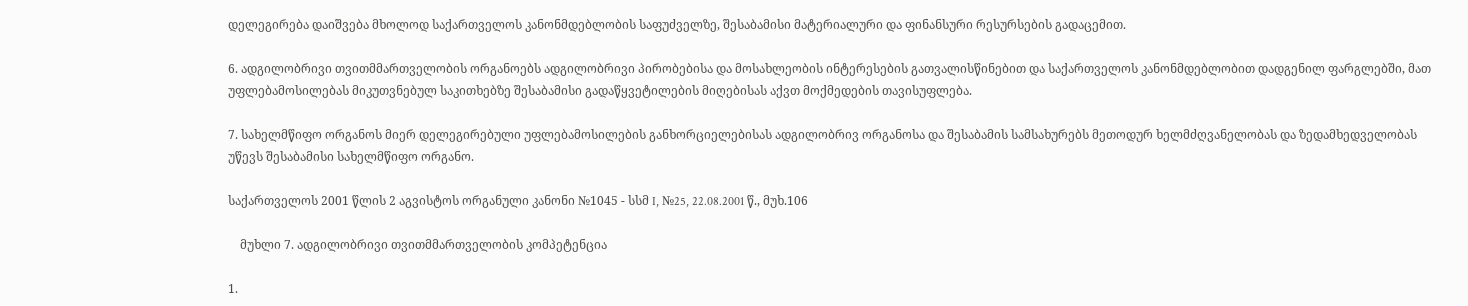დელეგირება დაიშვება მხოლოდ საქართველოს კანონმდებლობის საფუძველზე, შესაბამისი მატერიალური და ფინანსური რესურსების გადაცემით.

6. ადგილობრივი თვითმმართველობის ორგანოებს ადგილობრივი პირობებისა და მოსახლეობის ინტერესების გათვალისწინებით და საქართველოს კანონმდებლობით დადგენილ ფარგლებში, მათ უფლებამოსილებას მიკუთვნებულ საკითხებზე შესაბამისი გადაწყვეტილების მიღებისას აქვთ მოქმედების თავისუფლება.

7. სახელმწიფო ორგანოს მიერ დელეგირებული უფლებამოსილების განხორციელებისას ადგილობრივ ორგანოსა და შესაბამის სამსახურებს მეთოდურ ხელმძღვანელობას და ზედამხედველობას უწევს შესაბამისი სახელმწიფო ორგანო.

საქართველოს 2001 წლის 2 აგვისტოს ორგანული კანონი №1045 - სსმ I, №25, 22.08.2001 წ., მუხ.106

    მუხლი 7. ადგილობრივი თვითმმართველობის კომპეტენცია

1.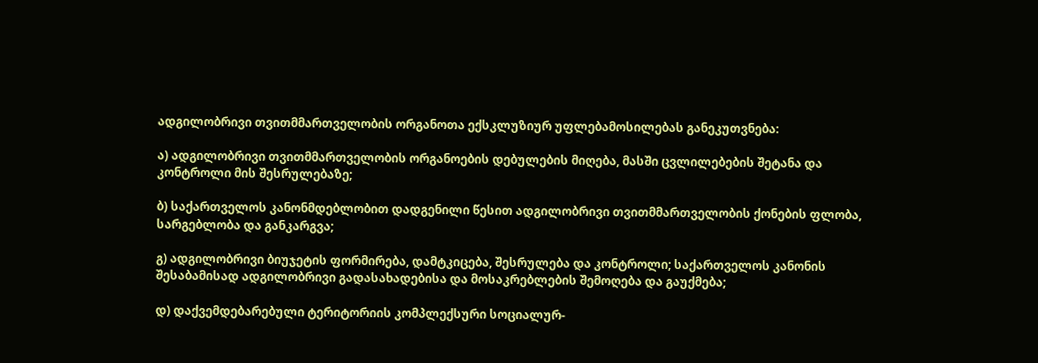ადგილობრივი თვითმმართველობის ორგანოთა ექსკლუზიურ უფლებამოსილებას განეკუთვნება:

ა) ადგილობრივი თვითმმართველობის ორგანოების დებულების მიღება, მასში ცვლილებების შეტანა და კონტროლი მის შესრულებაზე;

ბ) საქართველოს კანონმდებლობით დადგენილი წესით ადგილობრივი თვითმმართველობის ქონების ფლობა, სარგებლობა და განკარგვა;

გ) ადგილობრივი ბიუჯეტის ფორმირება, დამტკიცება, შესრულება და კონტროლი; საქართველოს კანონის შესაბამისად ადგილობრივი გადასახადებისა და მოსაკრებლების შემოღება და გაუქმება;

დ) დაქვემდებარებული ტერიტორიის კომპლექსური სოციალურ-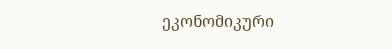ეკონომიკური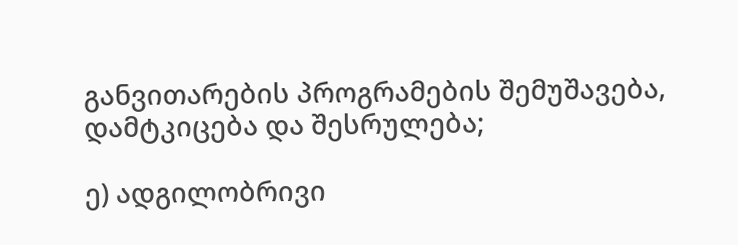განვითარების პროგრამების შემუშავება, დამტკიცება და შესრულება;

ე) ადგილობრივი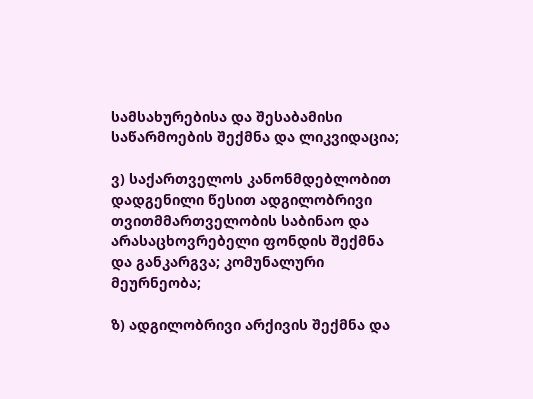სამსახურებისა და შესაბამისი საწარმოების შექმნა და ლიკვიდაცია;

ვ) საქართველოს კანონმდებლობით დადგენილი წესით ადგილობრივი თვითმმართველობის საბინაო და არასაცხოვრებელი ფონდის შექმნა და განკარგვა; კომუნალური მეურნეობა;

ზ) ადგილობრივი არქივის შექმნა და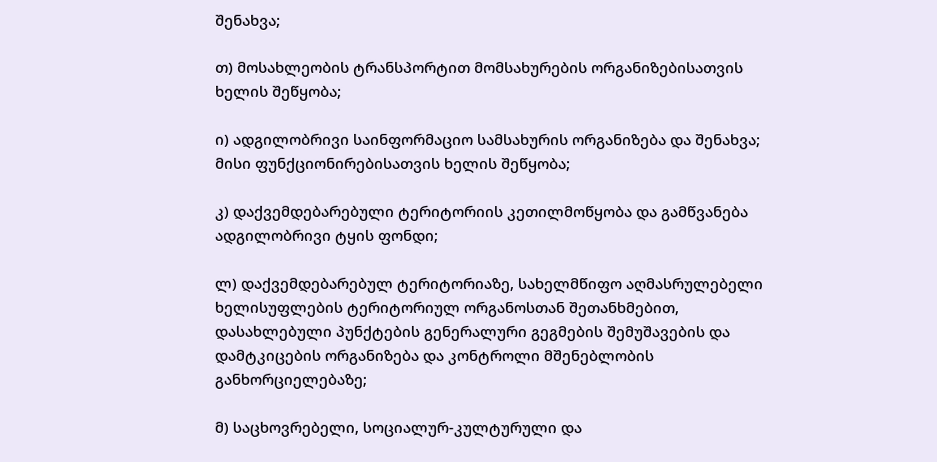შენახვა;

თ) მოსახლეობის ტრანსპორტით მომსახურების ორგანიზებისათვის  ხელის შეწყობა;

ი) ადგილობრივი საინფორმაციო სამსახურის ორგანიზება და შენახვა; მისი ფუნქციონირებისათვის ხელის შეწყობა;

კ) დაქვემდებარებული ტერიტორიის კეთილმოწყობა და გამწვანება ადგილობრივი ტყის ფონდი;

ლ) დაქვემდებარებულ ტერიტორიაზე, სახელმწიფო აღმასრულებელი ხელისუფლების ტერიტორიულ ორგანოსთან შეთანხმებით, დასახლებული პუნქტების გენერალური გეგმების შემუშავების და დამტკიცების ორგანიზება და კონტროლი მშენებლობის განხორციელებაზე;

მ) საცხოვრებელი, სოციალურ-კულტურული და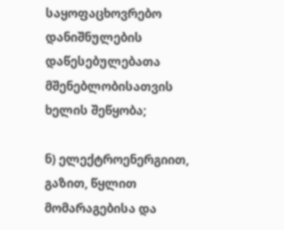საყოფაცხოვრებო დანიშნულების დაწესებულებათა მშენებლობისათვის ხელის შეწყობა;

ნ) ელექტროენერგიით, გაზით, წყლით მომარაგებისა და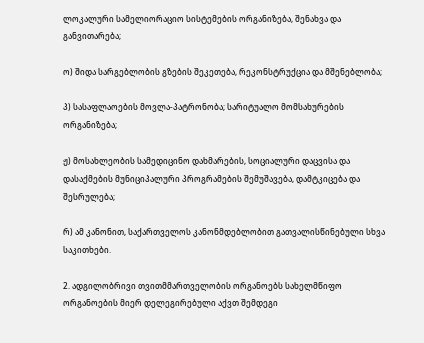ლოკალური სამელიორაციო სისტემების ორგანიზება, შენახვა და განვითარება;

ო) შიდა სარგებლობის გზების შეკეთება, რეკონსტრუქცია და მშენებლობა;

პ) სასაფლაოების მოვლა-პატრონობა; სარიტუალო მომსახურების ორგანიზება;

ჟ) მოსახლეობის სამედიცინო დახმარების, სოციალური დაცვისა და დასაქმების მუნიციპალური პროგრამების შემუშავება, დამტკიცება და შესრულება;

რ) ამ კანონით, საქართველოს კანონმდებლობით გათვალისწინებული სხვა საკითხები.

2. ადგილობრივი თვითმმართველობის ორგანოებს სახელმწიფო ორგანოების მიერ დელეგირებული აქვთ შემდეგი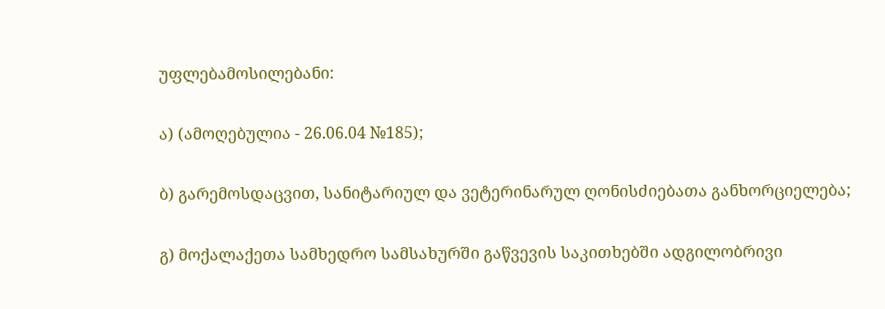უფლებამოსილებანი:

ა) (ამოღებულია - 26.06.04 №185);

ბ) გარემოსდაცვით, სანიტარიულ და ვეტერინარულ ღონისძიებათა განხორციელება;

გ) მოქალაქეთა სამხედრო სამსახურში გაწვევის საკითხებში ადგილობრივი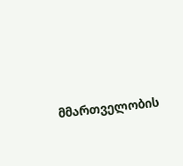მმართველობის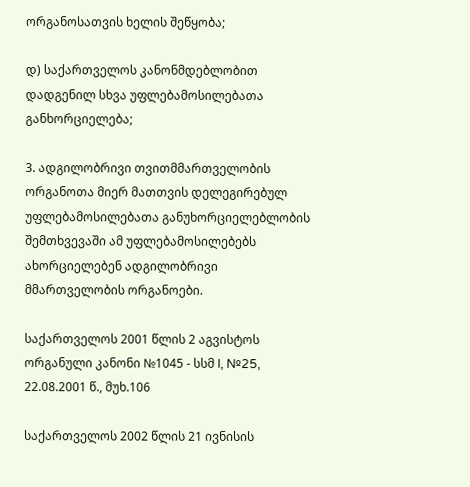ორგანოსათვის ხელის შეწყობა;

დ) საქართველოს კანონმდებლობით დადგენილ სხვა უფლებამოსილებათა განხორციელება;

3. ადგილობრივი თვითმმართველობის ორგანოთა მიერ მათთვის დელეგირებულ უფლებამოსილებათა განუხორციელებლობის შემთხვევაში ამ უფლებამოსილებებს ახორციელებენ ადგილობრივი მმართველობის ორგანოები.

საქართველოს 2001 წლის 2 აგვისტოს ორგანული კანონი №1045 - სსმ I, №25, 22.08.2001 წ., მუხ.106

საქართველოს 2002 წლის 21 ივნისის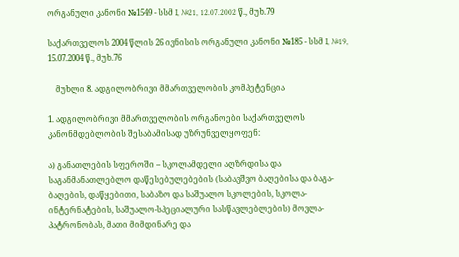ორგანული კანონი №1549 - სსმ I, №21, 12.07.2002 წ., მუხ.79

საქართველოს 2004 წლის 26 ივნისის ორგანული კანონი №185 - სსმ I, №19, 15.07.2004 წ., მუხ.76

    მუხლი 8. ადგილობრივი მმართველობის კომპეტენცია

1. ადგილობრივი მმართველობის ორგანოები საქართველოს კანონმდებლობის შესაბამისად უზრუნველყოფენ:

ა) განათლების სფეროში – სკოლამდელი აღზრდისა და საგანმანათლებლო დაწესებულებების (საბავშვო ბაღებისა და ბაგა-ბაღების, დაწყებითი, საბაზო და საშუალო სკოლების, სკოლა-ინტერნატების, საშუალო-სპეციალური სასწავლებლების) მოვლა-პატრონობას, მათი მიმდინარე და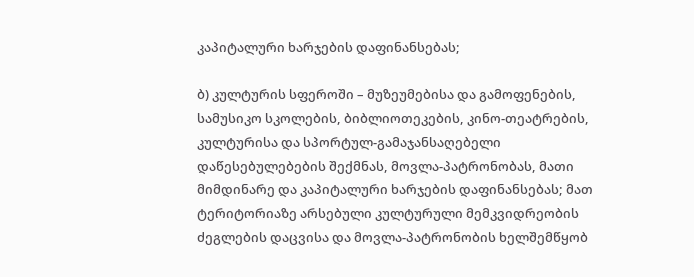კაპიტალური ხარჯების დაფინანსებას;

ბ) კულტურის სფეროში – მუზეუმებისა და გამოფენების, სამუსიკო სკოლების, ბიბლიოთეკების, კინო-თეატრების, კულტურისა და სპორტულ-გამაჯანსაღებელი დაწესებულებების შექმნას, მოვლა-პატრონობას, მათი მიმდინარე და კაპიტალური ხარჯების დაფინანსებას; მათ ტერიტორიაზე არსებული კულტურული მემკვიდრეობის ძეგლების დაცვისა და მოვლა-პატრონობის ხელშემწყობ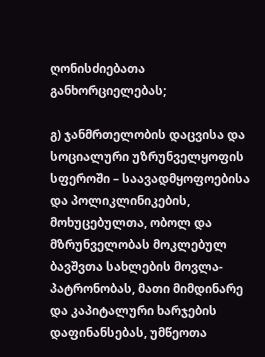ღონისძიებათა განხორციელებას;

გ) ჯანმრთელობის დაცვისა და სოციალური უზრუნველყოფის სფეროში – საავადმყოფოებისა და პოლიკლინიკების, მოხუცებულთა, ობოლ და მზრუნველობას მოკლებულ ბავშვთა სახლების მოვლა-პატრონობას, მათი მიმდინარე და კაპიტალური ხარჯების დაფინანსებას, უმწეოთა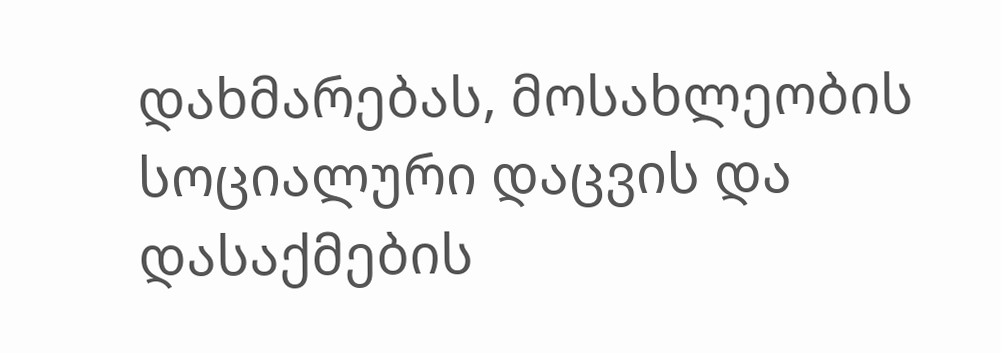დახმარებას, მოსახლეობის სოციალური დაცვის და დასაქმების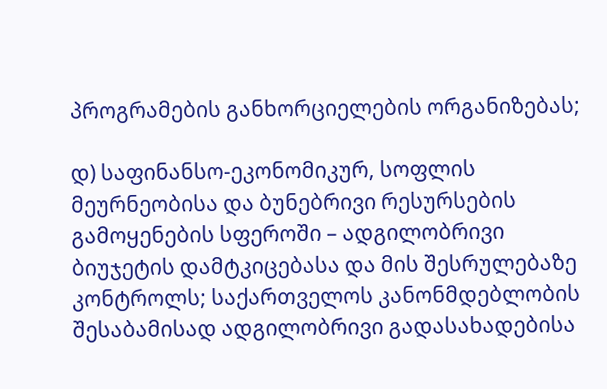პროგრამების განხორციელების ორგანიზებას;

დ) საფინანსო-ეკონომიკურ, სოფლის მეურნეობისა და ბუნებრივი რესურსების გამოყენების სფეროში – ადგილობრივი ბიუჯეტის დამტკიცებასა და მის შესრულებაზე კონტროლს; საქართველოს კანონმდებლობის შესაბამისად ადგილობრივი გადასახადებისა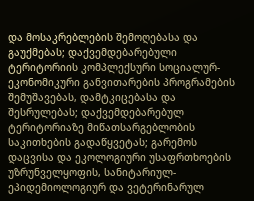და მოსაკრებლების შემოღებასა და გაუქმებას; დაქვემდებარებული ტერიტორიის კომპლექსური სოციალურ-ეკონომიკური განვითარების პროგრამების შემუშავებას, დამტკიცებასა და შესრულებას; დაქვემდებარებულ ტერიტორიაზე მიწათსარგებლობის საკითხების გადაწყვეტას; გარემოს დაცვისა და ეკოლოგიური უსაფრთხოების უზრუნველყოფის, სანიტარიულ-ეპიდემიოლოგიურ და ვეტერინარულ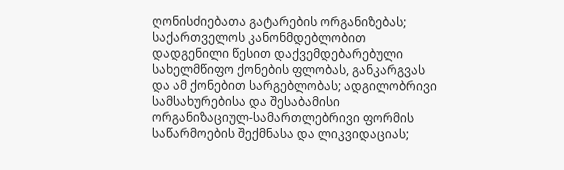ღონისძიებათა გატარების ორგანიზებას; საქართველოს კანონმდებლობით დადგენილი წესით დაქვემდებარებული სახელმწიფო ქონების ფლობას, განკარგვას და ამ ქონებით სარგებლობას; ადგილობრივი სამსახურებისა და შესაბამისი ორგანიზაციულ-სამართლებრივი ფორმის საწარმოების შექმნასა და ლიკვიდაციას;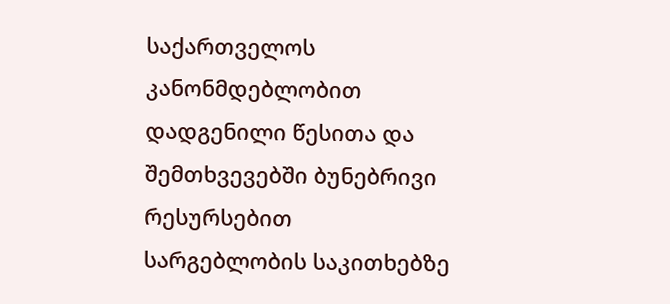საქართველოს კანონმდებლობით დადგენილი წესითა და შემთხვევებში ბუნებრივი რესურსებით სარგებლობის საკითხებზე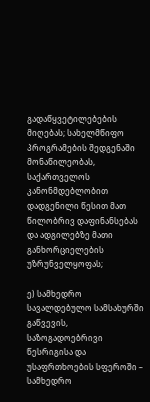გადაწყვეტილებების მიღებას; სახელმწიფო პროგრამების შედგენაში მონაწილეობას, საქართველოს კანონმდებლობით დადგენილი წესით მათ წილობრივ დაფინანსებას და ადგილებზე მათი განხორციელების უზრუნველყოფას;

ე) სამხედრო სავალდებულო სამსახურში გაწვევის, საზოგადოებრივი წესრიგისა და უსაფრთხოების სფეროში – სამხედრო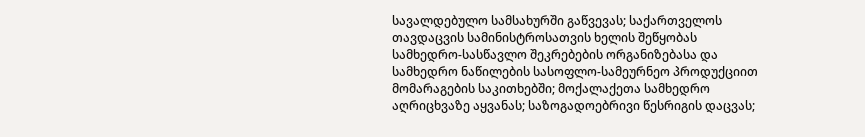სავალდებულო სამსახურში გაწვევას; საქართველოს თავდაცვის სამინისტროსათვის ხელის შეწყობას სამხედრო-სასწავლო შეკრებების ორგანიზებასა და სამხედრო ნაწილების სასოფლო-სამეურნეო პროდუქციით მომარაგების საკითხებში; მოქალაქეთა სამხედრო აღრიცხვაზე აყვანას; საზოგადოებრივი წესრიგის დაცვას;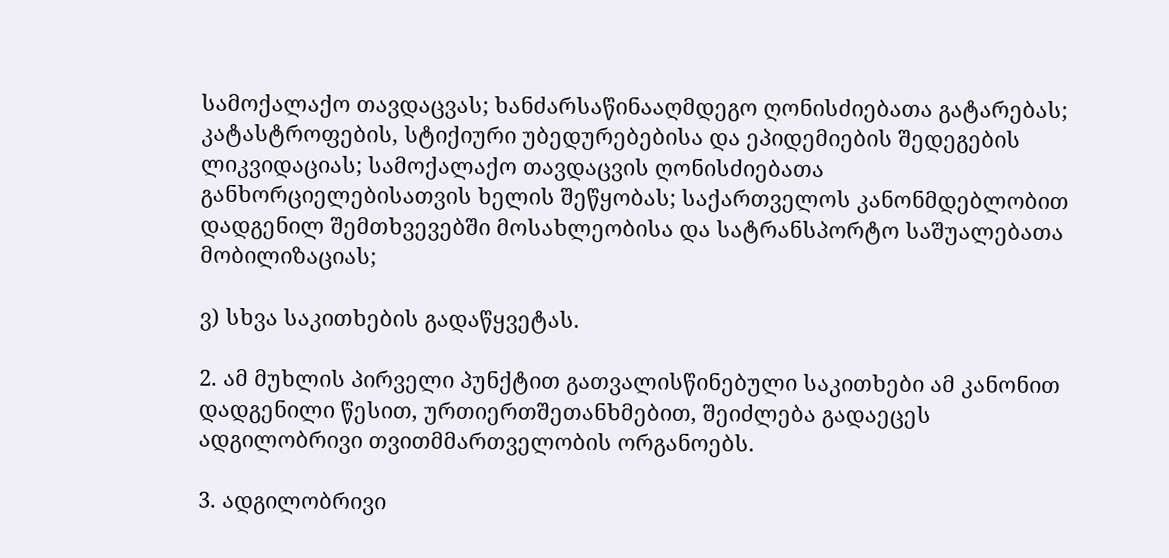სამოქალაქო თავდაცვას; ხანძარსაწინააღმდეგო ღონისძიებათა გატარებას; კატასტროფების, სტიქიური უბედურებებისა და ეპიდემიების შედეგების ლიკვიდაციას; სამოქალაქო თავდაცვის ღონისძიებათა განხორციელებისათვის ხელის შეწყობას; საქართველოს კანონმდებლობით დადგენილ შემთხვევებში მოსახლეობისა და სატრანსპორტო საშუალებათა მობილიზაციას;

ვ) სხვა საკითხების გადაწყვეტას.

2. ამ მუხლის პირველი პუნქტით გათვალისწინებული საკითხები ამ კანონით დადგენილი წესით, ურთიერთშეთანხმებით, შეიძლება გადაეცეს ადგილობრივი თვითმმართველობის ორგანოებს.

3. ადგილობრივი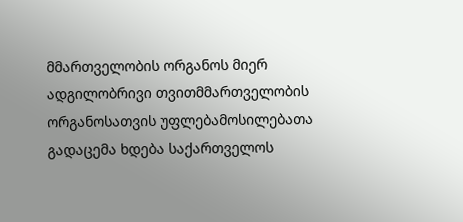მმართველობის ორგანოს მიერ ადგილობრივი თვითმმართველობის ორგანოსათვის უფლებამოსილებათა გადაცემა ხდება საქართველოს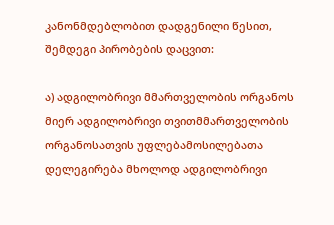კანონმდებლობით დადგენილი წესით, შემდეგი პირობების დაცვით:

ა) ადგილობრივი მმართველობის ორგანოს მიერ ადგილობრივი თვითმმართველობის ორგანოსათვის უფლებამოსილებათა დელეგირება მხოლოდ ადგილობრივი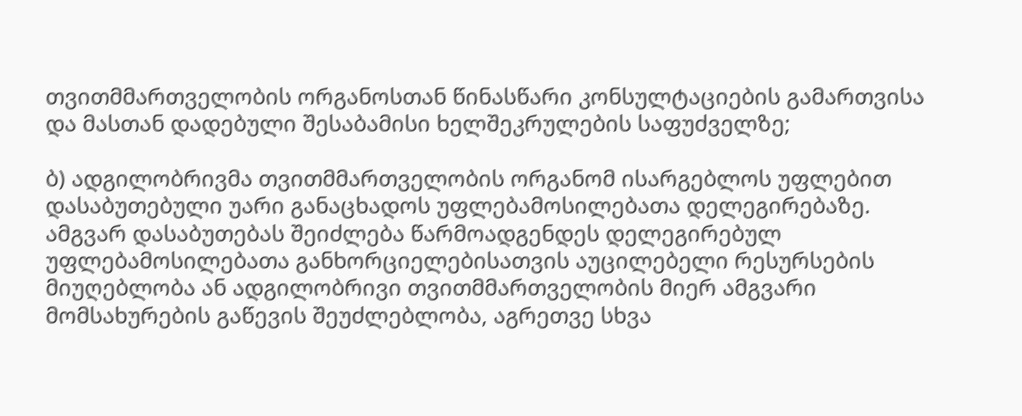თვითმმართველობის ორგანოსთან წინასწარი კონსულტაციების გამართვისა და მასთან დადებული შესაბამისი ხელშეკრულების საფუძველზე;

ბ) ადგილობრივმა თვითმმართველობის ორგანომ ისარგებლოს უფლებით დასაბუთებული უარი განაცხადოს უფლებამოსილებათა დელეგირებაზე. ამგვარ დასაბუთებას შეიძლება წარმოადგენდეს დელეგირებულ უფლებამოსილებათა განხორციელებისათვის აუცილებელი რესურსების მიუღებლობა ან ადგილობრივი თვითმმართველობის მიერ ამგვარი მომსახურების გაწევის შეუძლებლობა, აგრეთვე სხვა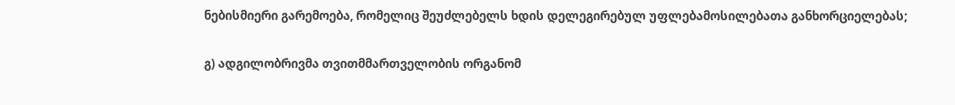ნებისმიერი გარემოება, რომელიც შეუძლებელს ხდის დელეგირებულ უფლებამოსილებათა განხორციელებას;

გ) ადგილობრივმა თვითმმართველობის ორგანომ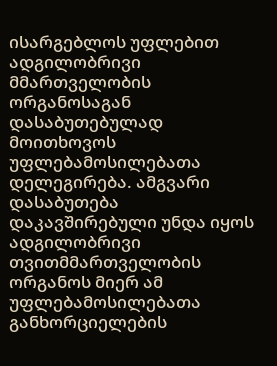ისარგებლოს უფლებით ადგილობრივი მმართველობის ორგანოსაგან დასაბუთებულად მოითხოვოს უფლებამოსილებათა დელეგირება. ამგვარი დასაბუთება დაკავშირებული უნდა იყოს ადგილობრივი თვითმმართველობის ორგანოს მიერ ამ უფლებამოსილებათა განხორციელების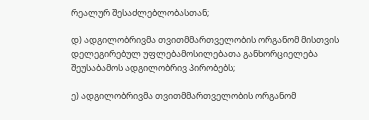რეალურ შესაძლებლობასთან;

დ) ადგილობრივმა თვითმმართველობის ორგანომ მისთვის დელეგირებულ უფლებამოსილებათა განხორციელება შეუსაბამოს ადგილობრივ პირობებს;

ე) ადგილობრივმა თვითმმართველობის ორგანომ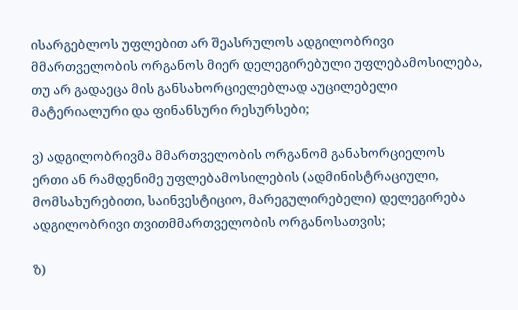ისარგებლოს უფლებით არ შეასრულოს ადგილობრივი მმართველობის ორგანოს მიერ დელეგირებული უფლებამოსილება, თუ არ გადაეცა მის განსახორციელებლად აუცილებელი მატერიალური და ფინანსური რესურსები;

ვ) ადგილობრივმა მმართველობის ორგანომ განახორციელოს ერთი ან რამდენიმე უფლებამოსილების (ადმინისტრაციული, მომსახურებითი, საინვესტიციო, მარეგულირებელი) დელეგირება ადგილობრივი თვითმმართველობის ორგანოსათვის;

ზ)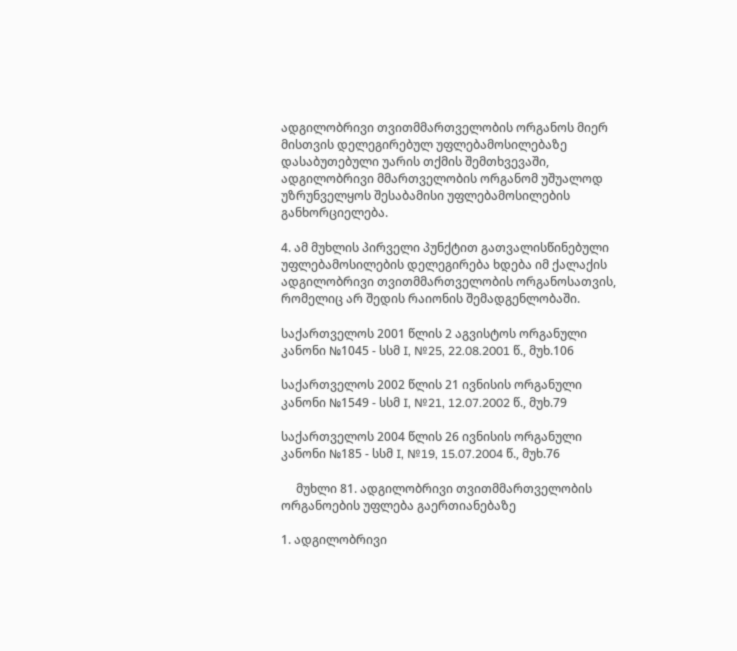ადგილობრივი თვითმმართველობის ორგანოს მიერ მისთვის დელეგირებულ უფლებამოსილებაზე დასაბუთებული უარის თქმის შემთხვევაში, ადგილობრივი მმართველობის ორგანომ უშუალოდ უზრუნველყოს შესაბამისი უფლებამოსილების განხორციელება.

4. ამ მუხლის პირველი პუნქტით გათვალისწინებული უფლებამოსილების დელეგირება ხდება იმ ქალაქის ადგილობრივი თვითმმართველობის ორგანოსათვის, რომელიც არ შედის რაიონის შემადგენლობაში.

საქართველოს 2001 წლის 2 აგვისტოს ორგანული კანონი №1045 - სსმ I, №25, 22.08.2001 წ., მუხ.106

საქართველოს 2002 წლის 21 ივნისის ორგანული კანონი №1549 - სსმ I, №21, 12.07.2002 წ., მუხ.79

საქართველოს 2004 წლის 26 ივნისის ორგანული კანონი №185 - სსმ I, №19, 15.07.2004 წ., მუხ.76

     მუხლი 81. ადგილობრივი თვითმმართველობის ორგანოების უფლება გაერთიანებაზე

1. ადგილობრივი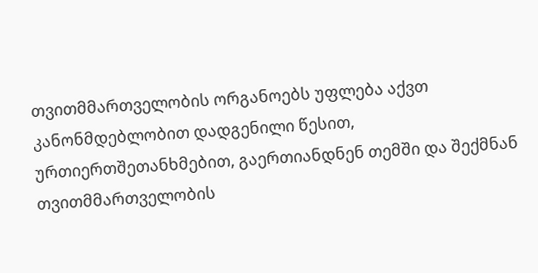თვითმმართველობის ორგანოებს უფლება აქვთ კანონმდებლობით დადგენილი წესით, ურთიერთშეთანხმებით, გაერთიანდნენ თემში და შექმნან თვითმმართველობის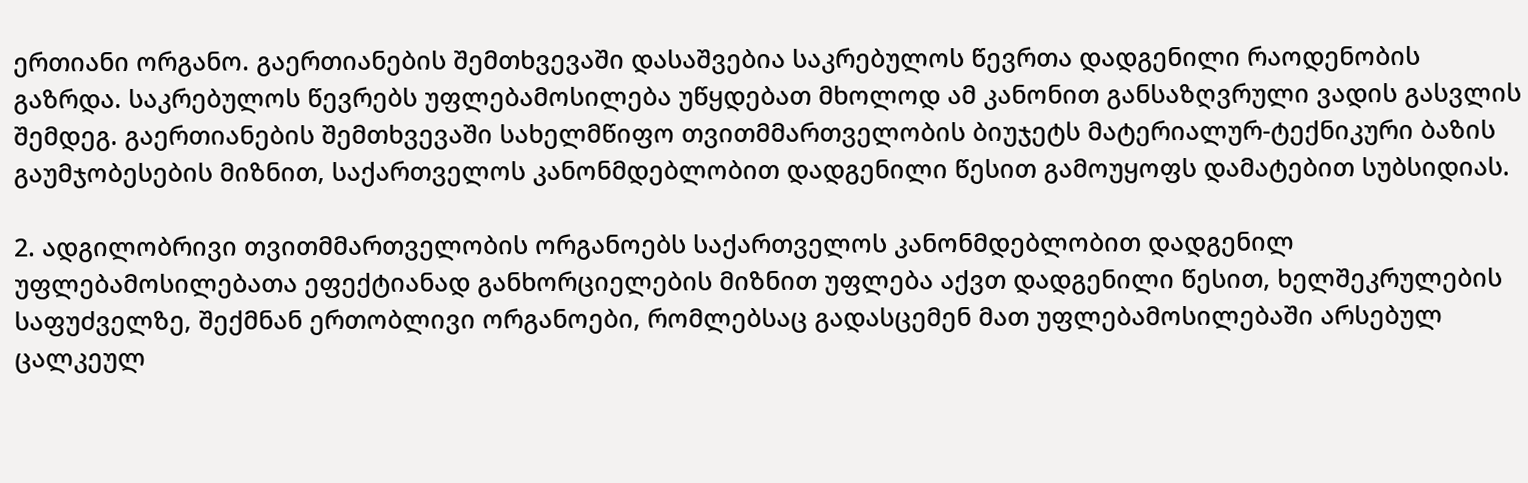ერთიანი ორგანო. გაერთიანების შემთხვევაში დასაშვებია საკრებულოს წევრთა დადგენილი რაოდენობის გაზრდა. საკრებულოს წევრებს უფლებამოსილება უწყდებათ მხოლოდ ამ კანონით განსაზღვრული ვადის გასვლის შემდეგ. გაერთიანების შემთხვევაში სახელმწიფო თვითმმართველობის ბიუჯეტს მატერიალურ-ტექნიკური ბაზის გაუმჯობესების მიზნით, საქართველოს კანონმდებლობით დადგენილი წესით გამოუყოფს დამატებით სუბსიდიას.

2. ადგილობრივი თვითმმართველობის ორგანოებს საქართველოს კანონმდებლობით დადგენილ უფლებამოსილებათა ეფექტიანად განხორციელების მიზნით უფლება აქვთ დადგენილი წესით, ხელშეკრულების საფუძველზე, შექმნან ერთობლივი ორგანოები, რომლებსაც გადასცემენ მათ უფლებამოსილებაში არსებულ ცალკეულ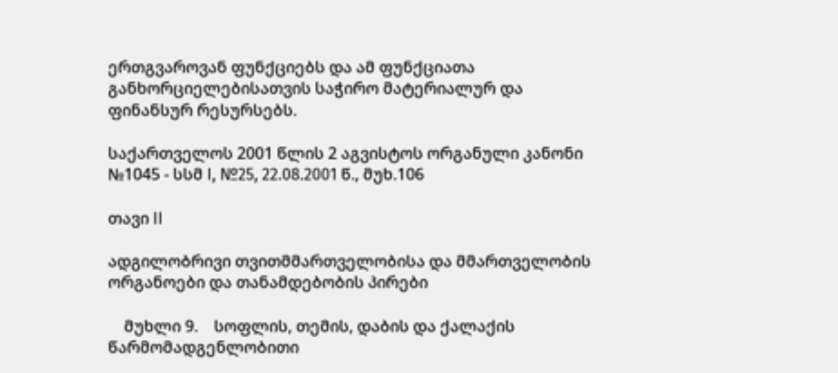ერთგვაროვან ფუნქციებს და ამ ფუნქციათა განხორციელებისათვის საჭირო მატერიალურ და ფინანსურ რესურსებს.

საქართველოს 2001 წლის 2 აგვისტოს ორგანული კანონი №1045 - სსმ I, №25, 22.08.2001 წ., მუხ.106

თავი II

ადგილობრივი თვითმმართველობისა და მმართველობის ორგანოები და თანამდებობის პირები

    მუხლი 9.    სოფლის, თემის, დაბის და ქალაქის წარმომადგენლობითი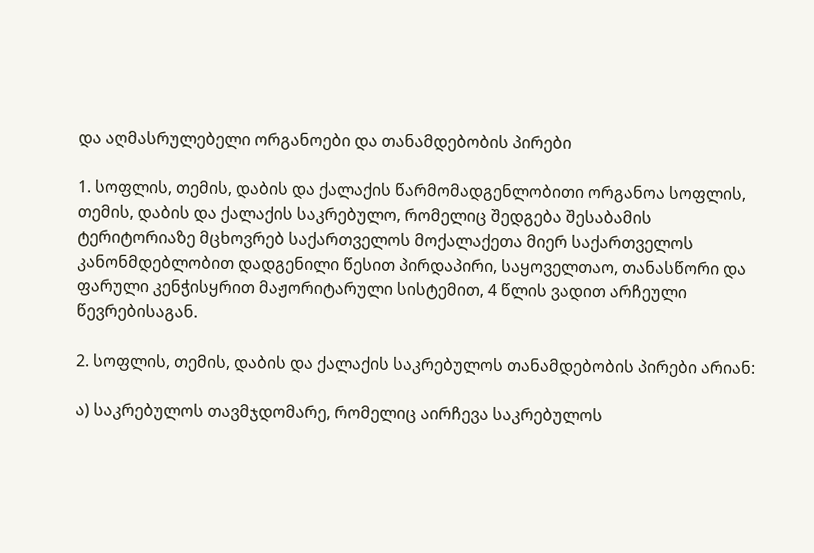და აღმასრულებელი ორგანოები და თანამდებობის პირები

1. სოფლის, თემის, დაბის და ქალაქის წარმომადგენლობითი ორგანოა სოფლის, თემის, დაბის და ქალაქის საკრებულო, რომელიც შედგება შესაბამის ტერიტორიაზე მცხოვრებ საქართველოს მოქალაქეთა მიერ საქართველოს კანონმდებლობით დადგენილი წესით პირდაპირი, საყოველთაო, თანასწორი და ფარული კენჭისყრით მაჟორიტარული სისტემით, 4 წლის ვადით არჩეული წევრებისაგან.

2. სოფლის, თემის, დაბის და ქალაქის საკრებულოს თანამდებობის პირები არიან:

ა) საკრებულოს თავმჯდომარე, რომელიც აირჩევა საკრებულოს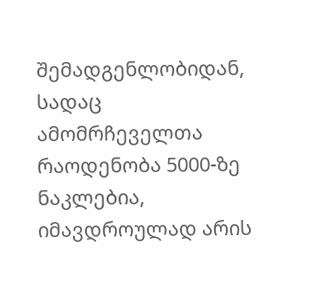შემადგენლობიდან, სადაც ამომრჩეველთა რაოდენობა 5000-ზე ნაკლებია, იმავდროულად არის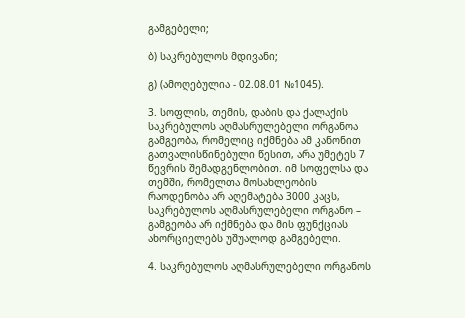გამგებელი;

ბ) საკრებულოს მდივანი;

გ) (ამოღებულია - 02.08.01 №1045).

3. სოფლის, თემის, დაბის და ქალაქის საკრებულოს აღმასრულებელი ორგანოა გამგეობა, რომელიც იქმნება ამ კანონით გათვალისწინებული წესით, არა უმეტეს 7 წევრის შემადგენლობით. იმ სოფელსა და თემში, რომელთა მოსახლეობის რაოდენობა არ აღემატება 3000 კაცს, საკრებულოს აღმასრულებელი ორგანო – გამგეობა არ იქმნება და მის ფუნქციას ახორციელებს უშუალოდ გამგებელი.

4. საკრებულოს აღმასრულებელი ორგანოს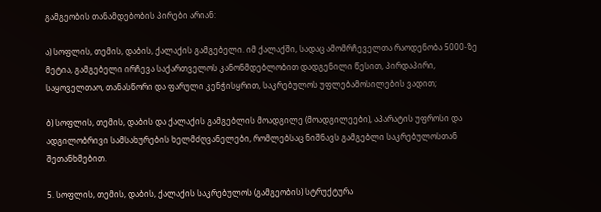გამგეობის თანამდებობის პირები არიან:

ა) სოფლის, თემის, დაბის, ქალაქის გამგებელი. იმ ქალაქში, სადაც ამომრჩეველთა რაოდენობა 5000-ზე მეტია, გამგებელი ირჩევა საქართველოს კანონმდებლობით დადგენილი წესით, პირდაპირი, საყოველთაო, თანასწორი და ფარული კენჭისყრით, საკრებულოს უფლებამოსილების ვადით;

ბ) სოფლის, თემის, დაბის და ქალაქის გამგებლის მოადგილე (მოადგილეები), აპარატის უფროსი და ადგილობრივი სამსახურების ხელმძღვანელები, რომლებსაც ნიშნავს გამგებლი საკრებულოსთან შეთანხმებით.

5. სოფლის, თემის, დაბის, ქალაქის საკრებულოს (გამგეობის) სტრუქტურა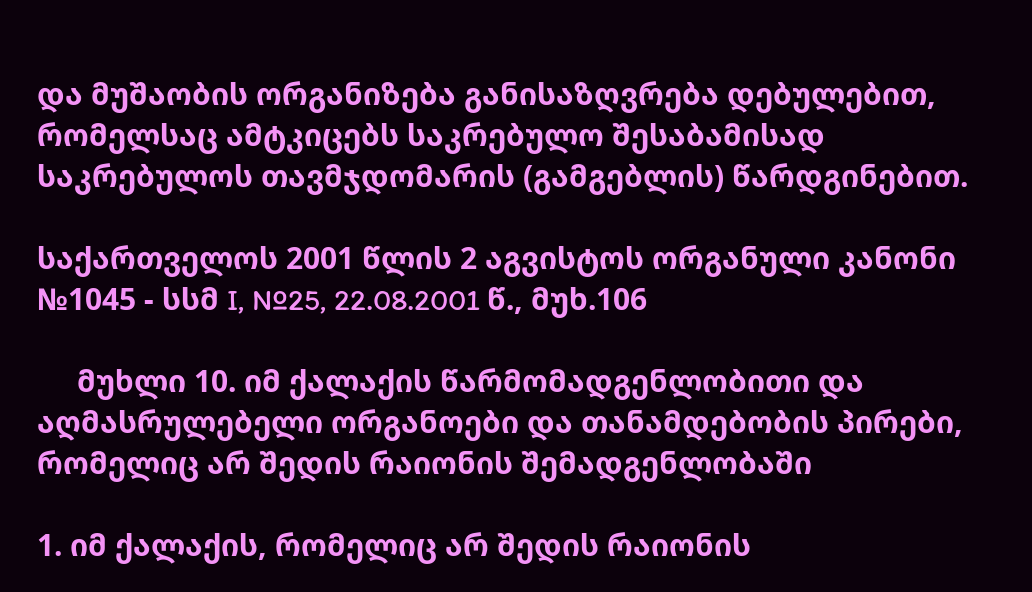და მუშაობის ორგანიზება განისაზღვრება დებულებით, რომელსაც ამტკიცებს საკრებულო შესაბამისად საკრებულოს თავმჯდომარის (გამგებლის) წარდგინებით.

საქართველოს 2001 წლის 2 აგვისტოს ორგანული კანონი №1045 - სსმ I, №25, 22.08.2001 წ., მუხ.106

     მუხლი 10. იმ ქალაქის წარმომადგენლობითი და აღმასრულებელი ორგანოები და თანამდებობის პირები, რომელიც არ შედის რაიონის შემადგენლობაში

1. იმ ქალაქის, რომელიც არ შედის რაიონის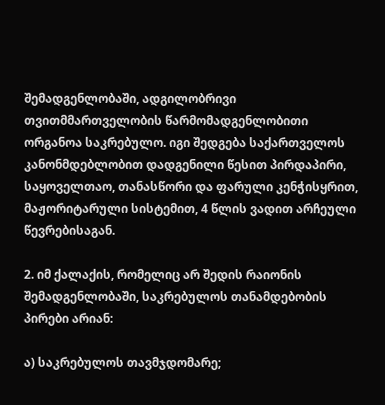შემადგენლობაში, ადგილობრივი თვითმმართველობის წარმომადგენლობითი ორგანოა საკრებულო. იგი შედგება საქართველოს კანონმდებლობით დადგენილი წესით პირდაპირი, საყოველთაო, თანასწორი და ფარული კენჭისყრით, მაჟორიტარული სისტემით, 4 წლის ვადით არჩეული წევრებისაგან.

2. იმ ქალაქის, რომელიც არ შედის რაიონის შემადგენლობაში, საკრებულოს თანამდებობის პირები არიან:

ა) საკრებულოს თავმჯდომარე;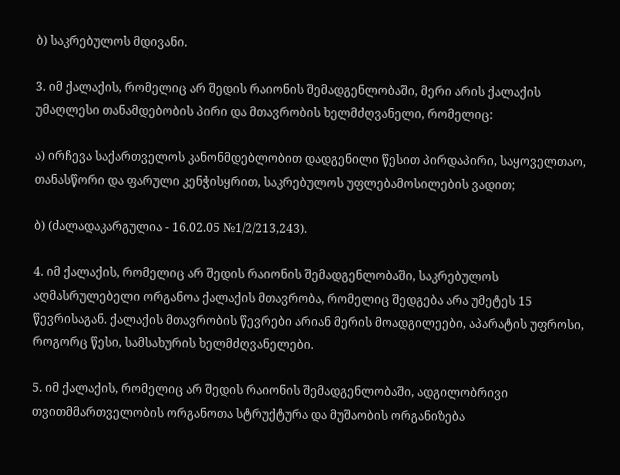ბ) საკრებულოს მდივანი.

3. იმ ქალაქის, რომელიც არ შედის რაიონის შემადგენლობაში, მერი არის ქალაქის უმაღლესი თანამდებობის პირი და მთავრობის ხელმძღვანელი, რომელიც:

ა) ირჩევა საქართველოს კანონმდებლობით დადგენილი წესით პირდაპირი, საყოველთაო, თანასწორი და ფარული კენჭისყრით, საკრებულოს უფლებამოსილების ვადით;

ბ) (ძალადაკარგულია - 16.02.05 №1/2/213,243).

4. იმ ქალაქის, რომელიც არ შედის რაიონის შემადგენლობაში, საკრებულოს აღმასრულებელი ორგანოა ქალაქის მთავრობა, რომელიც შედგება არა უმეტეს 15 წევრისაგან. ქალაქის მთავრობის წევრები არიან მერის მოადგილეები, აპარატის უფროსი, როგორც წესი, სამსახურის ხელმძღვანელები.

5. იმ ქალაქის, რომელიც არ შედის რაიონის შემადგენლობაში, ადგილობრივი თვითმმართველობის ორგანოთა სტრუქტურა და მუშაობის ორგანიზება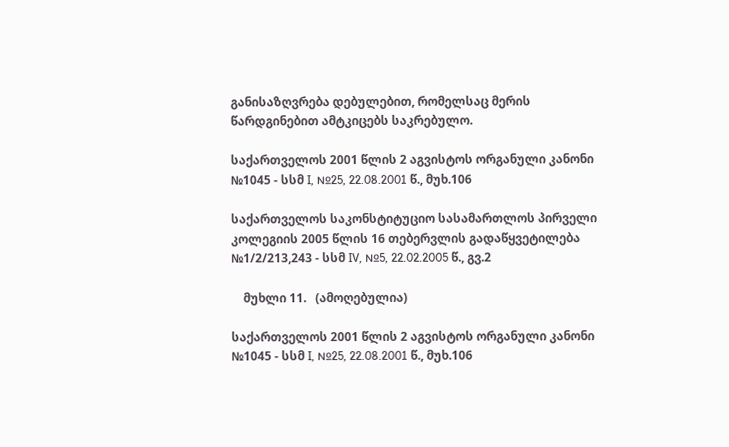განისაზღვრება დებულებით, რომელსაც მერის წარდგინებით ამტკიცებს საკრებულო.

საქართველოს 2001 წლის 2 აგვისტოს ორგანული კანონი №1045 - სსმ I, №25, 22.08.2001 წ., მუხ.106

საქართველოს საკონსტიტუციო სასამართლოს პირველი კოლეგიის 2005 წლის 16 თებერვლის გადაწყვეტილება №1/2/213,243 - სსმ IV, №5, 22.02.2005 წ., გვ.2

    მუხლი 11.   (ამოღებულია)

საქართველოს 2001 წლის 2 აგვისტოს ორგანული კანონი №1045 - სსმ I, №25, 22.08.2001 წ., მუხ.106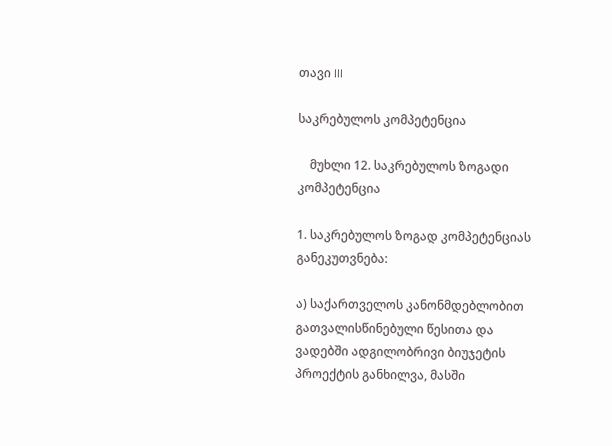თავი III

საკრებულოს კომპეტენცია

    მუხლი 12. საკრებულოს ზოგადი კომპეტენცია

1. საკრებულოს ზოგად კომპეტენციას განეკუთვნება:

ა) საქართველოს კანონმდებლობით გათვალისწინებული წესითა და ვადებში ადგილობრივი ბიუჯეტის პროექტის განხილვა, მასში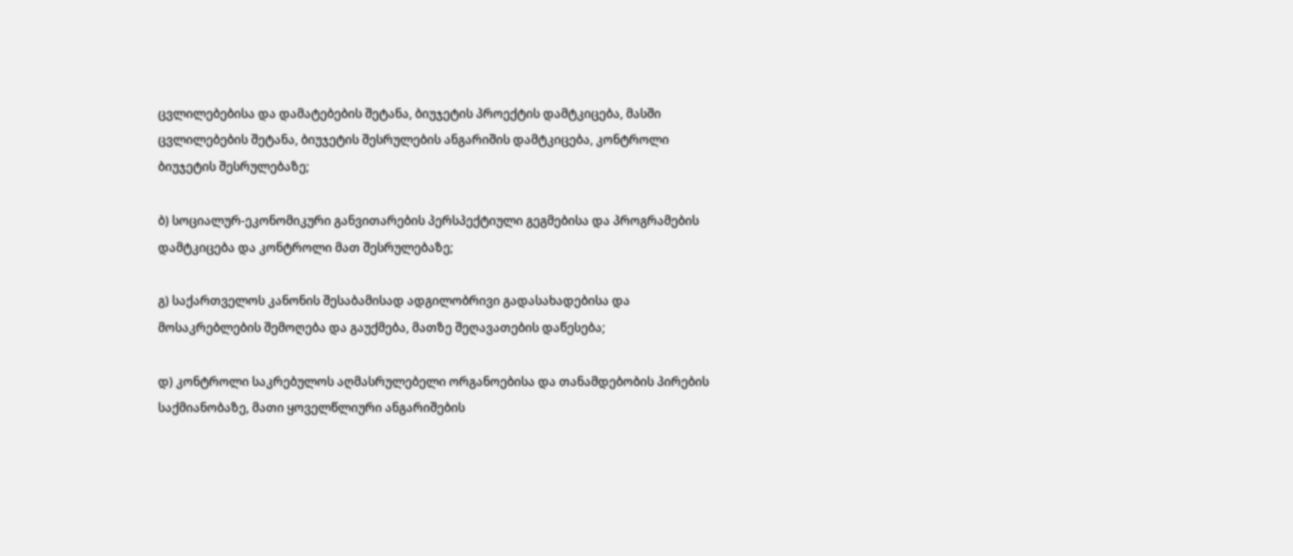ცვლილებებისა და დამატებების შეტანა, ბიუჯეტის პროექტის დამტკიცება, მასში ცვლილებების შეტანა, ბიუჯეტის შესრულების ანგარიშის დამტკიცება, კონტროლი ბიუჯეტის შესრულებაზე;

ბ) სოციალურ-ეკონომიკური განვითარების პერსპექტიული გეგმებისა და პროგრამების დამტკიცება და კონტროლი მათ შესრულებაზე;

გ) საქართველოს კანონის შესაბამისად ადგილობრივი გადასახადებისა და მოსაკრებლების შემოღება და გაუქმება, მათზე შეღავათების დაწესება;

დ) კონტროლი საკრებულოს აღმასრულებელი ორგანოებისა და თანამდებობის პირების საქმიანობაზე, მათი ყოველწლიური ანგარიშების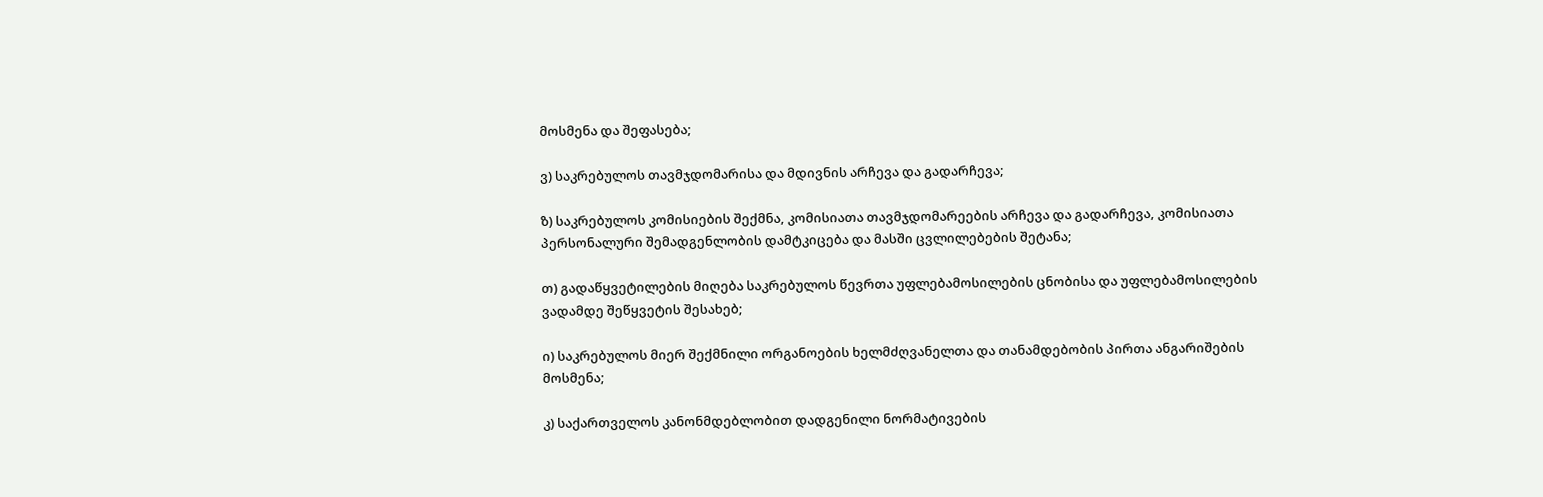მოსმენა და შეფასება;

ვ) საკრებულოს თავმჯდომარისა და მდივნის არჩევა და გადარჩევა;

ზ) საკრებულოს კომისიების შექმნა, კომისიათა თავმჯდომარეების არჩევა და გადარჩევა, კომისიათა პერსონალური შემადგენლობის დამტკიცება და მასში ცვლილებების შეტანა;

თ) გადაწყვეტილების მიღება საკრებულოს წევრთა უფლებამოსილების ცნობისა და უფლებამოსილების ვადამდე შეწყვეტის შესახებ;

ი) საკრებულოს მიერ შექმნილი ორგანოების ხელმძღვანელთა და თანამდებობის პირთა ანგარიშების მოსმენა;

კ) საქართველოს კანონმდებლობით დადგენილი ნორმატივების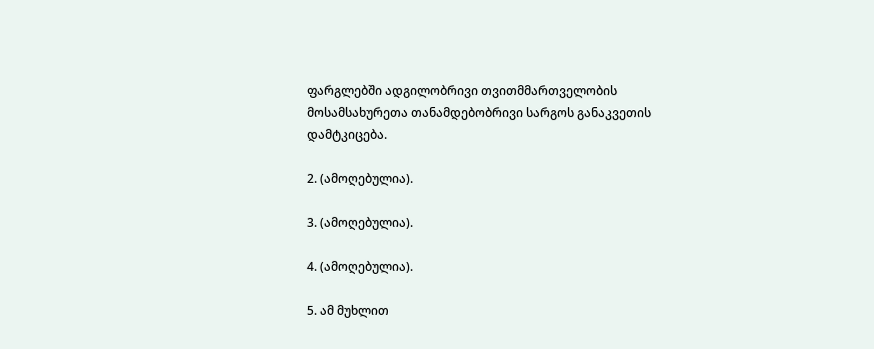ფარგლებში ადგილობრივი თვითმმართველობის მოსამსახურეთა თანამდებობრივი სარგოს განაკვეთის დამტკიცება.

2. (ამოღებულია).

3. (ამოღებულია).

4. (ამოღებულია).

5. ამ მუხლით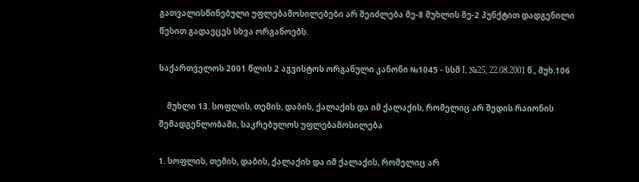გათვალისწინებული უფლებამოსილებები არ შეიძლება მე-8 მუხლის მე-2 პუნქტით დადგენილი წესით გადაეცეს სხვა ორგანოებს.

საქართველოს 2001 წლის 2 აგვისტოს ორგანული კანონი №1045 - სსმ I, №25, 22.08.2001 წ., მუხ.106

    მუხლი 13. სოფლის, თემის, დაბის, ქალაქის და იმ ქალაქის, რომელიც არ შედის რაიონის შემადგენლობაში, საკრებულოს უფლებამოსილება

1. სოფლის, თემის, დაბის, ქალაქის და იმ ქალაქის, რომელიც არ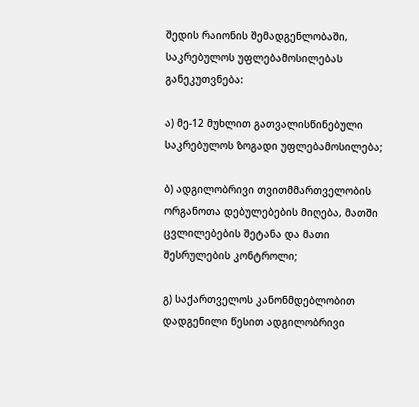შედის რაიონის შემადგენლობაში, საკრებულოს უფლებამოსილებას განეკუთვნება:

ა) მე-12 მუხლით გათვალისწინებული საკრებულოს ზოგადი უფლებამოსილება;

ბ) ადგილობრივი თვითმმართველობის ორგანოთა დებულებების მიღება, მათში ცვლილებების შეტანა და მათი შესრულების კონტროლი;

გ) საქართველოს კანონმდებლობით დადგენილი წესით ადგილობრივი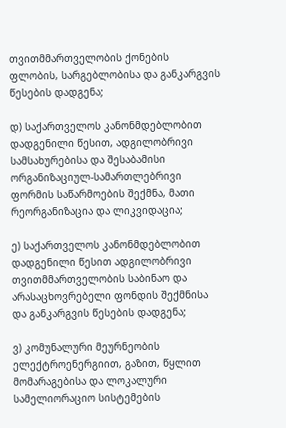თვითმმართველობის ქონების ფლობის, სარგებლობისა და განკარგვის წესების დადგენა;

დ) საქართველოს კანონმდებლობით დადგენილი წესით, ადგილობრივი სამსახურებისა და შესაბამისი ორგანიზაციულ-სამართლებრივი ფორმის საწარმოების შექმნა, მათი რეორგანიზაცია და ლიკვიდაცია;

ე) საქართველოს კანონმდებლობით დადგენილი წესით ადგილობრივი თვითმმართველობის საბინაო და არასაცხოვრებელი ფონდის შექმნისა და განკარგვის წესების დადგენა;

ვ) კომუნალური მეურნეობის ელექტროენერგიით, გაზით, წყლით მომარაგებისა და ლოკალური სამელიორაციო სისტემების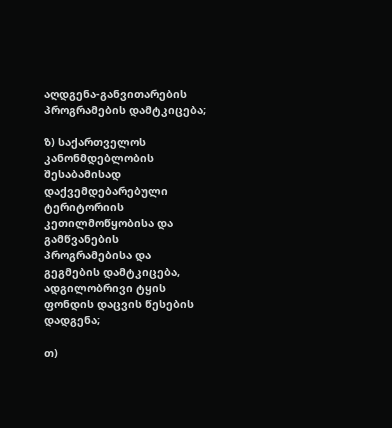აღდგენა-განვითარების პროგრამების დამტკიცება;

ზ) საქართველოს კანონმდებლობის შესაბამისად დაქვემდებარებული ტერიტორიის კეთილმოწყობისა და გამწვანების პროგრამებისა და გეგმების დამტკიცება, ადგილობრივი ტყის ფონდის დაცვის წესების დადგენა;

თ)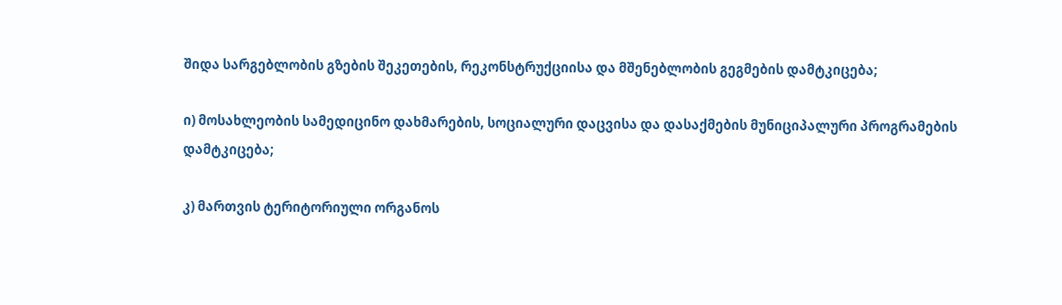შიდა სარგებლობის გზების შეკეთების, რეკონსტრუქციისა და მშენებლობის გეგმების დამტკიცება;

ი) მოსახლეობის სამედიცინო დახმარების, სოციალური დაცვისა და დასაქმების მუნიციპალური პროგრამების დამტკიცება;

კ) მართვის ტერიტორიული ორგანოს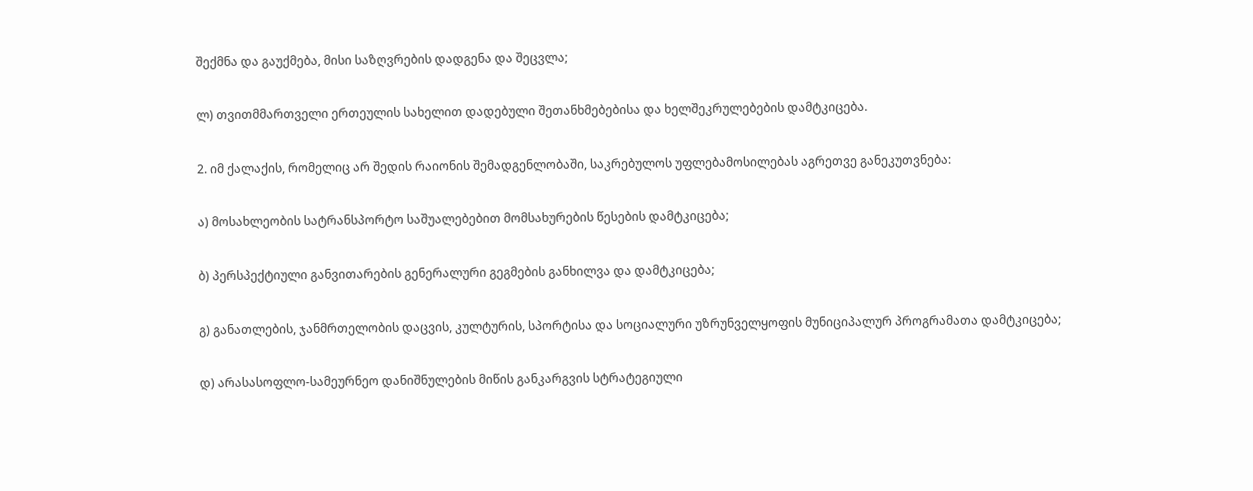შექმნა და გაუქმება, მისი საზღვრების დადგენა და შეცვლა;

ლ) თვითმმართველი ერთეულის სახელით დადებული შეთანხმებებისა და ხელშეკრულებების დამტკიცება.

2. იმ ქალაქის, რომელიც არ შედის რაიონის შემადგენლობაში, საკრებულოს უფლებამოსილებას აგრეთვე განეკუთვნება:

ა) მოსახლეობის სატრანსპორტო საშუალებებით მომსახურების წესების დამტკიცება;

ბ) პერსპექტიული განვითარების გენერალური გეგმების განხილვა და დამტკიცება;

გ) განათლების, ჯანმრთელობის დაცვის, კულტურის, სპორტისა და სოციალური უზრუნველყოფის მუნიციპალურ პროგრამათა დამტკიცება;

დ) არასასოფლო-სამეურნეო დანიშნულების მიწის განკარგვის სტრატეგიული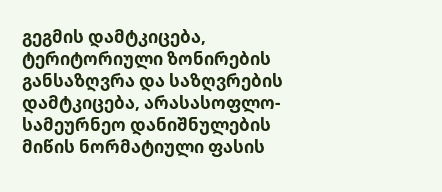გეგმის დამტკიცება, ტერიტორიული ზონირების განსაზღვრა და საზღვრების დამტკიცება, არასასოფლო-სამეურნეო დანიშნულების მიწის ნორმატიული ფასის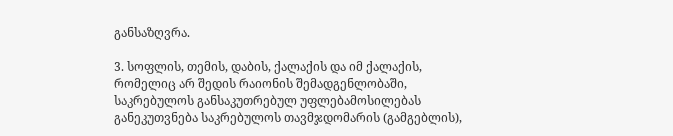განსაზღვრა.

3. სოფლის, თემის, დაბის, ქალაქის და იმ ქალაქის, რომელიც არ შედის რაიონის შემადგენლობაში, საკრებულოს განსაკუთრებულ უფლებამოსილებას განეკუთვნება საკრებულოს თავმჯდომარის (გამგებლის),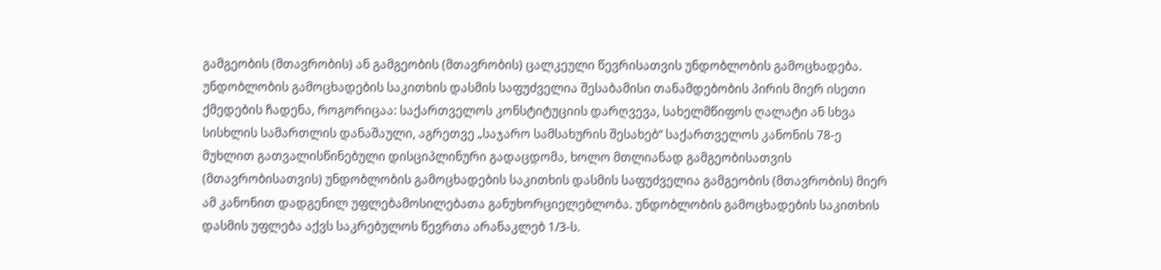გამგეობის (მთავრობის) ან გამგეობის (მთავრობის) ცალკეული წევრისათვის უნდობლობის გამოცხადება. უნდობლობის გამოცხადების საკითხის დასმის საფუძველია შესაბამისი თანამდებობის პირის მიერ ისეთი ქმედების ჩადენა, როგორიცაა: საქართველოს კონსტიტუციის დარღვევა, სახელმწიფოს ღალატი ან სხვა სისხლის სამართლის დანაშაული, აგრეთვე „საჯარო სამსახურის შესახებ“ საქართველოს კანონის 78-ე მუხლით გათვალისწინებული დისციპლინური გადაცდომა, ხოლო მთლიანად გამგეობისათვის (მთავრობისათვის) უნდობლობის გამოცხადების საკითხის დასმის საფუძველია გამგეობის (მთავრობის) მიერ ამ კანონით დადგენილ უფლებამოსილებათა განუხორციელებლობა. უნდობლობის გამოცხადების საკითხის დასმის უფლება აქვს საკრებულოს წევრთა არანაკლებ 1/3-ს.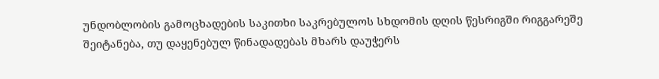უნდობლობის გამოცხადების საკითხი საკრებულოს სხდომის დღის წესრიგში რიგგარეშე შეიტანება, თუ დაყენებულ წინადადებას მხარს დაუჭერს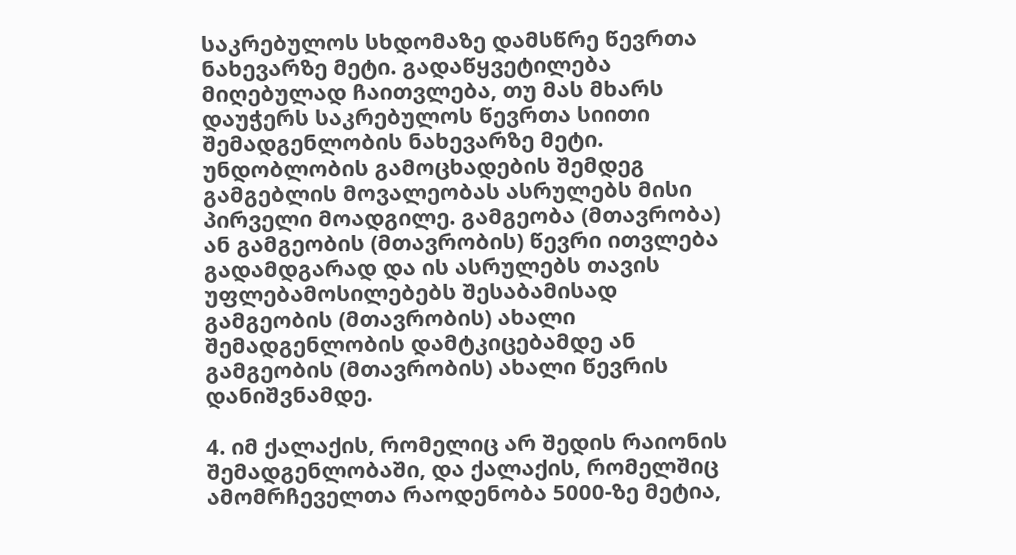საკრებულოს სხდომაზე დამსწრე წევრთა ნახევარზე მეტი. გადაწყვეტილება მიღებულად ჩაითვლება, თუ მას მხარს დაუჭერს საკრებულოს წევრთა სიითი შემადგენლობის ნახევარზე მეტი. უნდობლობის გამოცხადების შემდეგ გამგებლის მოვალეობას ასრულებს მისი პირველი მოადგილე. გამგეობა (მთავრობა) ან გამგეობის (მთავრობის) წევრი ითვლება გადამდგარად და ის ასრულებს თავის უფლებამოსილებებს შესაბამისად გამგეობის (მთავრობის) ახალი შემადგენლობის დამტკიცებამდე ან გამგეობის (მთავრობის) ახალი წევრის დანიშვნამდე.

4. იმ ქალაქის, რომელიც არ შედის რაიონის შემადგენლობაში, და ქალაქის, რომელშიც ამომრჩეველთა რაოდენობა 5000-ზე მეტია,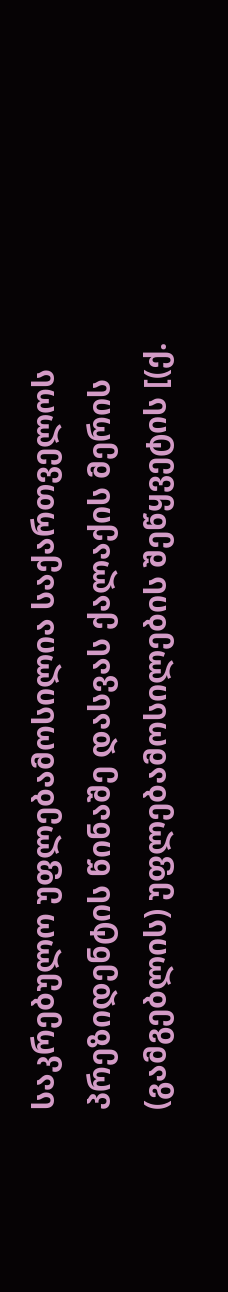საკრებულო უფლებამოსილია საქართველოს პრეზიდენტის წინაშე დასვას ქალაქის მერის (გამგებლის) უფლებამოსილების შეწყვეტის [(ქ.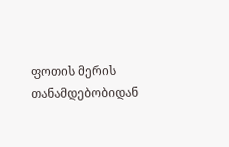ფოთის მერის თანამდებობიდან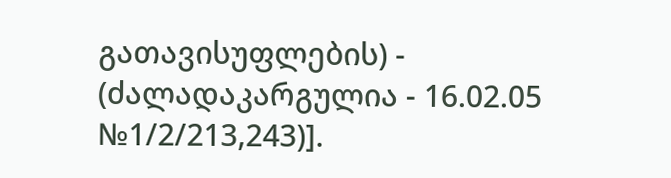გათავისუფლების) - (ძალადაკარგულია - 16.02.05 №1/2/213,243)].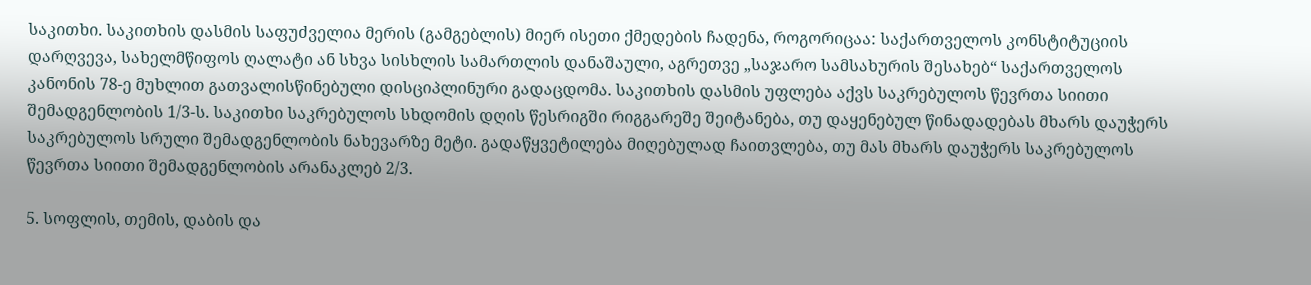საკითხი. საკითხის დასმის საფუძველია მერის (გამგებლის) მიერ ისეთი ქმედების ჩადენა, როგორიცაა: საქართველოს კონსტიტუციის დარღვევა, სახელმწიფოს ღალატი ან სხვა სისხლის სამართლის დანაშაული, აგრეთვე „საჯარო სამსახურის შესახებ“ საქართველოს კანონის 78-ე მუხლით გათვალისწინებული დისციპლინური გადაცდომა. საკითხის დასმის უფლება აქვს საკრებულოს წევრთა სიითი შემადგენლობის 1/3-ს. საკითხი საკრებულოს სხდომის დღის წესრიგში რიგგარეშე შეიტანება, თუ დაყენებულ წინადადებას მხარს დაუჭერს საკრებულოს სრული შემადგენლობის ნახევარზე მეტი. გადაწყვეტილება მიღებულად ჩაითვლება, თუ მას მხარს დაუჭერს საკრებულოს წევრთა სიითი შემადგენლობის არანაკლებ 2/3.

5. სოფლის, თემის, დაბის და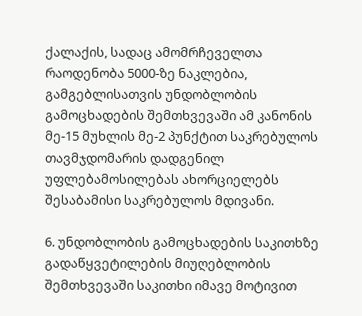ქალაქის, სადაც ამომრჩეველთა რაოდენობა 5000-ზე ნაკლებია, გამგებლისათვის უნდობლობის გამოცხადების შემთხვევაში ამ კანონის მე-15 მუხლის მე-2 პუნქტით საკრებულოს თავმჯდომარის დადგენილ უფლებამოსილებას ახორციელებს შესაბამისი საკრებულოს მდივანი.

6. უნდობლობის გამოცხადების საკითხზე გადაწყვეტილების მიუღებლობის შემთხვევაში საკითხი იმავე მოტივით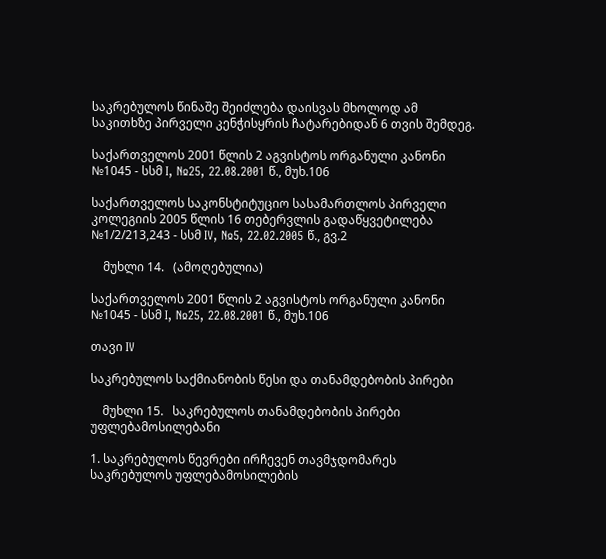საკრებულოს წინაშე შეიძლება დაისვას მხოლოდ ამ საკითხზე პირველი კენჭისყრის ჩატარებიდან 6 თვის შემდეგ.

საქართველოს 2001 წლის 2 აგვისტოს ორგანული კანონი №1045 - სსმ I, №25, 22.08.2001 წ., მუხ.106

საქართველოს საკონსტიტუციო სასამართლოს პირველი კოლეგიის 2005 წლის 16 თებერვლის გადაწყვეტილება №1/2/213,243 - სსმ IV, №5, 22.02.2005 წ., გვ.2

    მუხლი 14.   (ამოღებულია)

საქართველოს 2001 წლის 2 აგვისტოს ორგანული კანონი №1045 - სსმ I, №25, 22.08.2001 წ., მუხ.106

თავი IV

საკრებულოს საქმიანობის წესი და თანამდებობის პირები

    მუხლი 15.   საკრებულოს თანამდებობის პირები უფლებამოსილებანი

1. საკრებულოს წევრები ირჩევენ თავმჯდომარეს საკრებულოს უფლებამოსილების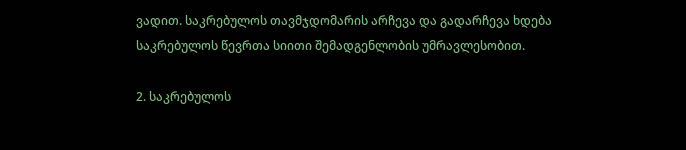ვადით. საკრებულოს თავმჯდომარის არჩევა და გადარჩევა ხდება საკრებულოს წევრთა სიითი შემადგენლობის უმრავლესობით.

2. საკრებულოს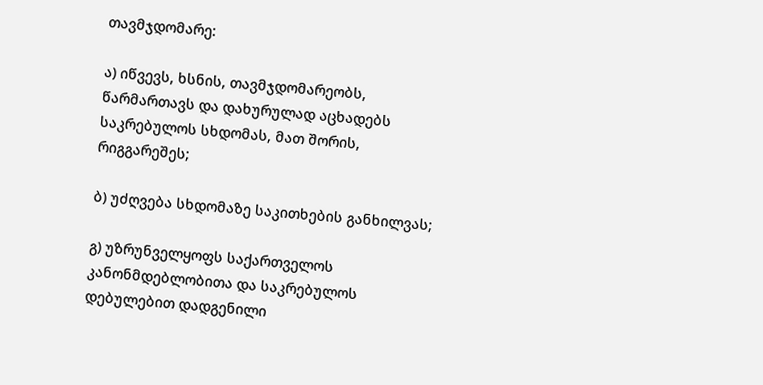თავმჯდომარე:

ა) იწვევს, ხსნის, თავმჯდომარეობს, წარმართავს და დახურულად აცხადებს საკრებულოს სხდომას, მათ შორის, რიგგარეშეს;

ბ) უძღვება სხდომაზე საკითხების განხილვას;

გ) უზრუნველყოფს საქართველოს კანონმდებლობითა და საკრებულოს დებულებით დადგენილი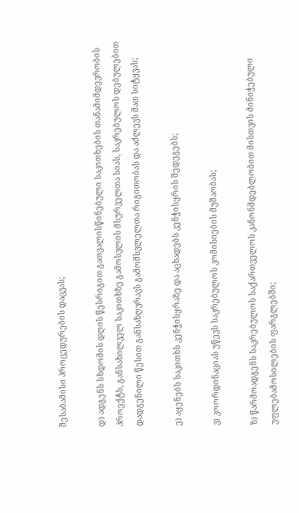შესაბამისი პროცედურების დაცვას;

დ) ადგენს სხდომის დღის წესრიგით გათვალისწინებული საკითხების თანამიმდევრობის პროექტს, განსახილველ საკითხზე გამოსვლის მსურველთა სიას, საკრებულოს დებულებით დადგენილი წესით განსაზღვრავს გამომსვლელთა რიგითობას და აძლევს მათ სიტყვას;

ე) აყენებს საკითხს კენჭისყრაზე და აცხადებს კენჭისყრის შედეგებს;

ვ) კოორდინაციას უწევს საკრებულოს კომისიების მუშაობას;

ზ) წარმოადგენს საკრებულოს საქართველოს კანონმდებლობით მისთვის მინიჭებული უფლებამოსილების ფარგლებში;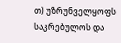თ) უზრუნველყოფს საკრებულოს და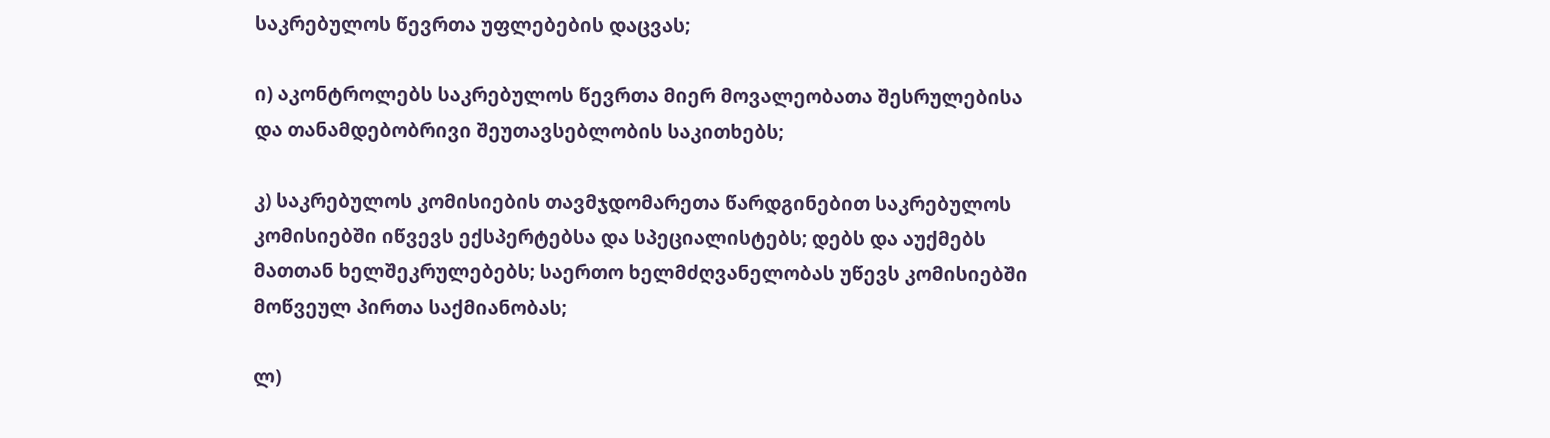საკრებულოს წევრთა უფლებების დაცვას;

ი) აკონტროლებს საკრებულოს წევრთა მიერ მოვალეობათა შესრულებისა და თანამდებობრივი შეუთავსებლობის საკითხებს;

კ) საკრებულოს კომისიების თავმჯდომარეთა წარდგინებით საკრებულოს კომისიებში იწვევს ექსპერტებსა და სპეციალისტებს; დებს და აუქმებს მათთან ხელშეკრულებებს; საერთო ხელმძღვანელობას უწევს კომისიებში მოწვეულ პირთა საქმიანობას;

ლ)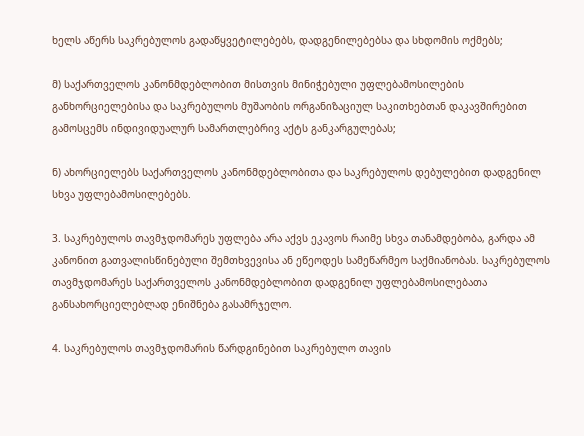ხელს აწერს საკრებულოს გადაწყვეტილებებს, დადგენილებებსა და სხდომის ოქმებს;

მ) საქართველოს კანონმდებლობით მისთვის მინიჭებული უფლებამოსილების განხორციელებისა და საკრებულოს მუშაობის ორგანიზაციულ საკითხებთან დაკავშირებით გამოსცემს ინდივიდუალურ სამართლებრივ აქტს განკარგულებას;

ნ) ახორციელებს საქართველოს კანონმდებლობითა და საკრებულოს დებულებით დადგენილ სხვა უფლებამოსილებებს.

3. საკრებულოს თავმჯდომარეს უფლება არა აქვს ეკავოს რაიმე სხვა თანამდებობა, გარდა ამ კანონით გათვალისწინებული შემთხვევისა ან ეწეოდეს სამეწარმეო საქმიანობას. საკრებულოს თავმჯდომარეს საქართველოს კანონმდებლობით დადგენილ უფლებამოსილებათა განსახორციელებლად ენიშნება გასამრჯელო.

4. საკრებულოს თავმჯდომარის წარდგინებით საკრებულო თავის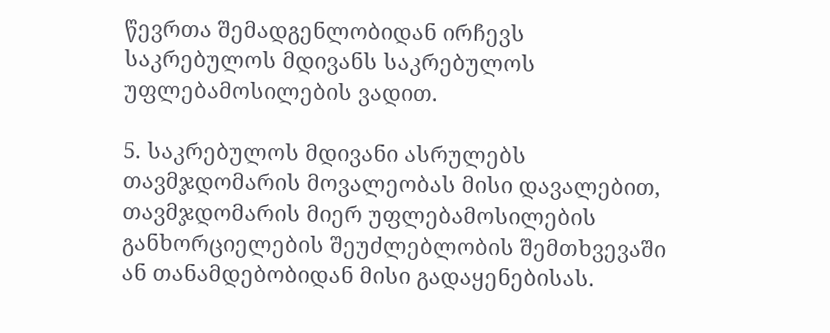წევრთა შემადგენლობიდან ირჩევს საკრებულოს მდივანს საკრებულოს უფლებამოსილების ვადით.

5. საკრებულოს მდივანი ასრულებს თავმჯდომარის მოვალეობას მისი დავალებით, თავმჯდომარის მიერ უფლებამოსილების განხორციელების შეუძლებლობის შემთხვევაში ან თანამდებობიდან მისი გადაყენებისას.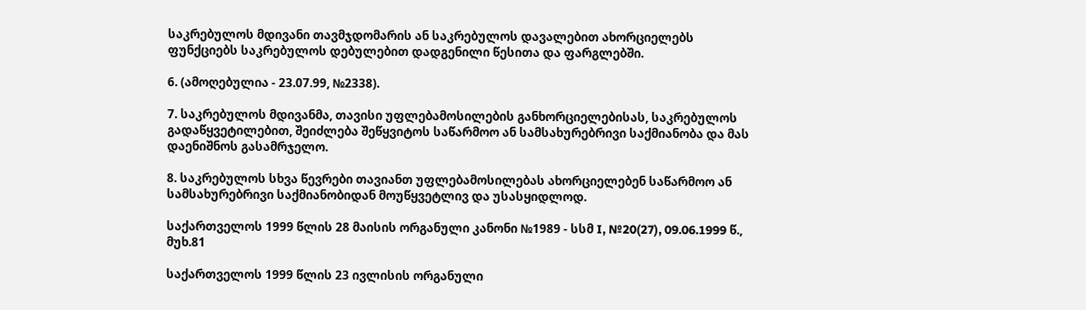საკრებულოს მდივანი თავმჯდომარის ან საკრებულოს დავალებით ახორციელებს ფუნქციებს საკრებულოს დებულებით დადგენილი წესითა და ფარგლებში.

6. (ამოღებულია - 23.07.99, №2338).

7. საკრებულოს მდივანმა, თავისი უფლებამოსილების განხორციელებისას, საკრებულოს გადაწყვეტილებით, შეიძლება შეწყვიტოს საწარმოო ან სამსახურებრივი საქმიანობა და მას დაენიშნოს გასამრჯელო.

8. საკრებულოს სხვა წევრები თავიანთ უფლებამოსილებას ახორციელებენ საწარმოო ან სამსახურებრივი საქმიანობიდან მოუწყვეტლივ და უსასყიდლოდ.

საქართველოს 1999 წლის 28 მაისის ორგანული კანონი №1989 - სსმ I, №20(27), 09.06.1999 წ., მუხ.81

საქართველოს 1999 წლის 23 ივლისის ორგანული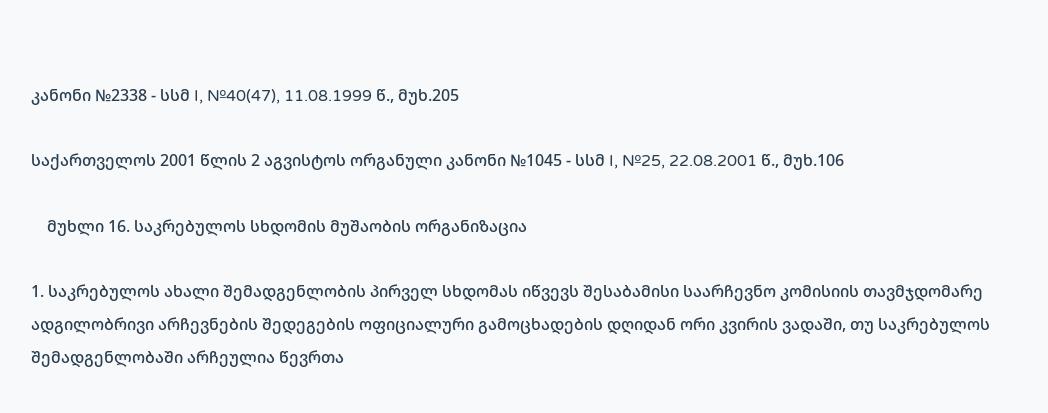კანონი №2338 - სსმ I, №40(47), 11.08.1999 წ., მუხ.205

საქართველოს 2001 წლის 2 აგვისტოს ორგანული კანონი №1045 - სსმ I, №25, 22.08.2001 წ., მუხ.106

    მუხლი 16. საკრებულოს სხდომის მუშაობის ორგანიზაცია

1. საკრებულოს ახალი შემადგენლობის პირველ სხდომას იწვევს შესაბამისი საარჩევნო კომისიის თავმჯდომარე ადგილობრივი არჩევნების შედეგების ოფიციალური გამოცხადების დღიდან ორი კვირის ვადაში, თუ საკრებულოს შემადგენლობაში არჩეულია წევრთა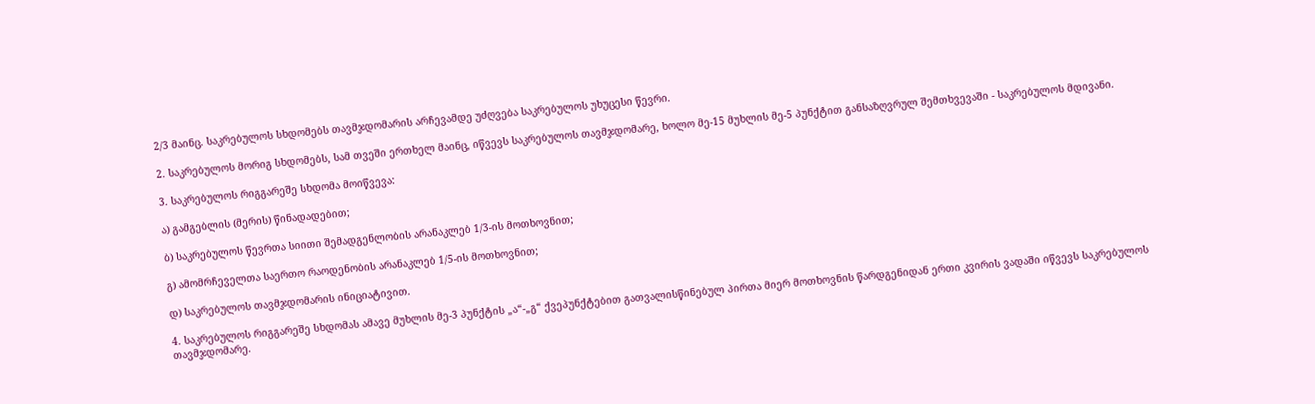2/3 მაინც. საკრებულოს სხდომებს თავმჯდომარის არჩევამდე უძღვება საკრებულოს უხუცესი წევრი.

2. საკრებულოს მორიგ სხდომებს, სამ თვეში ერთხელ მაინც, იწვევს საკრებულოს თავმჯდომარე, ხოლო მე-15 მუხლის მე-5 პუნქტით განსაზღვრულ შემთხვევაში - საკრებულოს მდივანი.

3. საკრებულოს რიგგარეშე სხდომა მოიწვევა:

ა) გამგებლის (მერის) წინადადებით;

ბ) საკრებულოს წევრთა სიითი შემადგენლობის არანაკლებ 1/3-ის მოთხოვნით;

გ) ამომრჩეველთა საერთო რაოდენობის არანაკლებ 1/5-ის მოთხოვნით;

დ) საკრებულოს თავმჯდომარის ინიციატივით.

4. საკრებულოს რიგგარეშე სხდომას ამავე მუხლის მე-3 პუნქტის „ა“-„გ“ ქვეპუნქტებით გათვალისწინებულ პირთა მიერ მოთხოვნის წარდგენიდან ერთი კვირის ვადაში იწვევს საკრებულოს თავმჯდომარე.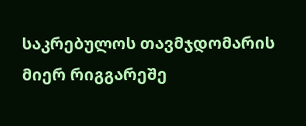საკრებულოს თავმჯდომარის მიერ რიგგარეშე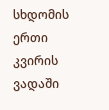სხდომის ერთი კვირის ვადაში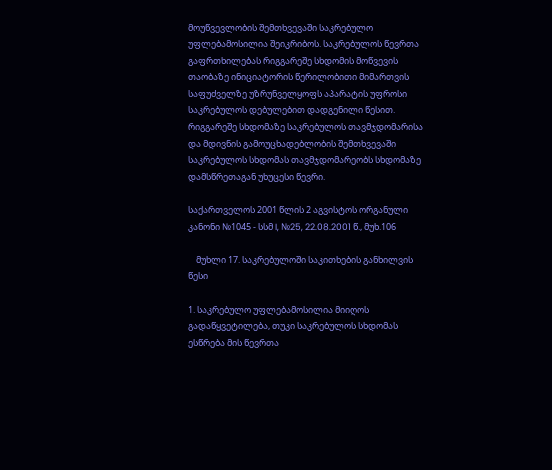მოუწვევლობის შემთხვევაში საკრებულო უფლებამოსილია შეიკრიბოს. საკრებულოს წევრთა გაფრთხილებას რიგგარეშე სხდომის მოწვევის თაობაზე ინიციატორის წერილობითი მიმართვის საფუძველზე უზრუნველყოფს აპარატის უფროსი საკრებულოს დებულებით დადგენილი წესით. რიგგარეშე სხდომაზე საკრებულოს თავმჯდომარისა და მდივნის გამოუცხადებლობის შემთხვევაში საკრებულოს სხდომას თავმჯდომარეობს სხდომაზე დამსწრეთაგან უხუცესი წევრი.

საქართველოს 2001 წლის 2 აგვისტოს ორგანული კანონი №1045 - სსმ I, №25, 22.08.2001 წ., მუხ.106

    მუხლი 17. საკრებულოში საკითხების განხილვის წესი

1. საკრებულო უფლებამოსილია მიიღოს გადაწყვეტილება, თუკი საკრებულოს სხდომას ესწრება მის წევრთა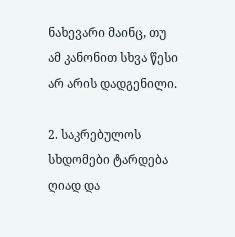ნახევარი მაინც, თუ ამ კანონით სხვა წესი არ არის დადგენილი.

2. საკრებულოს სხდომები ტარდება ღიად და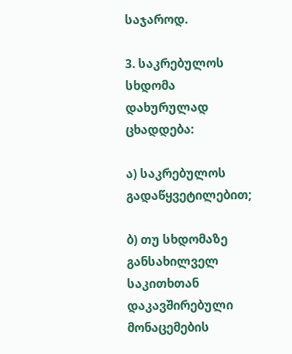საჯაროდ.

3. საკრებულოს სხდომა დახურულად ცხადდება:

ა) საკრებულოს გადაწყვეტილებით;

ბ) თუ სხდომაზე განსახილველ საკითხთან დაკავშირებული მონაცემების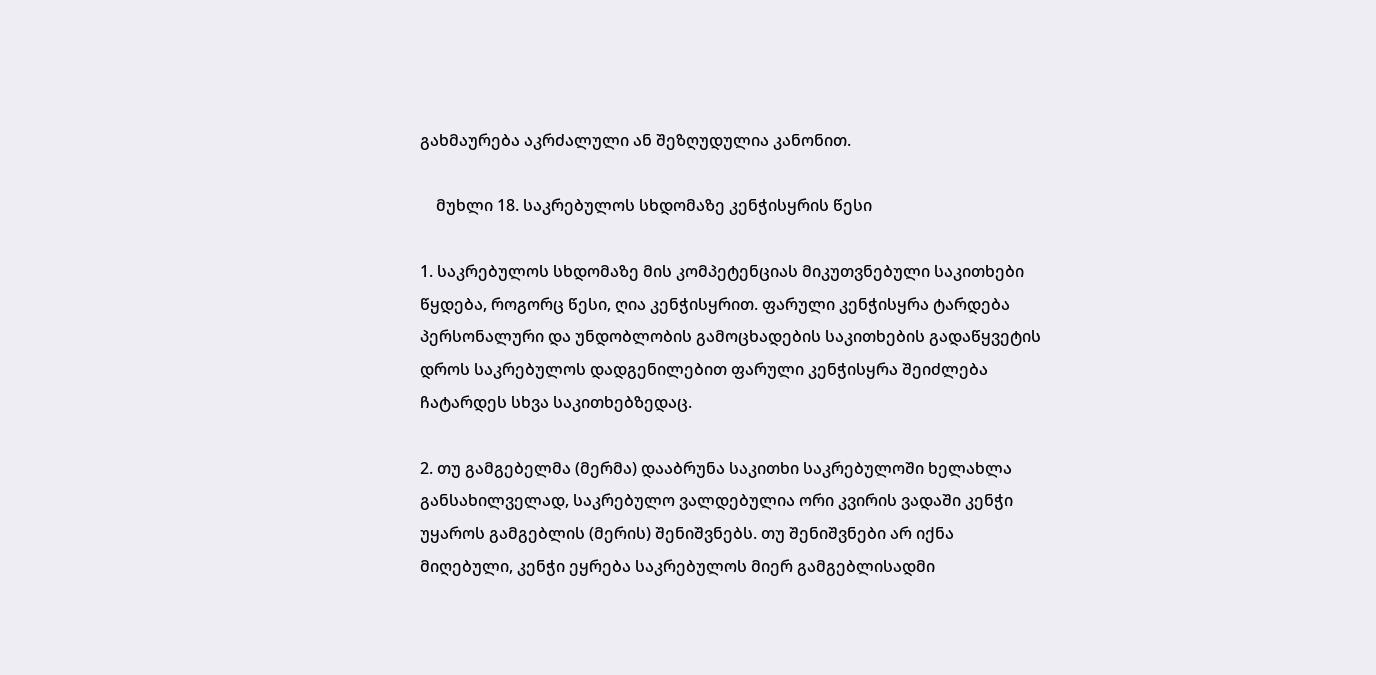გახმაურება აკრძალული ან შეზღუდულია კანონით.

    მუხლი 18. საკრებულოს სხდომაზე კენჭისყრის წესი

1. საკრებულოს სხდომაზე მის კომპეტენციას მიკუთვნებული საკითხები წყდება, როგორც წესი, ღია კენჭისყრით. ფარული კენჭისყრა ტარდება პერსონალური და უნდობლობის გამოცხადების საკითხების გადაწყვეტის დროს საკრებულოს დადგენილებით ფარული კენჭისყრა შეიძლება ჩატარდეს სხვა საკითხებზედაც.

2. თუ გამგებელმა (მერმა) დააბრუნა საკითხი საკრებულოში ხელახლა განსახილველად, საკრებულო ვალდებულია ორი კვირის ვადაში კენჭი უყაროს გამგებლის (მერის) შენიშვნებს. თუ შენიშვნები არ იქნა მიღებული, კენჭი ეყრება საკრებულოს მიერ გამგებლისადმი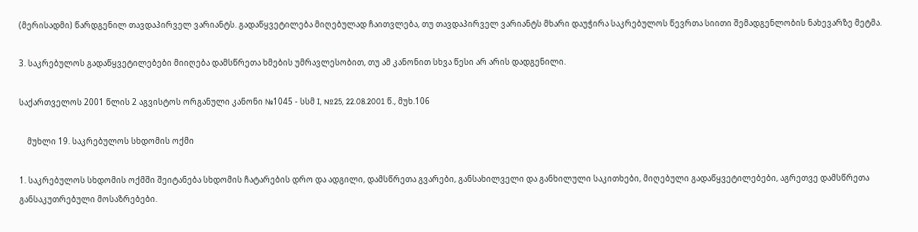(მერისადმი) წარდგენილ თავდაპირველ ვარიანტს. გადაწყვეტილება მიღებულად ჩაითვლება, თუ თავდაპირველ ვარიანტს მხარი დაუჭირა საკრებულოს წევრთა სიითი შემადგენლობის ნახევარზე მეტმა.

3. საკრებულოს გადაწყვეტილებები მიიღება დამსწრეთა ხმების უმრავლესობით, თუ ამ კანონით სხვა წესი არ არის დადგენილი.

საქართველოს 2001 წლის 2 აგვისტოს ორგანული კანონი №1045 - სსმ I, №25, 22.08.2001 წ., მუხ.106

    მუხლი 19. საკრებულოს სხდომის ოქმი

1. საკრებულოს სხდომის ოქმში შეიტანება სხდომის ჩატარების დრო და ადგილი, დამსწრეთა გვარები, განსახილველი და განხილული საკითხები, მიღებული გადაწყვეტილებები, აგრეთვე დამსწრეთა განსაკუთრებული მოსაზრებები.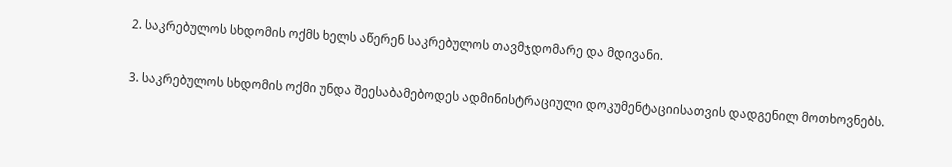2. საკრებულოს სხდომის ოქმს ხელს აწერენ საკრებულოს თავმჯდომარე და მდივანი.

3. საკრებულოს სხდომის ოქმი უნდა შეესაბამებოდეს ადმინისტრაციული დოკუმენტაციისათვის დადგენილ მოთხოვნებს.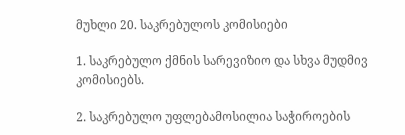მუხლი 20. საკრებულოს კომისიები

1. საკრებულო ქმნის სარევიზიო და სხვა მუდმივ კომისიებს.

2. საკრებულო უფლებამოსილია საჭიროების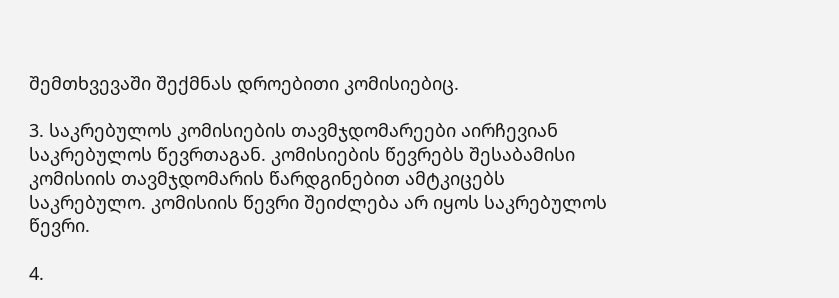შემთხვევაში შექმნას დროებითი კომისიებიც.

3. საკრებულოს კომისიების თავმჯდომარეები აირჩევიან საკრებულოს წევრთაგან. კომისიების წევრებს შესაბამისი კომისიის თავმჯდომარის წარდგინებით ამტკიცებს საკრებულო. კომისიის წევრი შეიძლება არ იყოს საკრებულოს წევრი.

4.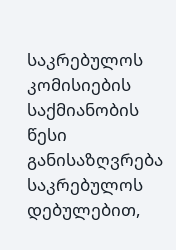საკრებულოს კომისიების საქმიანობის წესი განისაზღვრება საკრებულოს დებულებით,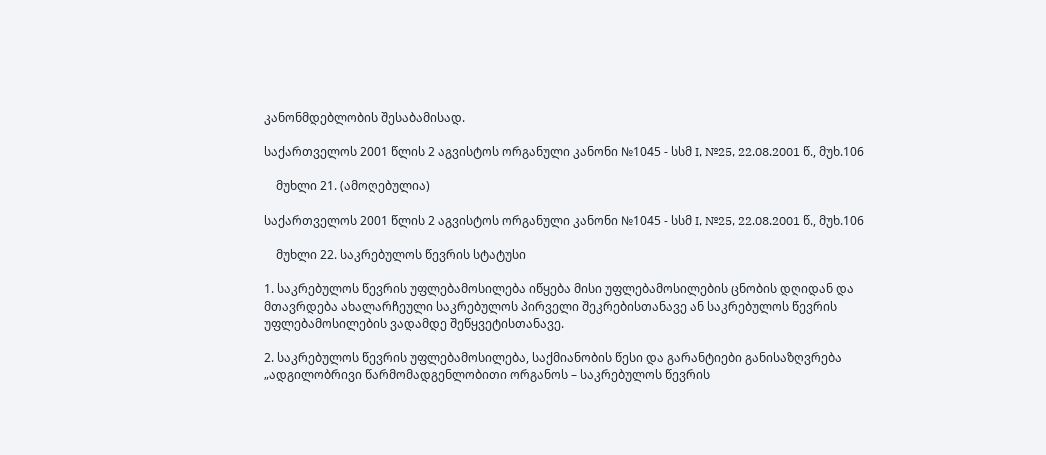კანონმდებლობის შესაბამისად.

საქართველოს 2001 წლის 2 აგვისტოს ორგანული კანონი №1045 - სსმ I, №25, 22.08.2001 წ., მუხ.106

    მუხლი 21. (ამოღებულია)

საქართველოს 2001 წლის 2 აგვისტოს ორგანული კანონი №1045 - სსმ I, №25, 22.08.2001 წ., მუხ.106

    მუხლი 22. საკრებულოს წევრის სტატუსი

1. საკრებულოს წევრის უფლებამოსილება იწყება მისი უფლებამოსილების ცნობის დღიდან და მთავრდება ახალარჩეული საკრებულოს პირველი შეკრებისთანავე ან საკრებულოს წევრის უფლებამოსილების ვადამდე შეწყვეტისთანავე.

2. საკრებულოს წევრის უფლებამოსილება, საქმიანობის წესი და გარანტიები განისაზღვრება „ადგილობრივი წარმომადგენლობითი ორგანოს – საკრებულოს წევრის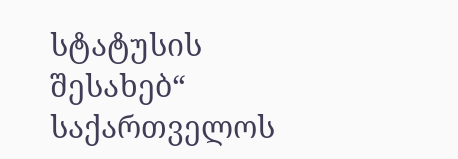სტატუსის შესახებ“ საქართველოს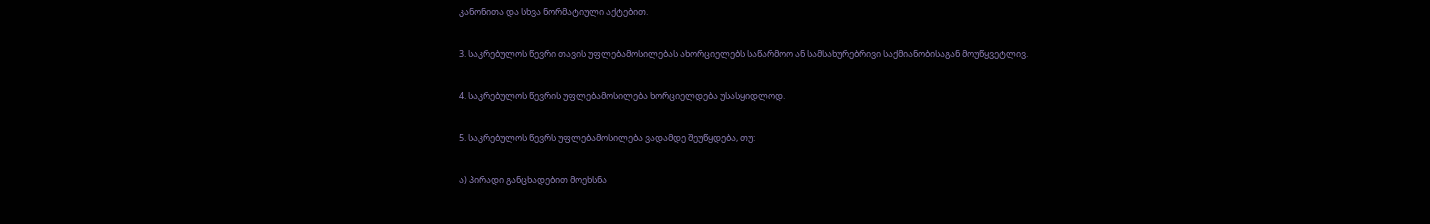კანონითა და სხვა ნორმატიული აქტებით.

3. საკრებულოს წევრი თავის უფლებამოსილებას ახორციელებს საწარმოო ან სამსახურებრივი საქმიანობისაგან მოუწყვეტლივ.

4. საკრებულოს წევრის უფლებამოსილება ხორციელდება უსასყიდლოდ.

5. საკრებულოს წევრს უფლებამოსილება ვადამდე შეუწყდება, თუ:

ა) პირადი განცხადებით მოეხსნა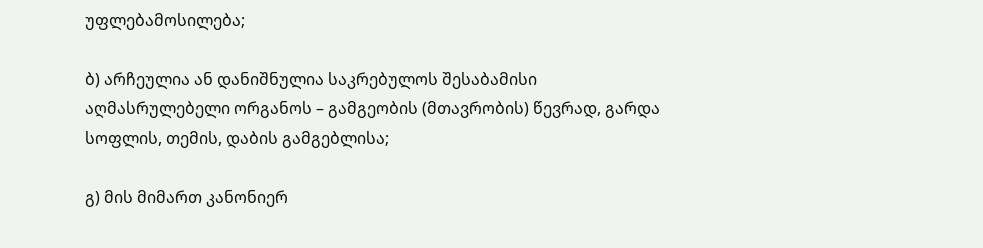უფლებამოსილება;

ბ) არჩეულია ან დანიშნულია საკრებულოს შესაბამისი აღმასრულებელი ორგანოს – გამგეობის (მთავრობის) წევრად, გარდა სოფლის, თემის, დაბის გამგებლისა;

გ) მის მიმართ კანონიერ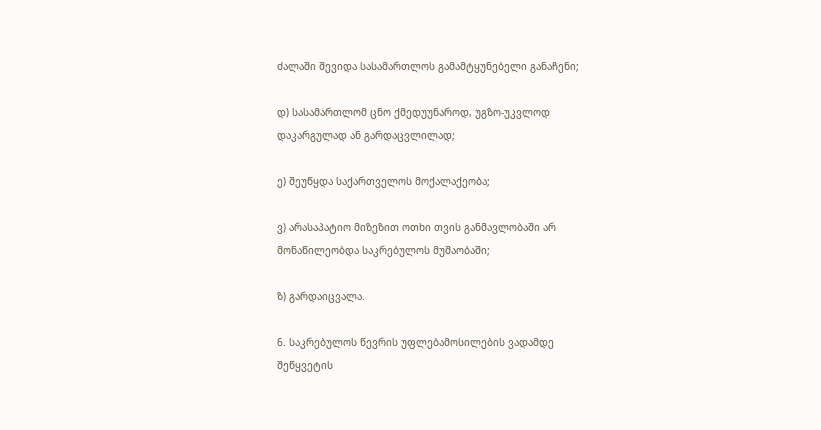ძალაში შევიდა სასამართლოს გამამტყუნებელი განაჩენი;

დ) სასამართლომ ცნო ქმედუუნაროდ, უგზო-უკვლოდ დაკარგულად ან გარდაცვლილად;

ე) შეუწყდა საქართველოს მოქალაქეობა;

ვ) არასაპატიო მიზეზით ოთხი თვის განმავლობაში არ მონაწილეობდა საკრებულოს მუშაობაში;

ზ) გარდაიცვალა.

6. საკრებულოს წევრის უფლებამოსილების ვადამდე შეწყვეტის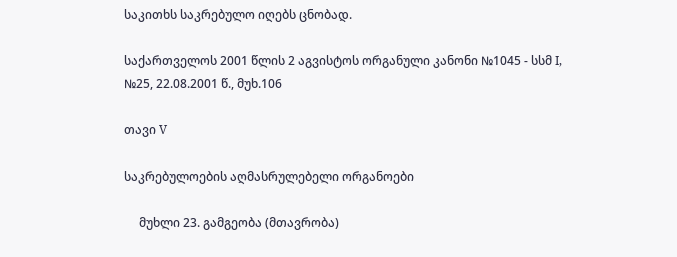საკითხს საკრებულო იღებს ცნობად.

საქართველოს 2001 წლის 2 აგვისტოს ორგანული კანონი №1045 - სსმ I, №25, 22.08.2001 წ., მუხ.106

თავი V

საკრებულოების აღმასრულებელი ორგანოები

     მუხლი 23. გამგეობა (მთავრობა)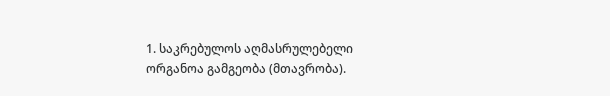1. საკრებულოს აღმასრულებელი ორგანოა გამგეობა (მთავრობა).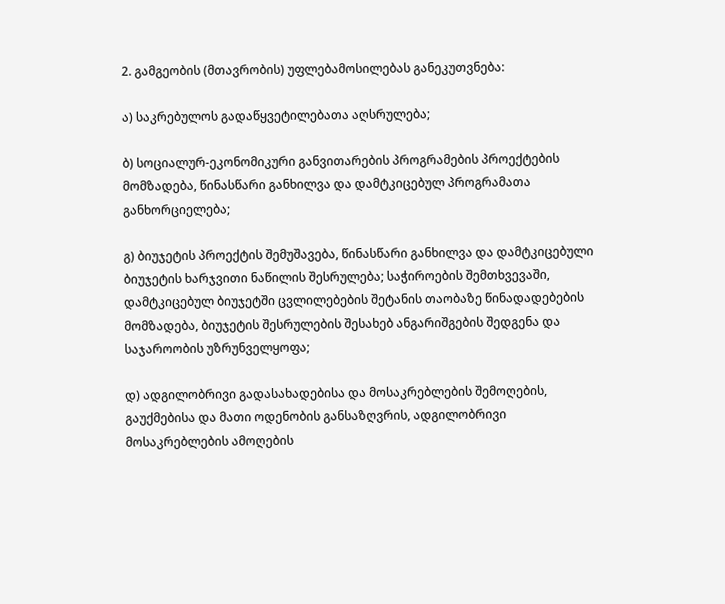2. გამგეობის (მთავრობის) უფლებამოსილებას განეკუთვნება:

ა) საკრებულოს გადაწყვეტილებათა აღსრულება;

ბ) სოციალურ-ეკონომიკური განვითარების პროგრამების პროექტების მომზადება, წინასწარი განხილვა და დამტკიცებულ პროგრამათა განხორციელება;

გ) ბიუჯეტის პროექტის შემუშავება, წინასწარი განხილვა და დამტკიცებული ბიუჯეტის ხარჯვითი ნაწილის შესრულება; საჭიროების შემთხვევაში, დამტკიცებულ ბიუჯეტში ცვლილებების შეტანის თაობაზე წინადადებების მომზადება, ბიუჯეტის შესრულების შესახებ ანგარიშგების შედგენა და საჯაროობის უზრუნველყოფა;

დ) ადგილობრივი გადასახადებისა და მოსაკრებლების შემოღების, გაუქმებისა და მათი ოდენობის განსაზღვრის, ადგილობრივი მოსაკრებლების ამოღების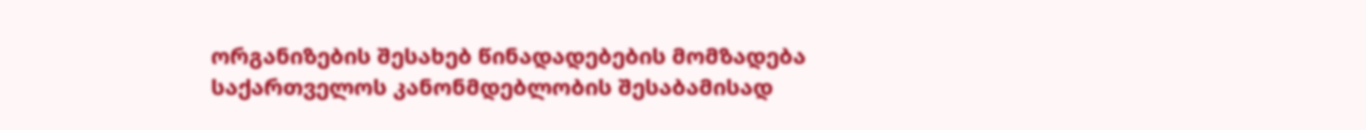ორგანიზების შესახებ წინადადებების მომზადება საქართველოს კანონმდებლობის შესაბამისად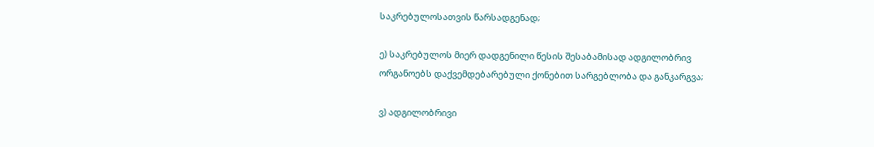საკრებულოსათვის წარსადგენად;

ე) საკრებულოს მიერ დადგენილი წესის შესაბამისად ადგილობრივ ორგანოებს დაქვემდებარებული ქონებით სარგებლობა და განკარგვა;

ვ) ადგილობრივი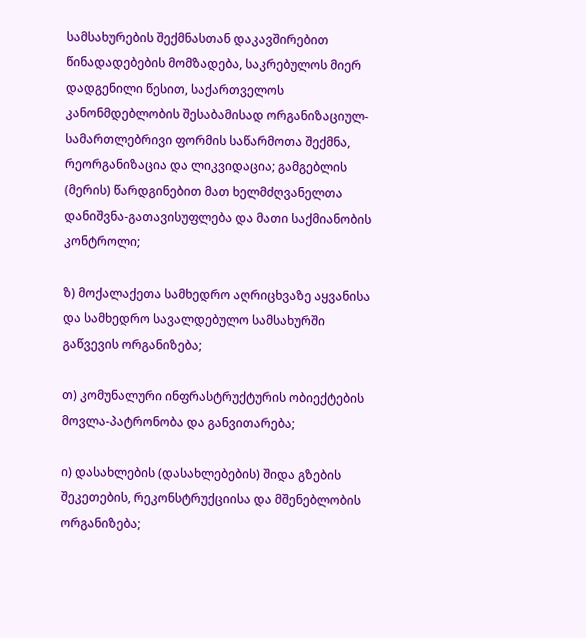სამსახურების შექმნასთან დაკავშირებით წინადადებების მომზადება, საკრებულოს მიერ დადგენილი წესით, საქართველოს კანონმდებლობის შესაბამისად ორგანიზაციულ-სამართლებრივი ფორმის საწარმოთა შექმნა, რეორგანიზაცია და ლიკვიდაცია; გამგებლის (მერის) წარდგინებით მათ ხელმძღვანელთა დანიშვნა-გათავისუფლება და მათი საქმიანობის კონტროლი;

ზ) მოქალაქეთა სამხედრო აღრიცხვაზე აყვანისა და სამხედრო სავალდებულო სამსახურში გაწვევის ორგანიზება;

თ) კომუნალური ინფრასტრუქტურის ობიექტების მოვლა-პატრონობა და განვითარება;

ი) დასახლების (დასახლებების) შიდა გზების შეკეთების, რეკონსტრუქციისა და მშენებლობის ორგანიზება;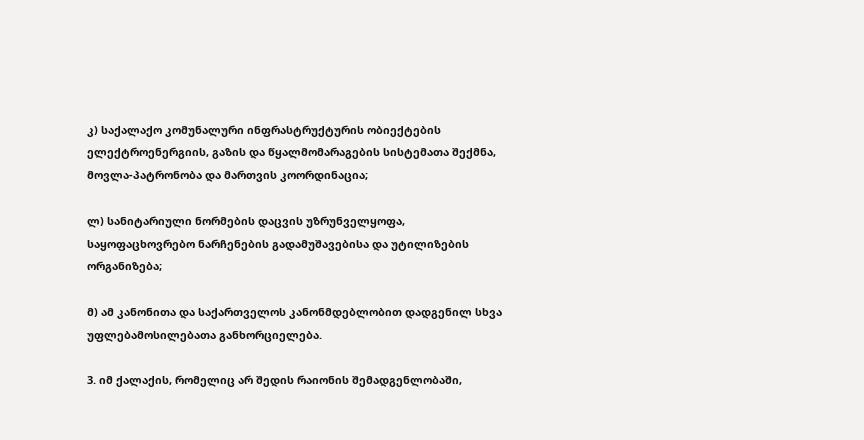კ) საქალაქო კომუნალური ინფრასტრუქტურის ობიექტების ელექტროენერგიის, გაზის და წყალმომარაგების სისტემათა შექმნა, მოვლა-პატრონობა და მართვის კოორდინაცია;

ლ) სანიტარიული ნორმების დაცვის უზრუნველყოფა, საყოფაცხოვრებო ნარჩენების გადამუშავებისა და უტილიზების ორგანიზება;

მ) ამ კანონითა და საქართველოს კანონმდებლობით დადგენილ სხვა უფლებამოსილებათა განხორციელება.

3. იმ ქალაქის, რომელიც არ შედის რაიონის შემადგენლობაში,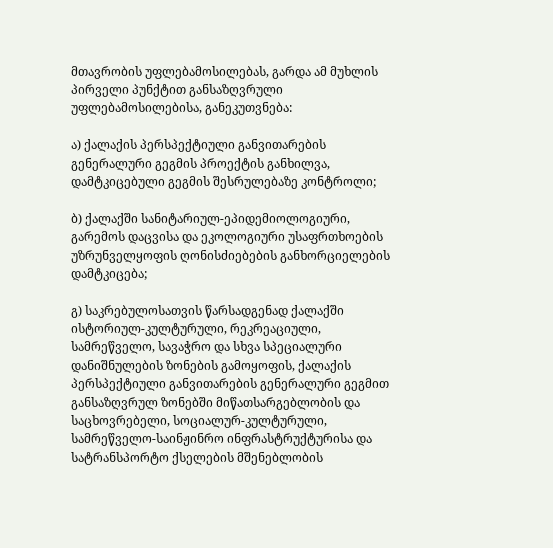მთავრობის უფლებამოსილებას, გარდა ამ მუხლის პირველი პუნქტით განსაზღვრული უფლებამოსილებისა, განეკუთვნება:

ა) ქალაქის პერსპექტიული განვითარების გენერალური გეგმის პროექტის განხილვა, დამტკიცებული გეგმის შესრულებაზე კონტროლი;

ბ) ქალაქში სანიტარიულ-ეპიდემიოლოგიური, გარემოს დაცვისა და ეკოლოგიური უსაფრთხოების უზრუნველყოფის ღონისძიებების განხორციელების დამტკიცება;

გ) საკრებულოსათვის წარსადგენად ქალაქში ისტორიულ-კულტურული, რეკრეაციული, სამრეწველო, სავაჭრო და სხვა სპეციალური დანიშნულების ზონების გამოყოფის, ქალაქის პერსპექტიული განვითარების გენერალური გეგმით განსაზღვრულ ზონებში მიწათსარგებლობის და საცხოვრებელი, სოციალურ-კულტურული, სამრეწველო-საინჟინრო ინფრასტრუქტურისა და სატრანსპორტო ქსელების მშენებლობის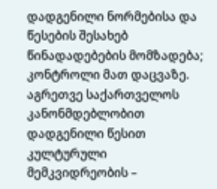დადგენილი ნორმებისა და წესების შესახებ წინადადებების მომზადება; კონტროლი მათ დაცვაზე. აგრეთვე საქართველოს კანონმდებლობით დადგენილი წესით კულტურული მემკვიდრეობის –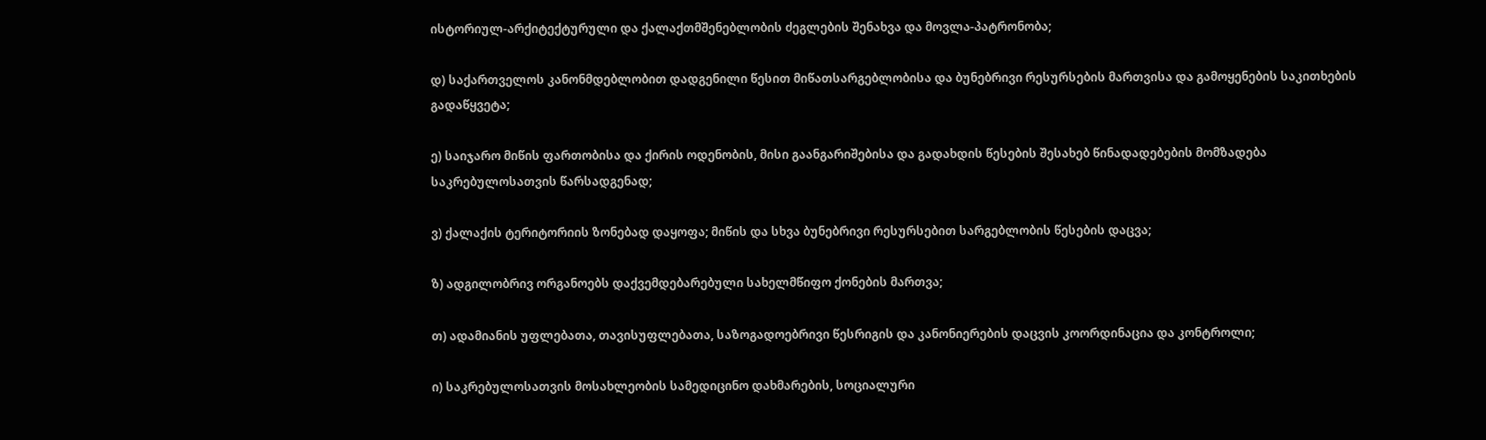ისტორიულ-არქიტექტურული და ქალაქთმშენებლობის ძეგლების შენახვა და მოვლა-პატრონობა;

დ) საქართველოს კანონმდებლობით დადგენილი წესით მიწათსარგებლობისა და ბუნებრივი რესურსების მართვისა და გამოყენების საკითხების გადაწყვეტა;

ე) საიჯარო მიწის ფართობისა და ქირის ოდენობის, მისი გაანგარიშებისა და გადახდის წესების შესახებ წინადადებების მომზადება საკრებულოსათვის წარსადგენად;

ვ) ქალაქის ტერიტორიის ზონებად დაყოფა; მიწის და სხვა ბუნებრივი რესურსებით სარგებლობის წესების დაცვა;

ზ) ადგილობრივ ორგანოებს დაქვემდებარებული სახელმწიფო ქონების მართვა;

თ) ადამიანის უფლებათა, თავისუფლებათა, საზოგადოებრივი წესრიგის და კანონიერების დაცვის კოორდინაცია და კონტროლი;

ი) საკრებულოსათვის მოსახლეობის სამედიცინო დახმარების, სოციალური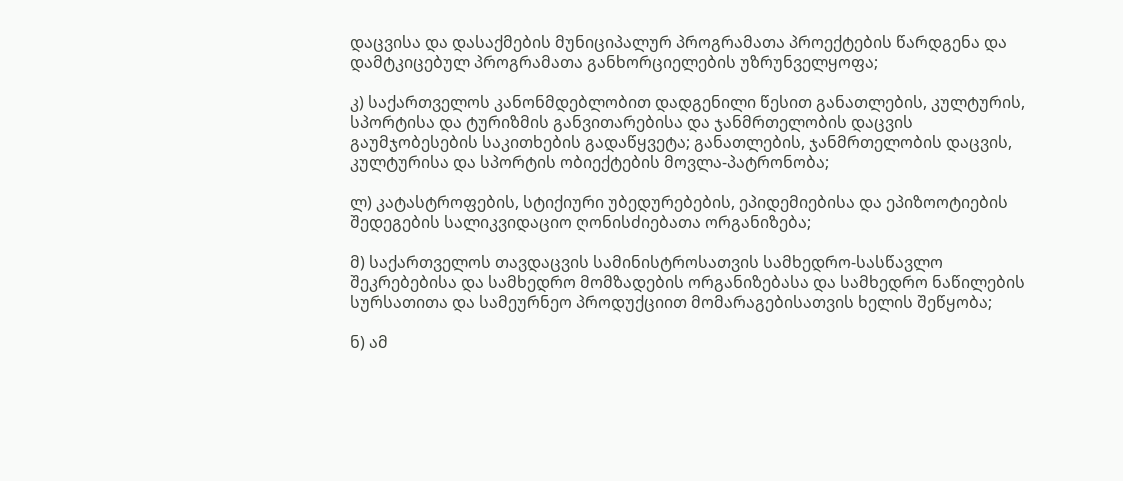დაცვისა და დასაქმების მუნიციპალურ პროგრამათა პროექტების წარდგენა და დამტკიცებულ პროგრამათა განხორციელების უზრუნველყოფა;

კ) საქართველოს კანონმდებლობით დადგენილი წესით განათლების, კულტურის, სპორტისა და ტურიზმის განვითარებისა და ჯანმრთელობის დაცვის გაუმჯობესების საკითხების გადაწყვეტა; განათლების, ჯანმრთელობის დაცვის, კულტურისა და სპორტის ობიექტების მოვლა-პატრონობა;

ლ) კატასტროფების, სტიქიური უბედურებების, ეპიდემიებისა და ეპიზოოტიების შედეგების სალიკვიდაციო ღონისძიებათა ორგანიზება;

მ) საქართველოს თავდაცვის სამინისტროსათვის სამხედრო-სასწავლო შეკრებებისა და სამხედრო მომზადების ორგანიზებასა და სამხედრო ნაწილების სურსათითა და სამეურნეო პროდუქციით მომარაგებისათვის ხელის შეწყობა;

ნ) ამ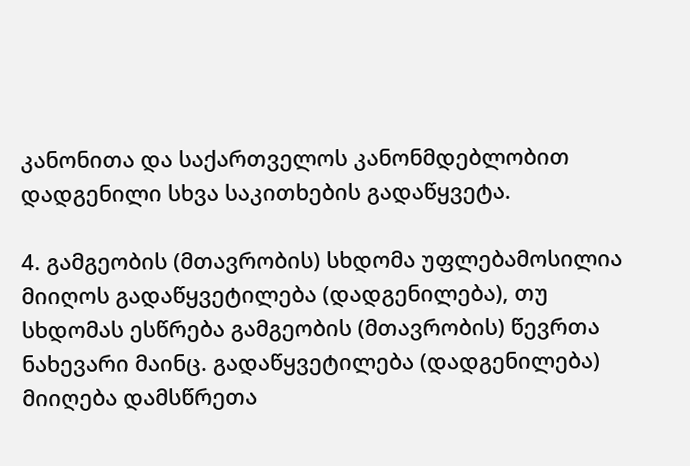კანონითა და საქართველოს კანონმდებლობით დადგენილი სხვა საკითხების გადაწყვეტა.

4. გამგეობის (მთავრობის) სხდომა უფლებამოსილია მიიღოს გადაწყვეტილება (დადგენილება), თუ სხდომას ესწრება გამგეობის (მთავრობის) წევრთა ნახევარი მაინც. გადაწყვეტილება (დადგენილება) მიიღება დამსწრეთა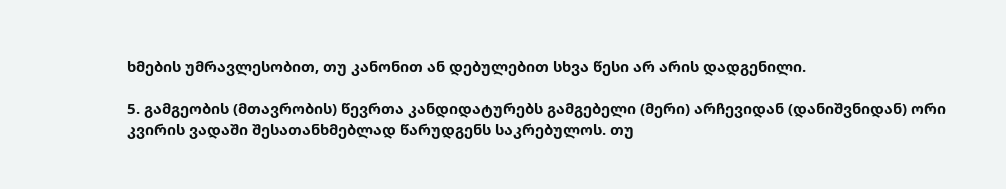ხმების უმრავლესობით, თუ კანონით ან დებულებით სხვა წესი არ არის დადგენილი.

5. გამგეობის (მთავრობის) წევრთა კანდიდატურებს გამგებელი (მერი) არჩევიდან (დანიშვნიდან) ორი კვირის ვადაში შესათანხმებლად წარუდგენს საკრებულოს. თუ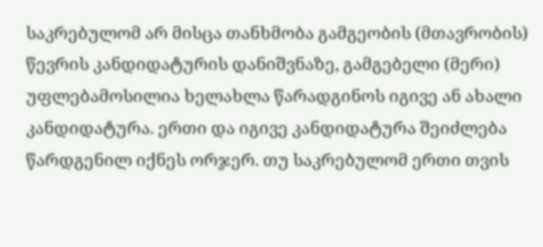საკრებულომ არ მისცა თანხმობა გამგეობის (მთავრობის) წევრის კანდიდატურის დანიშვნაზე, გამგებელი (მერი) უფლებამოსილია ხელახლა წარადგინოს იგივე ან ახალი კანდიდატურა. ერთი და იგივე კანდიდატურა შეიძლება წარდგენილ იქნეს ორჯერ. თუ საკრებულომ ერთი თვის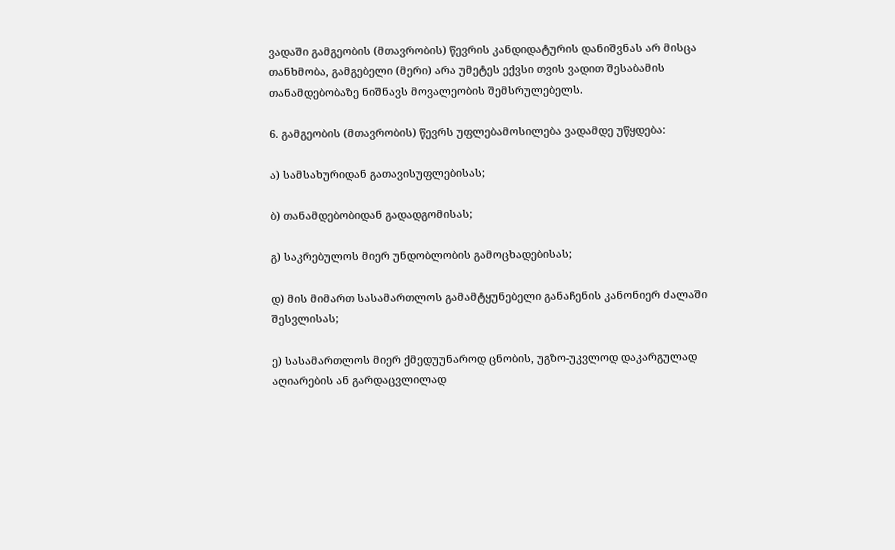ვადაში გამგეობის (მთავრობის) წევრის კანდიდატურის დანიშვნას არ მისცა თანხმობა, გამგებელი (მერი) არა უმეტეს ექვსი თვის ვადით შესაბამის თანამდებობაზე ნიშნავს მოვალეობის შემსრულებელს.

6. გამგეობის (მთავრობის) წევრს უფლებამოსილება ვადამდე უწყდება:

ა) სამსახურიდან გათავისუფლებისას;

ბ) თანამდებობიდან გადადგომისას;

გ) საკრებულოს მიერ უნდობლობის გამოცხადებისას;

დ) მის მიმართ სასამართლოს გამამტყუნებელი განაჩენის კანონიერ ძალაში შესვლისას;

ე) სასამართლოს მიერ ქმედუუნაროდ ცნობის, უგზო-უკვლოდ დაკარგულად აღიარების ან გარდაცვლილად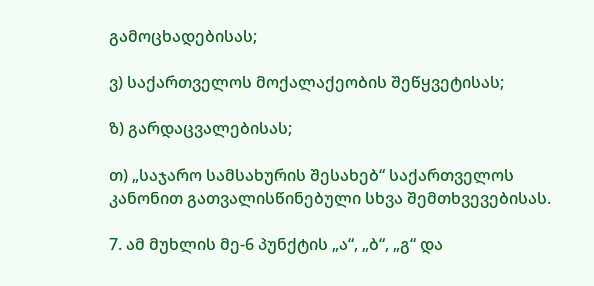გამოცხადებისას;

ვ) საქართველოს მოქალაქეობის შეწყვეტისას;

ზ) გარდაცვალებისას;

თ) „საჯარო სამსახურის შესახებ“ საქართველოს კანონით გათვალისწინებული სხვა შემთხვევებისას.

7. ამ მუხლის მე-6 პუნქტის „ა“, „ბ“, „გ“ და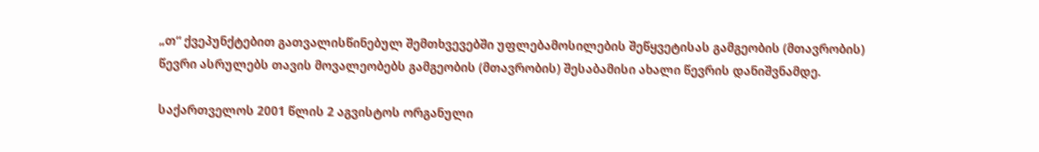„თ“ ქვეპუნქტებით გათვალისწინებულ შემთხვევებში უფლებამოსილების შეწყვეტისას გამგეობის (მთავრობის) წევრი ასრულებს თავის მოვალეობებს გამგეობის (მთავრობის) შესაბამისი ახალი წევრის დანიშვნამდე.

საქართველოს 2001 წლის 2 აგვისტოს ორგანული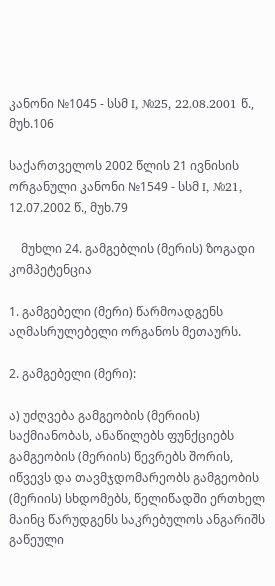კანონი №1045 - სსმ I, №25, 22.08.2001 წ., მუხ.106

საქართველოს 2002 წლის 21 ივნისის ორგანული კანონი №1549 - სსმ I, №21, 12.07.2002 წ., მუხ.79

    მუხლი 24. გამგებლის (მერის) ზოგადი კომპეტენცია

1. გამგებელი (მერი) წარმოადგენს აღმასრულებელი ორგანოს მეთაურს.

2. გამგებელი (მერი):

ა) უძღვება გამგეობის (მერიის) საქმიანობას, ანაწილებს ფუნქციებს გამგეობის (მერიის) წევრებს შორის, იწვევს და თავმჯდომარეობს გამგეობის (მერიის) სხდომებს, წელიწადში ერთხელ მაინც წარუდგენს საკრებულოს ანგარიშს გაწეული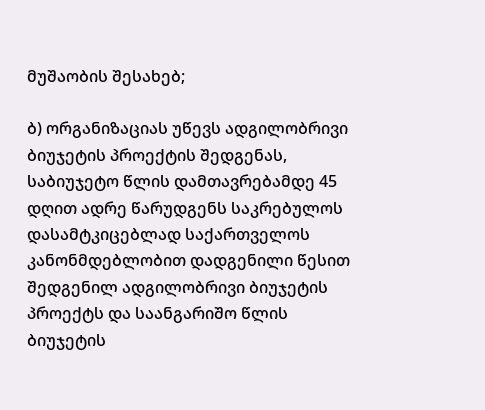მუშაობის შესახებ;

ბ) ორგანიზაციას უწევს ადგილობრივი ბიუჯეტის პროექტის შედგენას, საბიუჯეტო წლის დამთავრებამდე 45 დღით ადრე წარუდგენს საკრებულოს დასამტკიცებლად საქართველოს კანონმდებლობით დადგენილი წესით შედგენილ ადგილობრივი ბიუჯეტის პროექტს და საანგარიშო წლის ბიუჯეტის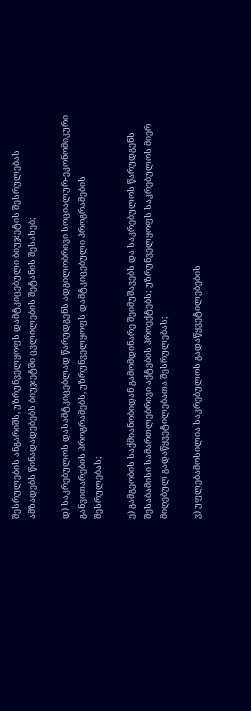შესრულების ანგარიშს, უზრუნველყოფს დამტკიცებული ბიუჯეტის შესრულებას ამზადებს წინადადებებს ბიუჯეტში ცვლილების შეტანის შესახებ;

დ) საკრებულოს დასამტკიცებლად წარუდგენს ადგილობრივი სოციალურ-ეკონომიკური განვითარების პროგრამებს, უზრუნველყოფს დამტკიცებული პროგრამების შესრულებას;

ე) გამგეობის საქმიანობიდან გამომდინარე შეიმუშავებს და საკრებულოს წარუდგენს შესაბამისი სამართლებრივი აქტების პროექტებს; უზრუნველყოფს საკრებულოს მიერ მიღებულ გადაწყვეტილებათა შესრულებას;

ვ) უფლებამოსილია საკრებულოს გადაწყვეტილებების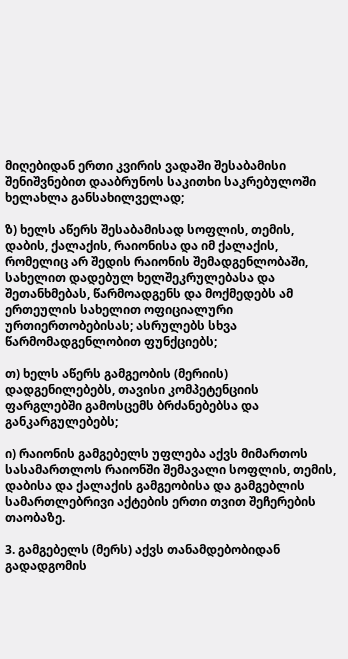მიღებიდან ერთი კვირის ვადაში შესაბამისი შენიშვნებით დააბრუნოს საკითხი საკრებულოში ხელახლა განსახილველად;

ზ) ხელს აწერს შესაბამისად სოფლის, თემის, დაბის, ქალაქის, რაიონისა და იმ ქალაქის, რომელიც არ შედის რაიონის შემადგენლობაში, სახელით დადებულ ხელშეკრულებასა და შეთანხმებას, წარმოადგენს და მოქმედებს ამ ერთეულის სახელით ოფიციალური ურთიერთობებისას; ასრულებს სხვა წარმომადგენლობით ფუნქციებს;

თ) ხელს აწერს გამგეობის (მერიის) დადგენილებებს, თავისი კომპეტენციის ფარგლებში გამოსცემს ბრძანებებსა და განკარგულებებს;

ი) რაიონის გამგებელს უფლება აქვს მიმართოს სასამართლოს რაიონში შემავალი სოფლის, თემის, დაბისა და ქალაქის გამგეობისა და გამგებლის სამართლებრივი აქტების ერთი თვით შეჩერების თაობაზე.

3. გამგებელს (მერს) აქვს თანამდებობიდან გადადგომის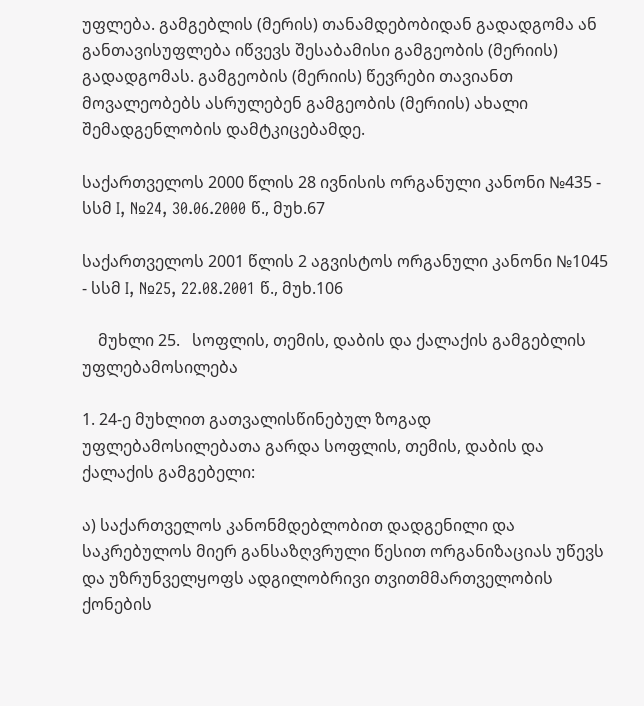უფლება. გამგებლის (მერის) თანამდებობიდან გადადგომა ან განთავისუფლება იწვევს შესაბამისი გამგეობის (მერიის) გადადგომას. გამგეობის (მერიის) წევრები თავიანთ მოვალეობებს ასრულებენ გამგეობის (მერიის) ახალი შემადგენლობის დამტკიცებამდე.

საქართველოს 2000 წლის 28 ივნისის ორგანული კანონი №435 - სსმ I, №24, 30.06.2000 წ., მუხ.67

საქართველოს 2001 წლის 2 აგვისტოს ორგანული კანონი №1045 - სსმ I, №25, 22.08.2001 წ., მუხ.106

    მუხლი 25.   სოფლის, თემის, დაბის და ქალაქის გამგებლის უფლებამოსილება

1. 24-ე მუხლით გათვალისწინებულ ზოგად უფლებამოსილებათა გარდა სოფლის, თემის, დაბის და ქალაქის გამგებელი:

ა) საქართველოს კანონმდებლობით დადგენილი და საკრებულოს მიერ განსაზღვრული წესით ორგანიზაციას უწევს და უზრუნველყოფს ადგილობრივი თვითმმართველობის ქონების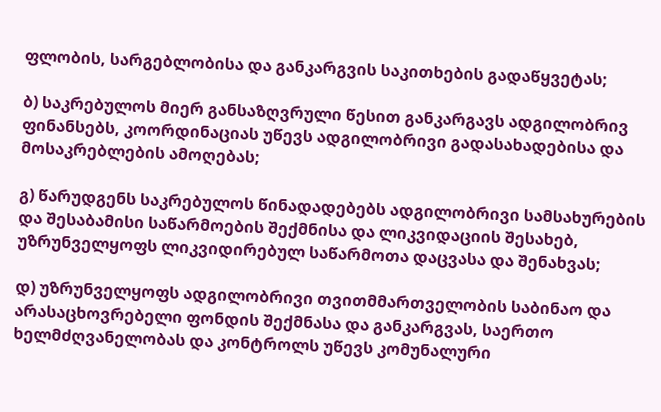ფლობის, სარგებლობისა და განკარგვის საკითხების გადაწყვეტას;

ბ) საკრებულოს მიერ განსაზღვრული წესით განკარგავს ადგილობრივ ფინანსებს, კოორდინაციას უწევს ადგილობრივი გადასახადებისა და მოსაკრებლების ამოღებას;

გ) წარუდგენს საკრებულოს წინადადებებს ადგილობრივი სამსახურების და შესაბამისი საწარმოების შექმნისა და ლიკვიდაციის შესახებ, უზრუნველყოფს ლიკვიდირებულ საწარმოთა დაცვასა და შენახვას;

დ) უზრუნველყოფს ადგილობრივი თვითმმართველობის საბინაო და არასაცხოვრებელი ფონდის შექმნასა და განკარგვას, საერთო ხელმძღვანელობას და კონტროლს უწევს კომუნალური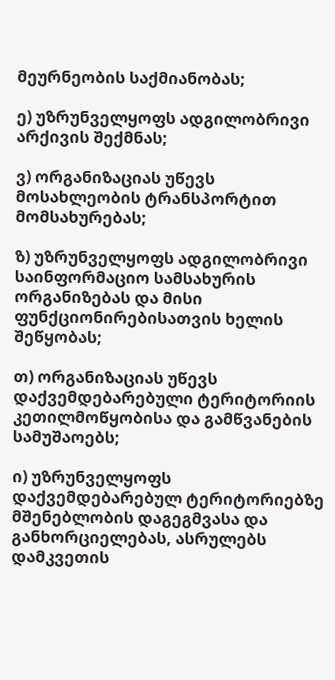მეურნეობის საქმიანობას;

ე) უზრუნველყოფს ადგილობრივი არქივის შექმნას;

ვ) ორგანიზაციას უწევს მოსახლეობის ტრანსპორტით მომსახურებას;

ზ) უზრუნველყოფს ადგილობრივი საინფორმაციო სამსახურის ორგანიზებას და მისი ფუნქციონირებისათვის ხელის შეწყობას;

თ) ორგანიზაციას უწევს დაქვემდებარებული ტერიტორიის კეთილმოწყობისა და გამწვანების სამუშაოებს;

ი) უზრუნველყოფს დაქვემდებარებულ ტერიტორიებზე მშენებლობის დაგეგმვასა და განხორციელებას, ასრულებს დამკვეთის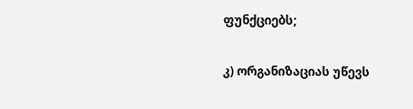ფუნქციებს;

კ) ორგანიზაციას უწევს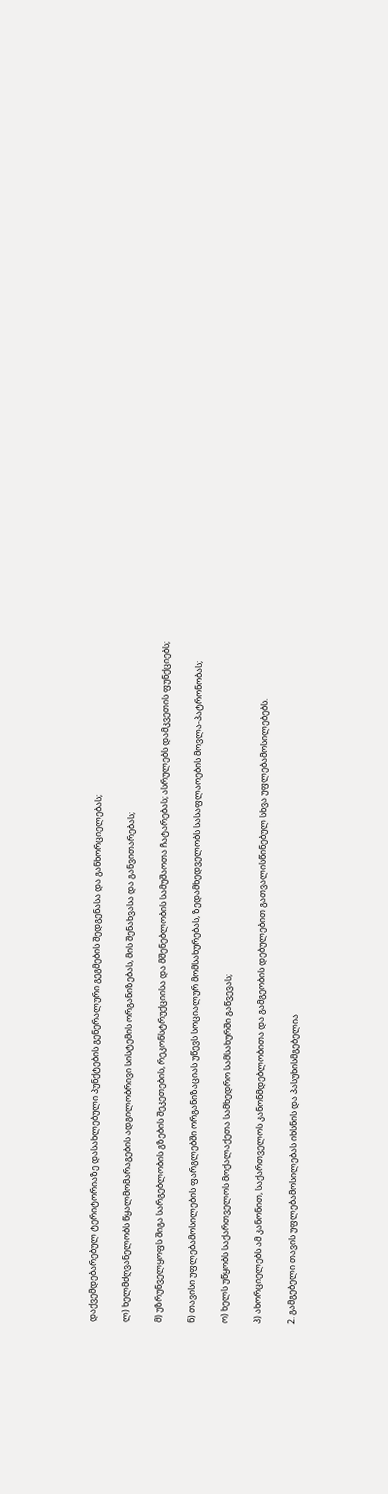დაქვემდებარებულ ტერიტორიაზე დასახლებული პუნქტების გენერალური გეგმების შედგენასა და განხორციელებას;

ლ) ხელმძღვანელობს წყალმომარაგების ადგილობრივი სისტემის ორგანიზებას, მის შენახვასა და განვითარებას;

მ) უზრუნველყოფს შიგა სარგებლობის გზების შეკეთების, რეკონსტრუქციისა და მშენებლობის სამუშაოთა ჩატარებას; ასრულებს დამკვეთის ფუნქციებს;

ნ) თავისი უფლებამოსილების ფარგლებში ორგანიზაციას უწევს სოციალურ მომსახურებას, ზედამხედველობს სასაფლაოების მოვლა-პატრონობას;

ო) ხელს უწყობს საქართველოს მოქალაქეთა სამხედრო სამსახურში გაწვევას;

პ) ახორციელებს ამ კანონით, საქართველოს კანონმდებლობითა და გამგეობის დებულებით გათვალისწინებულ სხვა უფლებამოსილებებს.

2. გამგებელი თავის უფლებამოსილებას იხსნის და პასუხისმგებელია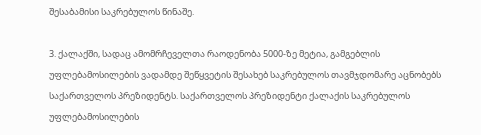შესაბამისი საკრებულოს წინაშე.

3. ქალაქში, სადაც ამომრჩეველთა რაოდენობა 5000-ზე მეტია, გამგებლის უფლებამოსილების ვადამდე შეწყვეტის შესახებ საკრებულოს თავმჯდომარე აცნობებს საქართველოს პრეზიდენტს. საქართველოს პრეზიდენტი ქალაქის საკრებულოს უფლებამოსილების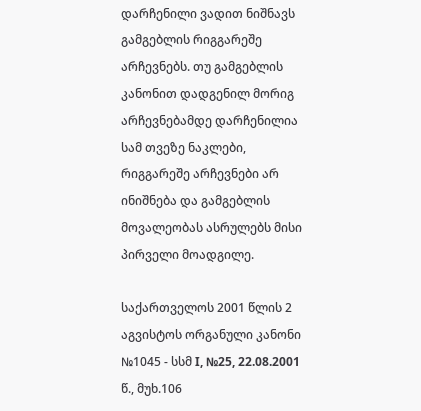დარჩენილი ვადით ნიშნავს გამგებლის რიგგარეშე არჩევნებს. თუ გამგებლის კანონით დადგენილ მორიგ არჩევნებამდე დარჩენილია სამ თვეზე ნაკლები, რიგგარეშე არჩევნები არ ინიშნება და გამგებლის მოვალეობას ასრულებს მისი პირველი მოადგილე.

საქართველოს 2001 წლის 2 აგვისტოს ორგანული კანონი №1045 - სსმ I, №25, 22.08.2001 წ., მუხ.106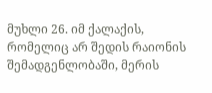მუხლი 26. იმ ქალაქის, რომელიც არ შედის რაიონის შემადგენლობაში, მერის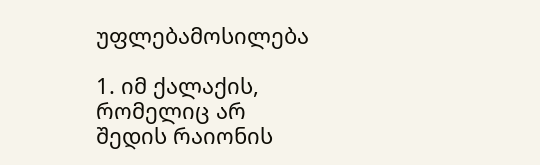უფლებამოსილება

1. იმ ქალაქის, რომელიც არ შედის რაიონის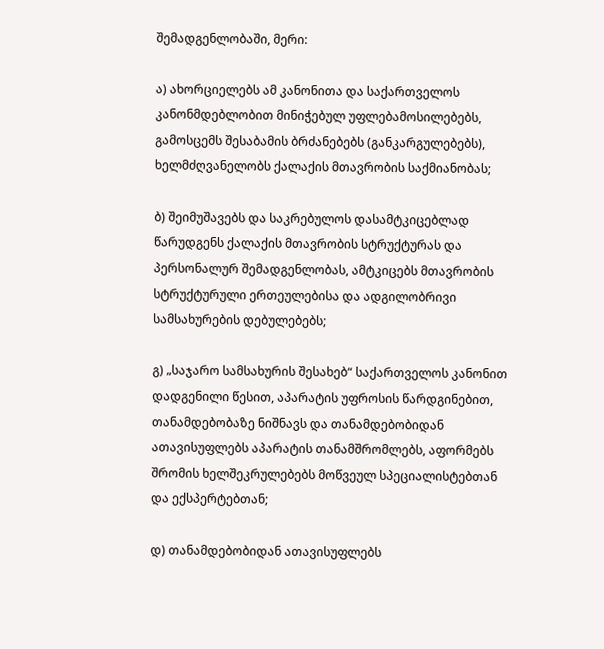შემადგენლობაში, მერი:

ა) ახორციელებს ამ კანონითა და საქართველოს კანონმდებლობით მინიჭებულ უფლებამოსილებებს, გამოსცემს შესაბამის ბრძანებებს (განკარგულებებს), ხელმძღვანელობს ქალაქის მთავრობის საქმიანობას;

ბ) შეიმუშავებს და საკრებულოს დასამტკიცებლად წარუდგენს ქალაქის მთავრობის სტრუქტურას და პერსონალურ შემადგენლობას, ამტკიცებს მთავრობის სტრუქტურული ერთეულებისა და ადგილობრივი სამსახურების დებულებებს;

გ) „საჯარო სამსახურის შესახებ“ საქართველოს კანონით დადგენილი წესით, აპარატის უფროსის წარდგინებით, თანამდებობაზე ნიშნავს და თანამდებობიდან ათავისუფლებს აპარატის თანამშრომლებს, აფორმებს შრომის ხელშეკრულებებს მოწვეულ სპეციალისტებთან და ექსპერტებთან;

დ) თანამდებობიდან ათავისუფლებს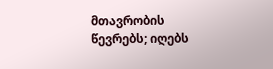მთავრობის წევრებს; იღებს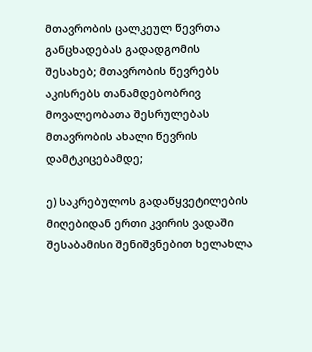მთავრობის ცალკეულ წევრთა განცხადებას გადადგომის შესახებ; მთავრობის წევრებს აკისრებს თანამდებობრივ მოვალეობათა შესრულებას მთავრობის ახალი წევრის დამტკიცებამდე;

ე) საკრებულოს გადაწყვეტილების მიღებიდან ერთი კვირის ვადაში შესაბამისი შენიშვნებით ხელახლა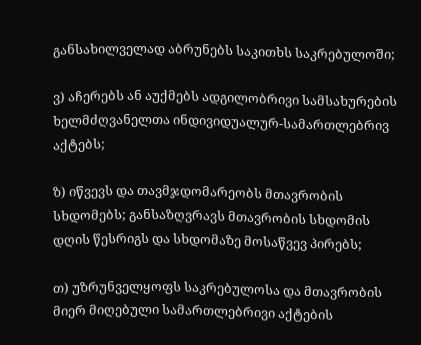განსახილველად აბრუნებს საკითხს საკრებულოში;

ვ) აჩერებს ან აუქმებს ადგილობრივი სამსახურების ხელმძღვანელთა ინდივიდუალურ-სამართლებრივ აქტებს;

ზ) იწვევს და თავმჯდომარეობს მთავრობის სხდომებს; განსაზღვრავს მთავრობის სხდომის დღის წესრიგს და სხდომაზე მოსაწვევ პირებს;

თ) უზრუნველყოფს საკრებულოსა და მთავრობის მიერ მიღებული სამართლებრივი აქტების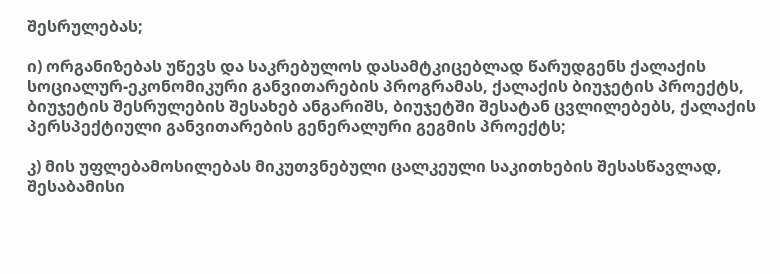შესრულებას;

ი) ორგანიზებას უწევს და საკრებულოს დასამტკიცებლად წარუდგენს ქალაქის სოციალურ-ეკონომიკური განვითარების პროგრამას, ქალაქის ბიუჯეტის პროექტს, ბიუჯეტის შესრულების შესახებ ანგარიშს, ბიუჯეტში შესატან ცვლილებებს, ქალაქის პერსპექტიული განვითარების გენერალური გეგმის პროექტს;

კ) მის უფლებამოსილებას მიკუთვნებული ცალკეული საკითხების შესასწავლად, შესაბამისი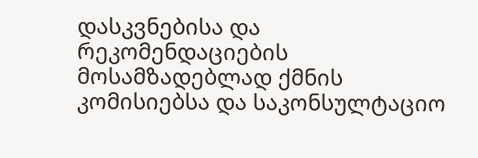დასკვნებისა და რეკომენდაციების მოსამზადებლად ქმნის კომისიებსა და საკონსულტაციო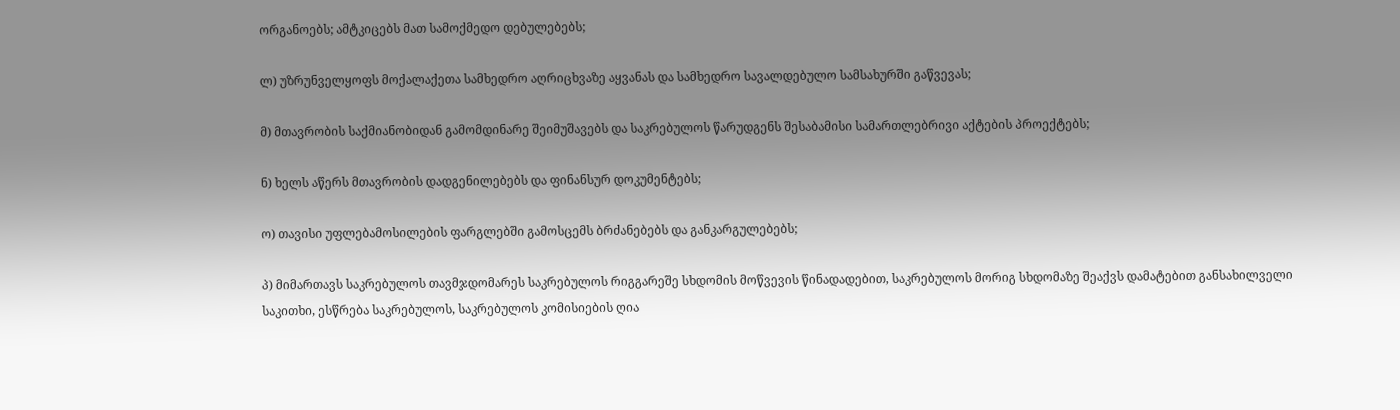ორგანოებს; ამტკიცებს მათ სამოქმედო დებულებებს;

ლ) უზრუნველყოფს მოქალაქეთა სამხედრო აღრიცხვაზე აყვანას და სამხედრო სავალდებულო სამსახურში გაწვევას;

მ) მთავრობის საქმიანობიდან გამომდინარე შეიმუშავებს და საკრებულოს წარუდგენს შესაბამისი სამართლებრივი აქტების პროექტებს;

ნ) ხელს აწერს მთავრობის დადგენილებებს და ფინანსურ დოკუმენტებს;

ო) თავისი უფლებამოსილების ფარგლებში გამოსცემს ბრძანებებს და განკარგულებებს;

პ) მიმართავს საკრებულოს თავმჯდომარეს საკრებულოს რიგგარეშე სხდომის მოწვევის წინადადებით, საკრებულოს მორიგ სხდომაზე შეაქვს დამატებით განსახილველი საკითხი, ესწრება საკრებულოს, საკრებულოს კომისიების ღია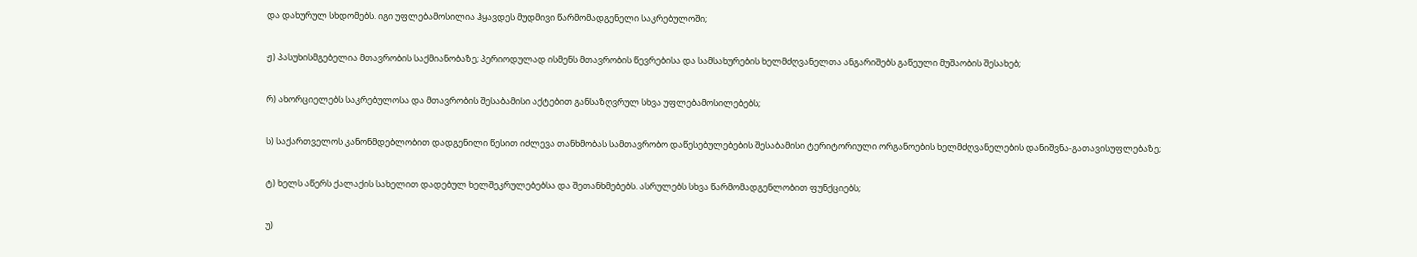და დახურულ სხდომებს. იგი უფლებამოსილია ჰყავდეს მუდმივი წარმომადგენელი საკრებულოში;

ჟ) პასუხისმგებელია მთავრობის საქმიანობაზე; პერიოდულად ისმენს მთავრობის წევრებისა და სამსახურების ხელმძღვანელთა ანგარიშებს გაწეული მუშაობის შესახებ;

რ) ახორციელებს საკრებულოსა და მთავრობის შესაბამისი აქტებით განსაზღვრულ სხვა უფლებამოსილებებს;

ს) საქართველოს კანონმდებლობით დადგენილი წესით იძლევა თანხმობას სამთავრობო დაწესებულებების შესაბამისი ტერიტორიული ორგანოების ხელმძღვანელების დანიშვნა-გათავისუფლებაზე;

ტ) ხელს აწერს ქალაქის სახელით დადებულ ხელშეკრულებებსა და შეთანხმებებს. ასრულებს სხვა წარმომადგენლობით ფუნქციებს;

უ)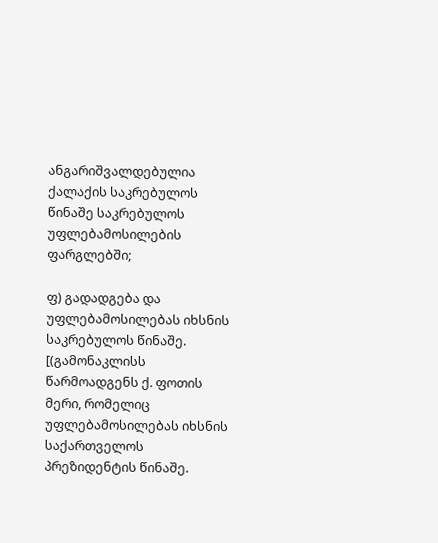ანგარიშვალდებულია ქალაქის საკრებულოს წინაშე საკრებულოს უფლებამოსილების ფარგლებში;

ფ) გადადგება და უფლებამოსილებას იხსნის საკრებულოს წინაშე. [(გამონაკლისს წარმოადგენს ქ. ფოთის მერი, რომელიც უფლებამოსილებას იხსნის საქართველოს პრეზიდენტის წინაშე.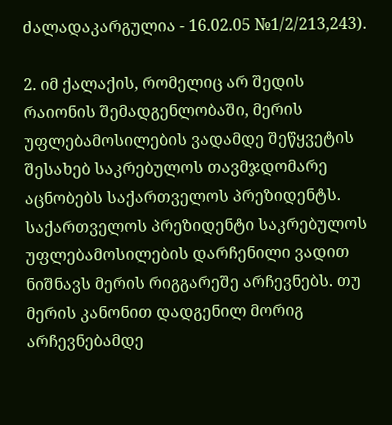ძალადაკარგულია - 16.02.05 №1/2/213,243).

2. იმ ქალაქის, რომელიც არ შედის რაიონის შემადგენლობაში, მერის უფლებამოსილების ვადამდე შეწყვეტის შესახებ საკრებულოს თავმჯდომარე აცნობებს საქართველოს პრეზიდენტს. საქართველოს პრეზიდენტი საკრებულოს უფლებამოსილების დარჩენილი ვადით ნიშნავს მერის რიგგარეშე არჩევნებს. თუ მერის კანონით დადგენილ მორიგ არჩევნებამდე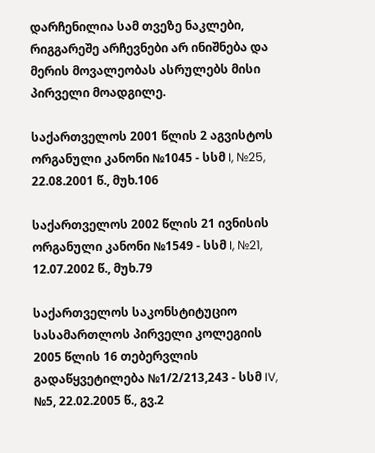დარჩენილია სამ თვეზე ნაკლები, რიგგარეშე არჩევნები არ ინიშნება და მერის მოვალეობას ასრულებს მისი პირველი მოადგილე.

საქართველოს 2001 წლის 2 აგვისტოს ორგანული კანონი №1045 - სსმ I, №25, 22.08.2001 წ., მუხ.106

საქართველოს 2002 წლის 21 ივნისის ორგანული კანონი №1549 - სსმ I, №21, 12.07.2002 წ., მუხ.79

საქართველოს საკონსტიტუციო სასამართლოს პირველი კოლეგიის 2005 წლის 16 თებერვლის გადაწყვეტილება №1/2/213,243 - სსმ IV, №5, 22.02.2005 წ., გვ.2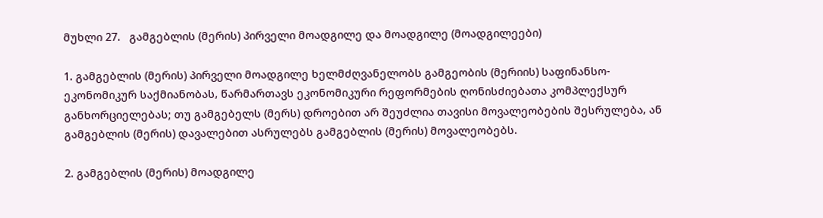მუხლი 27.   გამგებლის (მერის) პირველი მოადგილე და მოადგილე (მოადგილეები)

1. გამგებლის (მერის) პირველი მოადგილე ხელმძღვანელობს გამგეობის (მერიის) საფინანსო-ეკონომიკურ საქმიანობას, წარმართავს ეკონომიკური რეფორმების ღონისძიებათა კომპლექსურ განხორციელებას; თუ გამგებელს (მერს) დროებით არ შეუძლია თავისი მოვალეობების შესრულება, ან გამგებლის (მერის) დავალებით ასრულებს გამგებლის (მერის) მოვალეობებს.

2. გამგებლის (მერის) მოადგილე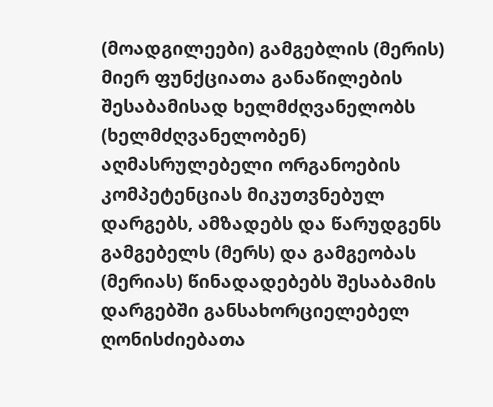(მოადგილეები) გამგებლის (მერის) მიერ ფუნქციათა განაწილების შესაბამისად ხელმძღვანელობს (ხელმძღვანელობენ) აღმასრულებელი ორგანოების კომპეტენციას მიკუთვნებულ დარგებს, ამზადებს და წარუდგენს გამგებელს (მერს) და გამგეობას (მერიას) წინადადებებს შესაბამის დარგებში განსახორციელებელ ღონისძიებათა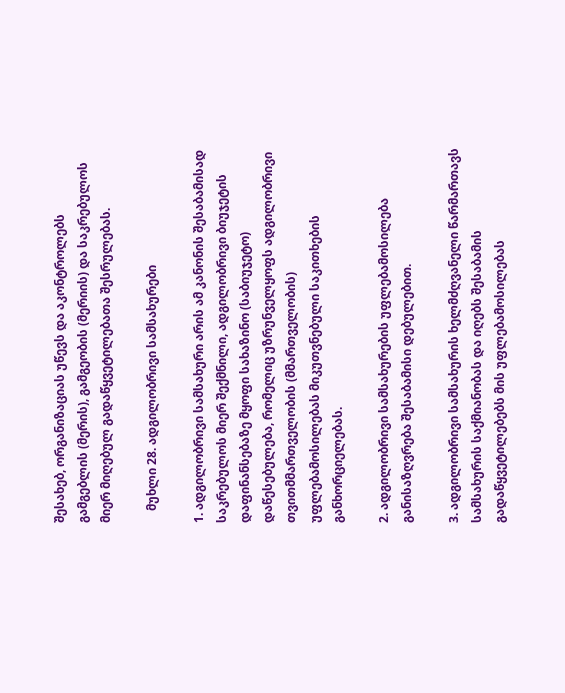შესახებ, ორგანიზაციას უწევს და აკონტროლებს გამგებლის (მერის), გამგეობის (მერიის) და საკრებულოს მიერ მიღებულ გადაწყვეტილებათა შესრულებას.

    მუხლი 28. ადგილობრივი სამსახურები

1. ადგილობრივი სამსახური არის ამ კანონის შესაბამისად საკრებულოს მიერ შექმნილი, ადგილობრივი ბიუჯეტის დაფინანსებაზე მყოფი სახაზინო (საბიუჯეტო) დაწესებულება, რომელიც უზრუნველყოფს ადგილობრივი თვითმმართველობის (მმართველობის) უფლებამოსილებას მიკუთვნებული საკითხების განხორციელებას.

2. ადგილობრივი სამსახურების უფლებამოსილება განისაზღვრება შესაბამისი დებულებით.

3. ადგილობრივი სამსახურის ხელმძღვანელი წარმართავს სამსახურის საქმიანობას და იღებს შესაბამის გადაწყვეტილებებს მის უფლებამოსილებას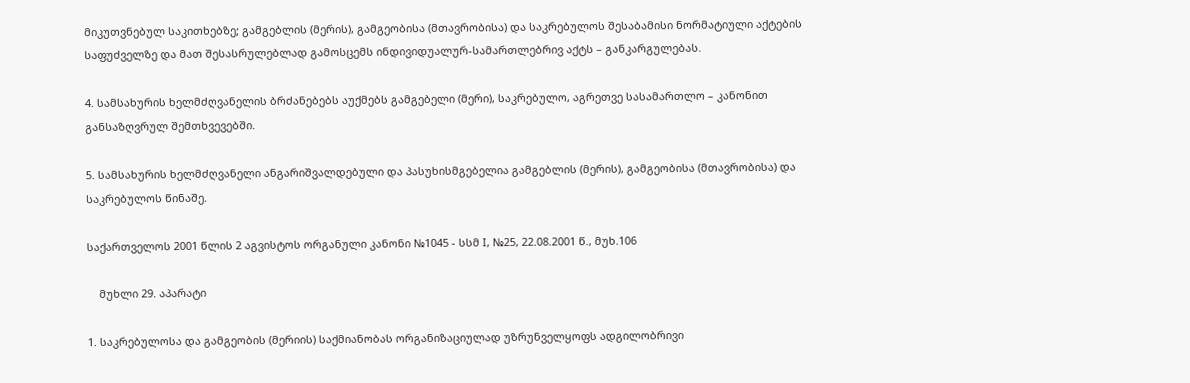მიკუთვნებულ საკითხებზე; გამგებლის (მერის), გამგეობისა (მთავრობისა) და საკრებულოს შესაბამისი ნორმატიული აქტების საფუძველზე და მათ შესასრულებლად გამოსცემს ინდივიდუალურ-სამართლებრივ აქტს – განკარგულებას.

4. სამსახურის ხელმძღვანელის ბრძანებებს აუქმებს გამგებელი (მერი), საკრებულო, აგრეთვე სასამართლო – კანონით განსაზღვრულ შემთხვევებში.

5. სამსახურის ხელმძღვანელი ანგარიშვალდებული და პასუხისმგებელია გამგებლის (მერის), გამგეობისა (მთავრობისა) და საკრებულოს წინაშე.

საქართველოს 2001 წლის 2 აგვისტოს ორგანული კანონი №1045 - სსმ I, №25, 22.08.2001 წ., მუხ.106

    მუხლი 29. აპარატი

1. საკრებულოსა და გამგეობის (მერიის) საქმიანობას ორგანიზაციულად უზრუნველყოფს ადგილობრივი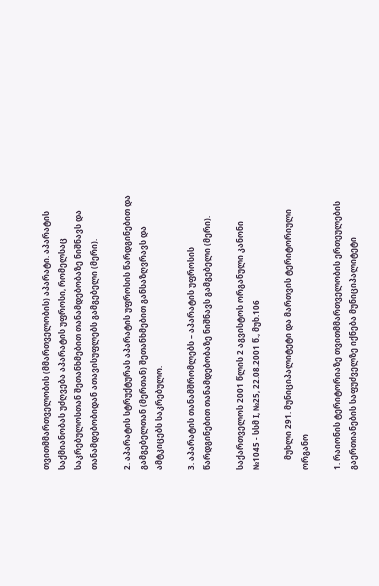თვითმმართველობის (მმართველობის) აპარატი. აპარატის საქმიანობას უძღვება აპარატის უფროსი, რომელსაც საკრებულოსთან შეთანხმებით თანამდებობაზე ნიშნავს და თანამდებობიდან ათავისუფლებს გამგებელი (მერი).

2. აპარატის სტრუქტურას აპარატის უფროსის წარდგინებით და გამგებელთან (მერთან) შეთანხმებით განსაზღვრავს და ამტკიცებს საკრებულო.

3. აპარატის თანამშრომლებს – აპარატის უფროსის წარდგინებით თანამდებობაზე ნიშნავს გამგებელი (მერი).

საქართველოს 2001 წლის 2 აგვისტოს ორგანული კანონი №1045 - სსმ I, №25, 22.08.2001 წ., მუხ.106

     მუხლი 291. მუნიციპალიტეტი და მართვის ტერიტორიული ორგანო

1. რაიონის ტერიტორიაზე თვითმმართველობის ერთეულების გაერთიანების საფუძველზე იქნება მუნიციპალიტეტი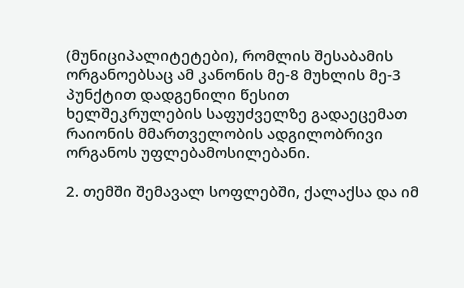(მუნიციპალიტეტები), რომლის შესაბამის ორგანოებსაც ამ კანონის მე-8 მუხლის მე-3 პუნქტით დადგენილი წესით ხელშეკრულების საფუძველზე გადაეცემათ რაიონის მმართველობის ადგილობრივი ორგანოს უფლებამოსილებანი.

2. თემში შემავალ სოფლებში, ქალაქსა და იმ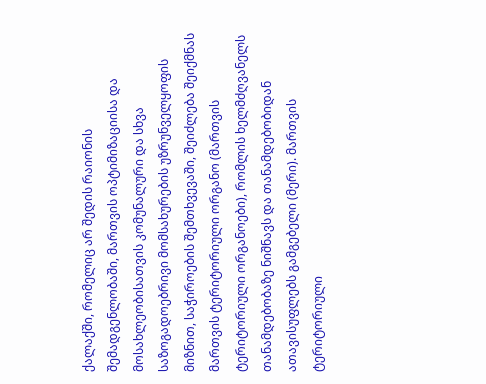ქალაქში, რომელიც არ შედის რაიონის შემადგენლობაში, მართვის ოპტიმიზაციისა და მოსახლეობისათვის კომუნალური და სხვა საზოგადოებრივი მომსახურების უზრუნველყოფის მიზნით, საჭიროების შემთხვევაში, შეიძლება შეიქმნას მართვის ტერიტორიული ორგანო (მართვის ტერიტორიული ორგანოები), რომლის ხელმძღვანელს თანამდებობაზე ნიშნავს და თანამდებობიდან ათავისუფლებს გამგებელი (მერი). მართვის ტერიტორიული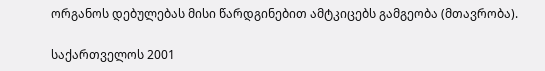ორგანოს დებულებას მისი წარდგინებით ამტკიცებს გამგეობა (მთავრობა).

საქართველოს 2001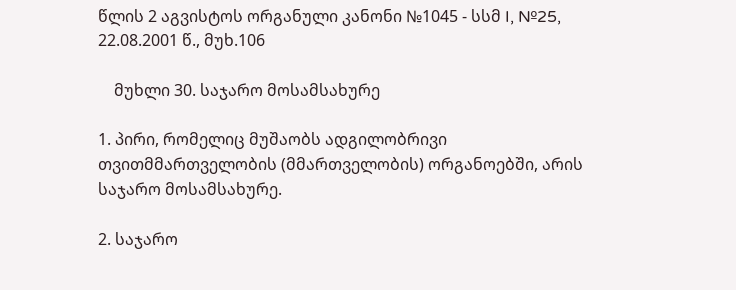წლის 2 აგვისტოს ორგანული კანონი №1045 - სსმ I, №25, 22.08.2001 წ., მუხ.106

    მუხლი 30. საჯარო მოსამსახურე

1. პირი, რომელიც მუშაობს ადგილობრივი თვითმმართველობის (მმართველობის) ორგანოებში, არის საჯარო მოსამსახურე.

2. საჯარო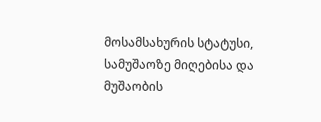მოსამსახურის სტატუსი, სამუშაოზე მიღებისა და მუშაობის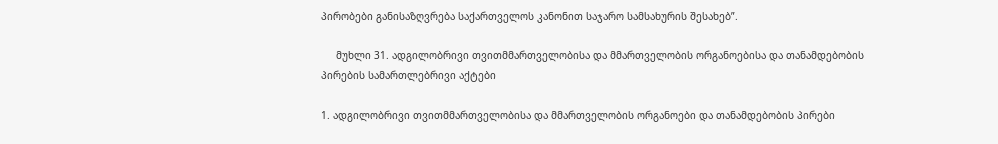პირობები განისაზღვრება საქართველოს კანონით საჯარო სამსახურის შესახებ”.

     მუხლი 31. ადგილობრივი თვითმმართველობისა და მმართველობის ორგანოებისა და თანამდებობის პირების სამართლებრივი აქტები

1. ადგილობრივი თვითმმართველობისა და მმართველობის ორგანოები და თანამდებობის პირები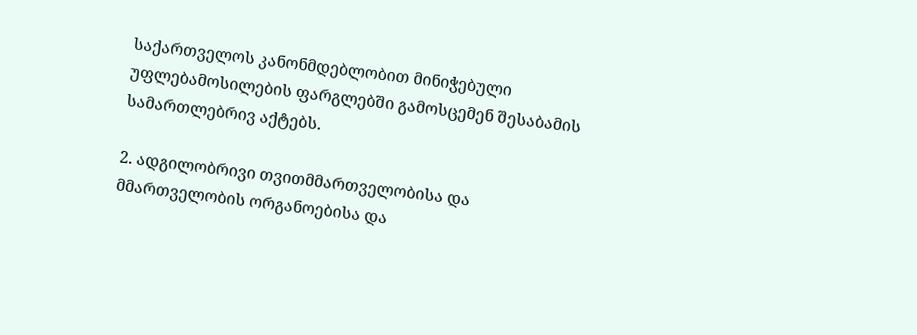საქართველოს კანონმდებლობით მინიჭებული უფლებამოსილების ფარგლებში გამოსცემენ შესაბამის სამართლებრივ აქტებს.

2. ადგილობრივი თვითმმართველობისა და მმართველობის ორგანოებისა და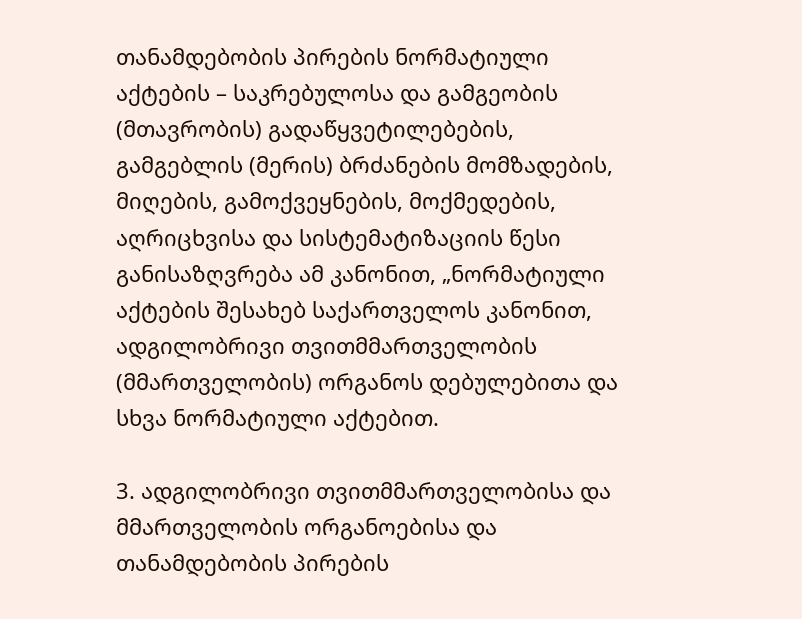თანამდებობის პირების ნორმატიული აქტების – საკრებულოსა და გამგეობის (მთავრობის) გადაწყვეტილებების, გამგებლის (მერის) ბრძანების მომზადების, მიღების, გამოქვეყნების, მოქმედების, აღრიცხვისა და სისტემატიზაციის წესი განისაზღვრება ამ კანონით, „ნორმატიული აქტების შესახებ საქართველოს კანონით, ადგილობრივი თვითმმართველობის (მმართველობის) ორგანოს დებულებითა და სხვა ნორმატიული აქტებით.

3. ადგილობრივი თვითმმართველობისა და მმართველობის ორგანოებისა და თანამდებობის პირების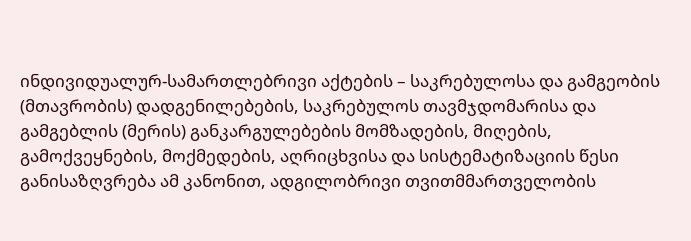ინდივიდუალურ-სამართლებრივი აქტების – საკრებულოსა და გამგეობის (მთავრობის) დადგენილებების, საკრებულოს თავმჯდომარისა და გამგებლის (მერის) განკარგულებების მომზადების, მიღების, გამოქვეყნების, მოქმედების, აღრიცხვისა და სისტემატიზაციის წესი განისაზღვრება ამ კანონით, ადგილობრივი თვითმმართველობის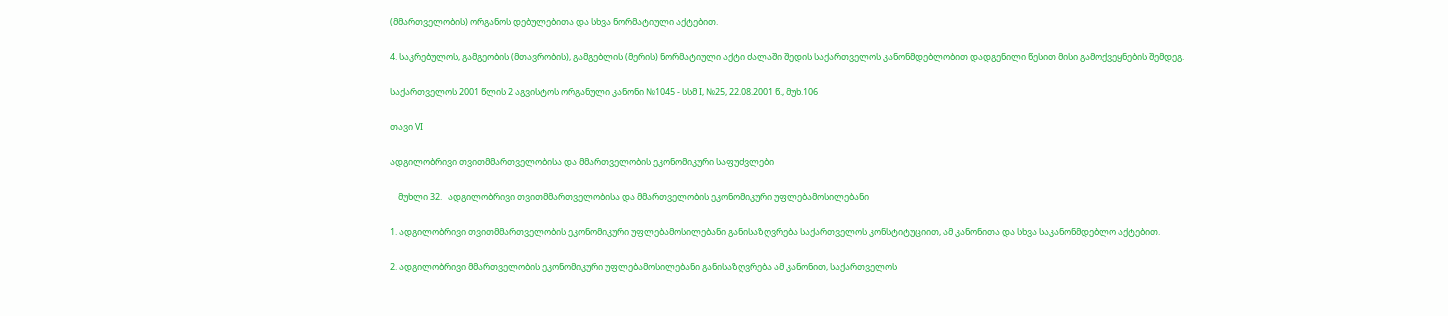(მმართველობის) ორგანოს დებულებითა და სხვა ნორმატიული აქტებით.

4. საკრებულოს, გამგეობის (მთავრობის), გამგებლის (მერის) ნორმატიული აქტი ძალაში შედის საქართველოს კანონმდებლობით დადგენილი წესით მისი გამოქვეყნების შემდეგ.

საქართველოს 2001 წლის 2 აგვისტოს ორგანული კანონი №1045 - სსმ I, №25, 22.08.2001 წ., მუხ.106

თავი VI

ადგილობრივი თვითმმართველობისა და მმართველობის ეკონომიკური საფუძვლები

    მუხლი 32.   ადგილობრივი თვითმმართველობისა და მმართველობის ეკონომიკური უფლებამოსილებანი

1. ადგილობრივი თვითმმართველობის ეკონომიკური უფლებამოსილებანი განისაზღვრება საქართველოს კონსტიტუციით, ამ კანონითა და სხვა საკანონმდებლო აქტებით.

2. ადგილობრივი მმართველობის ეკონომიკური უფლებამოსილებანი განისაზღვრება ამ კანონით, საქართველოს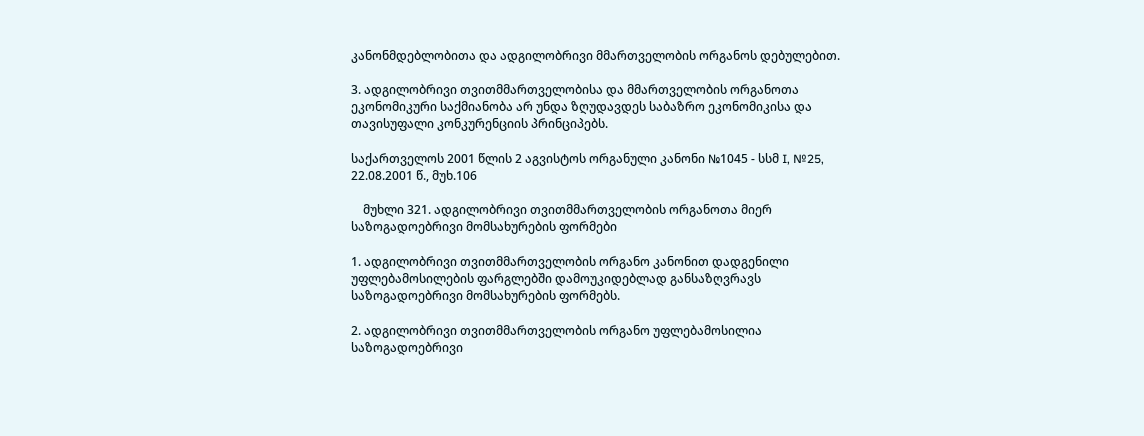კანონმდებლობითა და ადგილობრივი მმართველობის ორგანოს დებულებით.

3. ადგილობრივი თვითმმართველობისა და მმართველობის ორგანოთა ეკონომიკური საქმიანობა არ უნდა ზღუდავდეს საბაზრო ეკონომიკისა და თავისუფალი კონკურენციის პრინციპებს.

საქართველოს 2001 წლის 2 აგვისტოს ორგანული კანონი №1045 - სსმ I, №25, 22.08.2001 წ., მუხ.106

    მუხლი 321. ადგილობრივი თვითმმართველობის ორგანოთა მიერ საზოგადოებრივი მომსახურების ფორმები

1. ადგილობრივი თვითმმართველობის ორგანო კანონით დადგენილი უფლებამოსილების ფარგლებში დამოუკიდებლად განსაზღვრავს საზოგადოებრივი მომსახურების ფორმებს.

2. ადგილობრივი თვითმმართველობის ორგანო უფლებამოსილია საზოგადოებრივი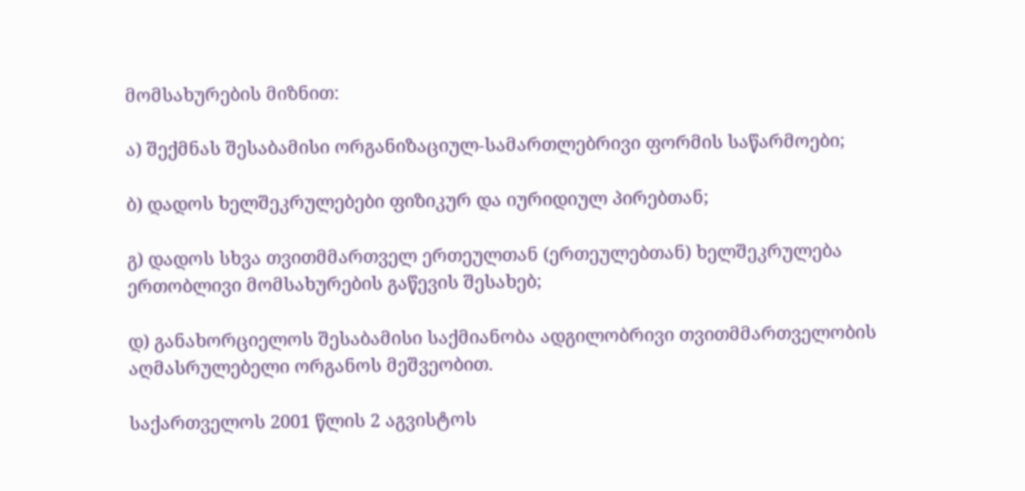მომსახურების მიზნით:

ა) შექმნას შესაბამისი ორგანიზაციულ-სამართლებრივი ფორმის საწარმოები;

ბ) დადოს ხელშეკრულებები ფიზიკურ და იურიდიულ პირებთან;

გ) დადოს სხვა თვითმმართველ ერთეულთან (ერთეულებთან) ხელშეკრულება ერთობლივი მომსახურების გაწევის შესახებ;

დ) განახორციელოს შესაბამისი საქმიანობა ადგილობრივი თვითმმართველობის აღმასრულებელი ორგანოს მეშვეობით.

საქართველოს 2001 წლის 2 აგვისტოს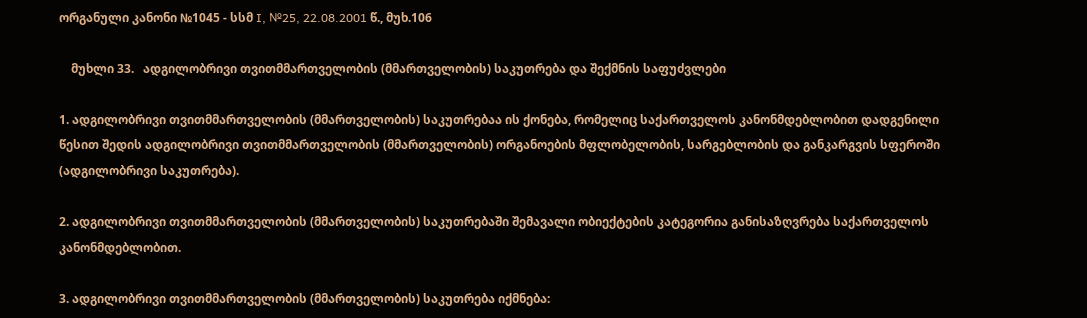ორგანული კანონი №1045 - სსმ I, №25, 22.08.2001 წ., მუხ.106

    მუხლი 33.   ადგილობრივი თვითმმართველობის (მმართველობის) საკუთრება და შექმნის საფუძვლები

1. ადგილობრივი თვითმმართველობის (მმართველობის) საკუთრებაა ის ქონება, რომელიც საქართველოს კანონმდებლობით დადგენილი წესით შედის ადგილობრივი თვითმმართველობის (მმართველობის) ორგანოების მფლობელობის, სარგებლობის და განკარგვის სფეროში (ადგილობრივი საკუთრება).

2. ადგილობრივი თვითმმართველობის (მმართველობის) საკუთრებაში შემავალი ობიექტების კატეგორია განისაზღვრება საქართველოს კანონმდებლობით.

3. ადგილობრივი თვითმმართველობის (მმართველობის) საკუთრება იქმნება: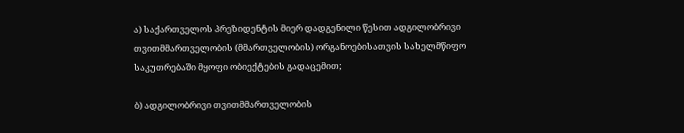ა) საქართველოს პრეზიდენტის მიერ დადგენილი წესით ადგილობრივი თვითმმართველობის (მმართველობის) ორგანოებისათვის სახელმწიფო საკუთრებაში მყოფი ობიექტების გადაცემით;

ბ) ადგილობრივი თვითმმართველობის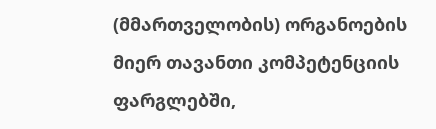(მმართველობის) ორგანოების მიერ თავანთი კომპეტენციის ფარგლებში,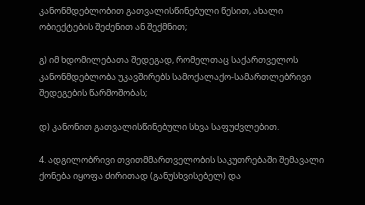კანონმდებლობით გათვალისწინებული წესით, ახალი ობიექტების შეძენით ან შექმნით;

გ) იმ ხდომილებათა შედეგად, რომელთაც საქართველოს კანონმდებლობა უკავშირებს სამოქალაქო-სამართლებრივი შედეგების წარმოშობას;

დ) კანონით გათვალისწინებული სხვა საფუძვლებით.

4. ადგილობრივი თვითმმართველობის საკუთრებაში შემავალი ქონება იყოფა ძირითად (განუსხვისებელ) და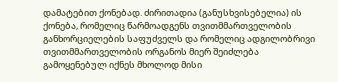დამატებით ქონებად. ძირითადია (განუსხვისებელია) ის ქონება, რომელიც წარმოადგენს თვითმმართველობის განხორციელების საფუძველს და რომელიც ადგილობრივი თვითმმართველობის ორგანოს მიერ შეიძლება გამოყენებულ იქნეს მხოლოდ მისი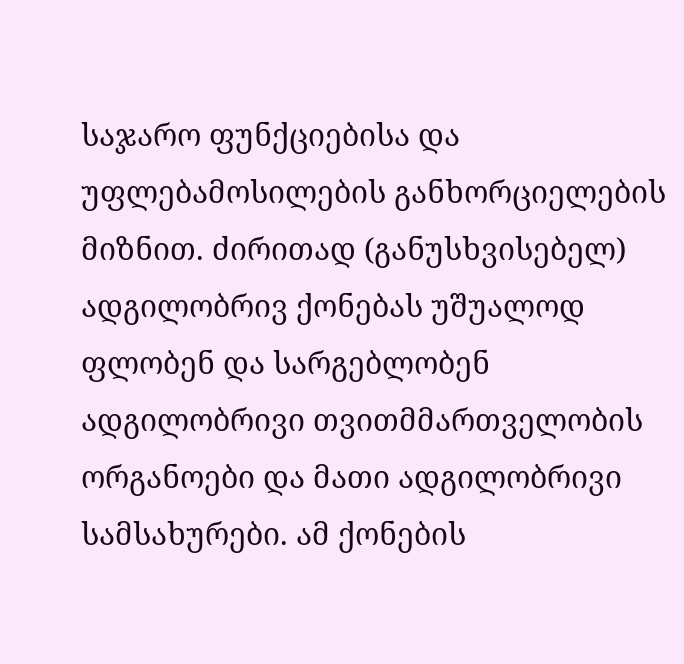საჯარო ფუნქციებისა და უფლებამოსილების განხორციელების მიზნით. ძირითად (განუსხვისებელ) ადგილობრივ ქონებას უშუალოდ ფლობენ და სარგებლობენ ადგილობრივი თვითმმართველობის ორგანოები და მათი ადგილობრივი სამსახურები. ამ ქონების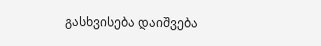გასხვისება დაიშვება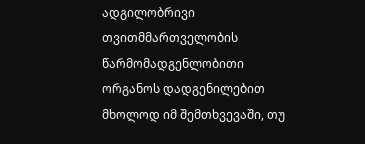ადგილობრივი თვითმმართველობის წარმომადგენლობითი ორგანოს დადგენილებით მხოლოდ იმ შემთხვევაში, თუ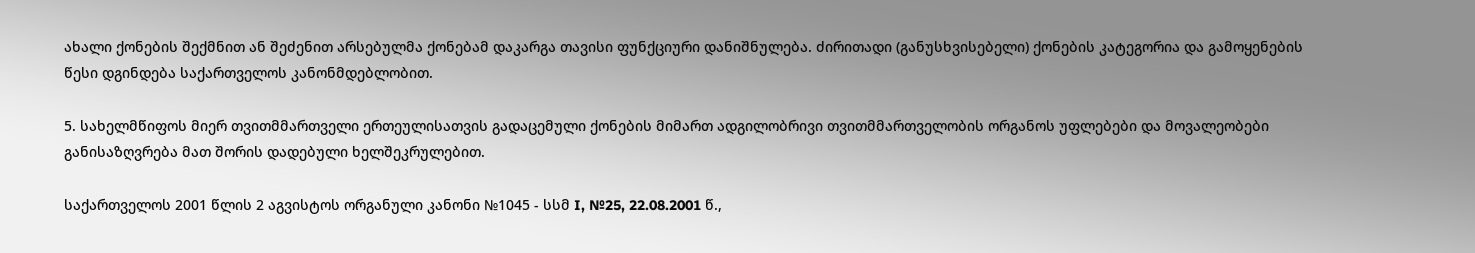ახალი ქონების შექმნით ან შეძენით არსებულმა ქონებამ დაკარგა თავისი ფუნქციური დანიშნულება. ძირითადი (განუსხვისებელი) ქონების კატეგორია და გამოყენების წესი დგინდება საქართველოს კანონმდებლობით.

5. სახელმწიფოს მიერ თვითმმართველი ერთეულისათვის გადაცემული ქონების მიმართ ადგილობრივი თვითმმართველობის ორგანოს უფლებები და მოვალეობები განისაზღვრება მათ შორის დადებული ხელშეკრულებით.

საქართველოს 2001 წლის 2 აგვისტოს ორგანული კანონი №1045 - სსმ I, №25, 22.08.2001 წ.,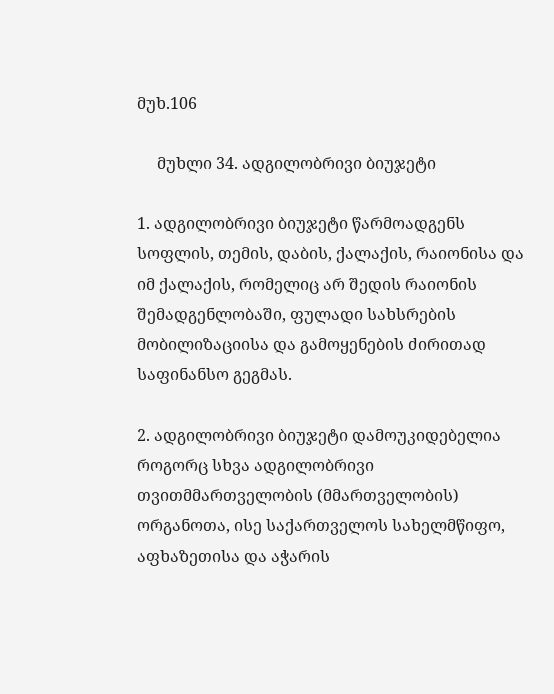მუხ.106

     მუხლი 34. ადგილობრივი ბიუჯეტი

1. ადგილობრივი ბიუჯეტი წარმოადგენს სოფლის, თემის, დაბის, ქალაქის, რაიონისა და იმ ქალაქის, რომელიც არ შედის რაიონის შემადგენლობაში, ფულადი სახსრების მობილიზაციისა და გამოყენების ძირითად საფინანსო გეგმას.

2. ადგილობრივი ბიუჯეტი დამოუკიდებელია როგორც სხვა ადგილობრივი თვითმმართველობის (მმართველობის) ორგანოთა, ისე საქართველოს სახელმწიფო, აფხაზეთისა და აჭარის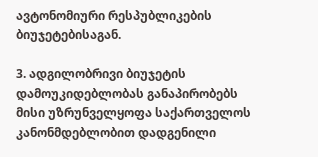ავტონომიური რესპუბლიკების ბიუჯეტებისაგან.

3. ადგილობრივი ბიუჯეტის დამოუკიდებლობას განაპირობებს მისი უზრუნველყოფა საქართველოს კანონმდებლობით დადგენილი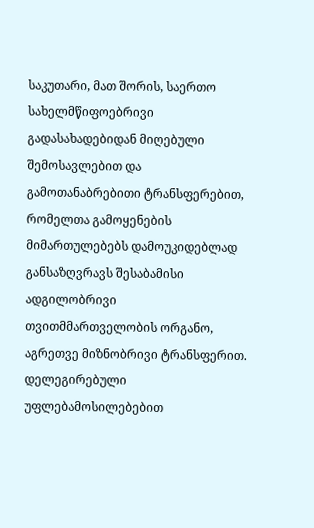საკუთარი, მათ შორის, საერთო სახელმწიფოებრივი გადასახადებიდან მიღებული შემოსავლებით და გამოთანაბრებითი ტრანსფერებით, რომელთა გამოყენების მიმართულებებს დამოუკიდებლად განსაზღვრავს შესაბამისი ადგილობრივი თვითმმართველობის ორგანო, აგრეთვე მიზნობრივი ტრანსფერით. დელეგირებული უფლებამოსილებებით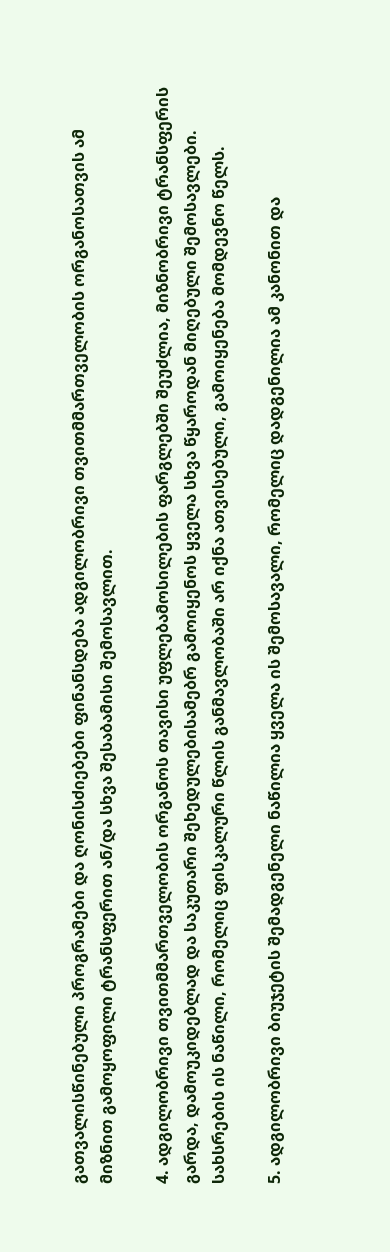გათვალისწინებული პროგრამები და ღონისძიებები ფინანსდება ადგილობრივი თვითმმართველობის ორგანოსათვის ამ მიზნით გამოყოფილი ტრანსფერით ან/და სხვა შესაბამისი შემოსავლით.

4. ადგილობრივი თვითმმართველობის ორგანოს თავისი უფლებამოსილების ფარგლებში შეუძლია, მიზნობრივი ტრანსფერის გარდა, დამოუკიდებლად და საკუთარი შეხედულებისამებრ გამოიყენოს ყველა სხვა წყაროდან მიღებული შემოსავლები. სახსრების ის ნაწილი, რომელიც ფისკალური წლის განმავლობაში არ იქნა ათვისებული, გამოიყენება მომდევნო წელს.

5. ადგილობრივი ბიუჯეტის შემადგენელი ნაწილია ყველა ის შემოსავალი, რომელიც დადგენილია ამ კანონით და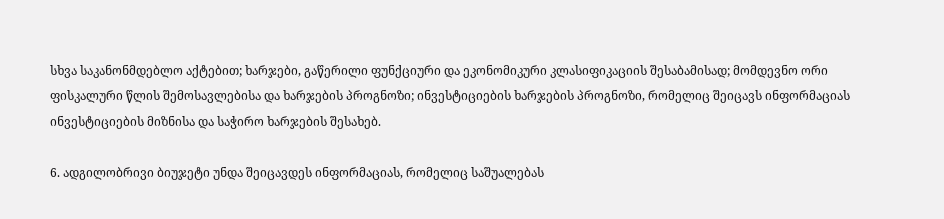სხვა საკანონმდებლო აქტებით; ხარჯები, გაწერილი ფუნქციური და ეკონომიკური კლასიფიკაციის შესაბამისად; მომდევნო ორი ფისკალური წლის შემოსავლებისა და ხარჯების პროგნოზი; ინვესტიციების ხარჯების პროგნოზი, რომელიც შეიცავს ინფორმაციას ინვესტიციების მიზნისა და საჭირო ხარჯების შესახებ.

6. ადგილობრივი ბიუჯეტი უნდა შეიცავდეს ინფორმაციას, რომელიც საშუალებას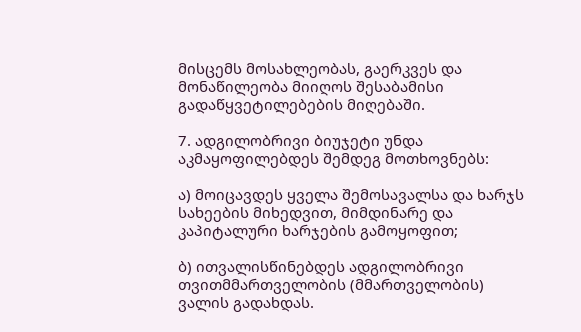მისცემს მოსახლეობას, გაერკვეს და მონაწილეობა მიიღოს შესაბამისი გადაწყვეტილებების მიღებაში.

7. ადგილობრივი ბიუჯეტი უნდა აკმაყოფილებდეს შემდეგ მოთხოვნებს:

ა) მოიცავდეს ყველა შემოსავალსა და ხარჯს სახეების მიხედვით, მიმდინარე და კაპიტალური ხარჯების გამოყოფით;

ბ) ითვალისწინებდეს ადგილობრივი თვითმმართველობის (მმართველობის) ვალის გადახდას.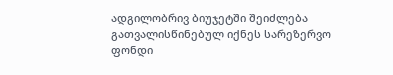ადგილობრივ ბიუჯეტში შეიძლება გათვალისწინებულ იქნეს სარეზერვო ფონდი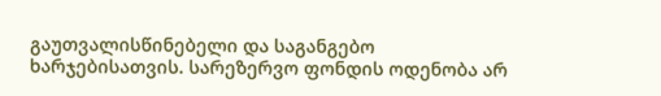გაუთვალისწინებელი და საგანგებო ხარჯებისათვის. სარეზერვო ფონდის ოდენობა არ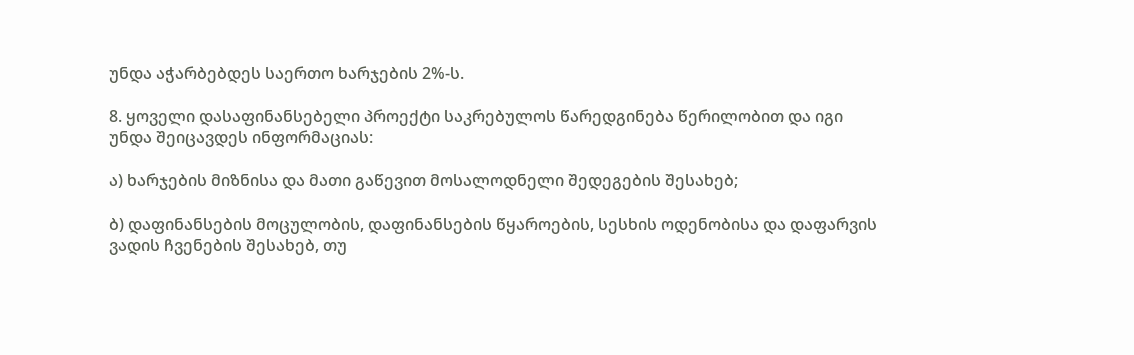უნდა აჭარბებდეს საერთო ხარჯების 2%-ს.

8. ყოველი დასაფინანსებელი პროექტი საკრებულოს წარედგინება წერილობით და იგი უნდა შეიცავდეს ინფორმაციას:

ა) ხარჯების მიზნისა და მათი გაწევით მოსალოდნელი შედეგების შესახებ;

ბ) დაფინანსების მოცულობის, დაფინანსების წყაროების, სესხის ოდენობისა და დაფარვის ვადის ჩვენების შესახებ, თუ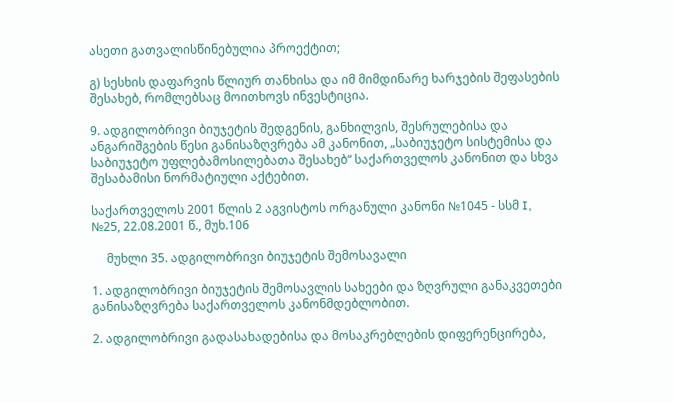ასეთი გათვალისწინებულია პროექტით;

გ) სესხის დაფარვის წლიურ თანხისა და იმ მიმდინარე ხარჯების შეფასების შესახებ, რომლებსაც მოითხოვს ინვესტიცია.

9. ადგილობრივი ბიუჯეტის შედგენის, განხილვის, შესრულებისა და ანგარიშგების წესი განისაზღვრება ამ კანონით, „საბიუჯეტო სისტემისა და საბიუჯეტო უფლებამოსილებათა შესახებ“ საქართველოს კანონით და სხვა შესაბამისი ნორმატიული აქტებით.

საქართველოს 2001 წლის 2 აგვისტოს ორგანული კანონი №1045 - სსმ I, №25, 22.08.2001 წ., მუხ.106

     მუხლი 35. ადგილობრივი ბიუჯეტის შემოსავალი

1. ადგილობრივი ბიუჯეტის შემოსავლის სახეები და ზღვრული განაკვეთები განისაზღვრება საქართველოს კანონმდებლობით.

2. ადგილობრივი გადასახადებისა და მოსაკრებლების დიფერენცირება,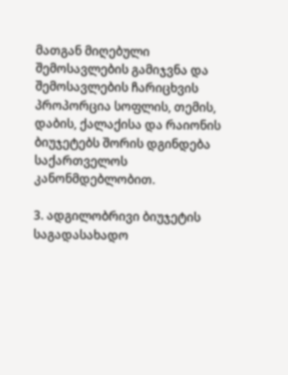მათგან მიღებული შემოსავლების გამიჯვნა და შემოსავლების ჩარიცხვის პროპორცია სოფლის, თემის, დაბის, ქალაქისა და რაიონის ბიუჯეტებს შორის დგინდება საქართველოს კანონმდებლობით.

3. ადგილობრივი ბიუჯეტის საგადასახადო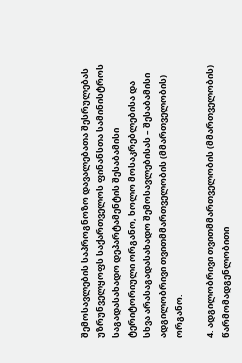შემოსავლების საპროგნოზო დავალებათა შესრულებას უზრუნველყოფს საქართველოს ფინანსთა სამინისტროს საგადასახადო დეპარტამენტის შესაბამისი ტერიტორიული ორგანო, ხოლო მოსაკრებლებისა და სხვა არასაგადასახადო შემოსავლებისას – შესაბამისი ადგილობრივი თვითმმართველობის (მმართველობის) ორგანო.

4. ადგილობრივი თვითმმართველობის (მმართველობის) წარმომადგენლობითი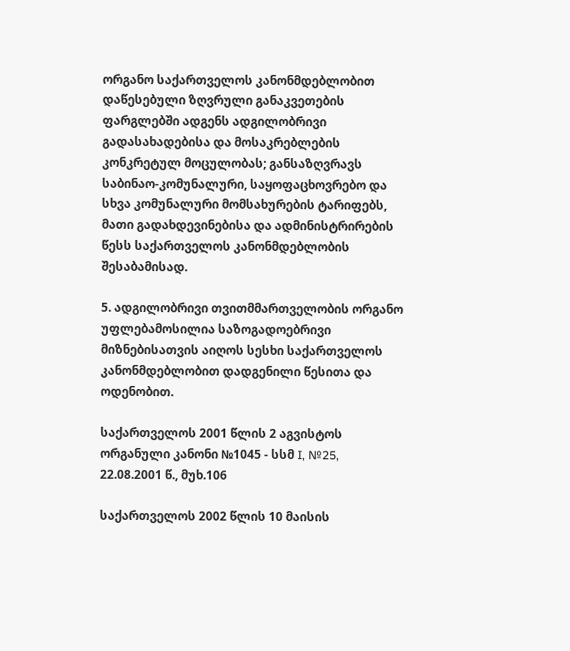ორგანო საქართველოს კანონმდებლობით დაწესებული ზღვრული განაკვეთების ფარგლებში ადგენს ადგილობრივი გადასახადებისა და მოსაკრებლების კონკრეტულ მოცულობას; განსაზღვრავს საბინაო-კომუნალური, საყოფაცხოვრებო და სხვა კომუნალური მომსახურების ტარიფებს, მათი გადახდევინებისა და ადმინისტრირების წესს საქართველოს კანონმდებლობის შესაბამისად.

5. ადგილობრივი თვითმმართველობის ორგანო უფლებამოსილია საზოგადოებრივი მიზნებისათვის აიღოს სესხი საქართველოს კანონმდებლობით დადგენილი წესითა და ოდენობით.

საქართველოს 2001 წლის 2 აგვისტოს ორგანული კანონი №1045 - სსმ I, №25, 22.08.2001 წ., მუხ.106

საქართველოს 2002 წლის 10 მაისის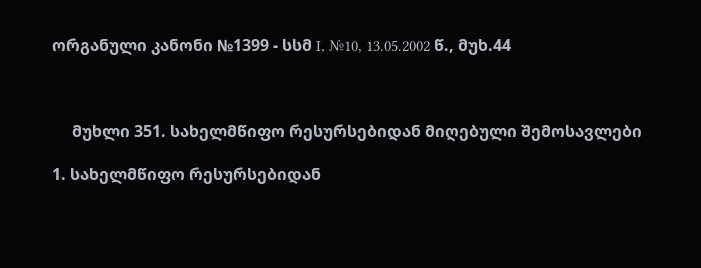ორგანული კანონი №1399 - სსმ I, №10, 13.05.2002 წ., მუხ.44



     მუხლი 351. სახელმწიფო რესურსებიდან მიღებული შემოსავლები

1. სახელმწიფო რესურსებიდან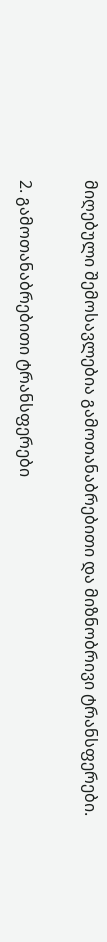მიღებული შემოსავლებია გამოთანაბრებითი და მიზნობრივი ტრანსფერები.

2. გამოთანაბრებითი ტრანსფერები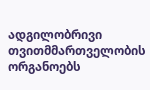ადგილობრივი თვითმმართველობის ორგანოებს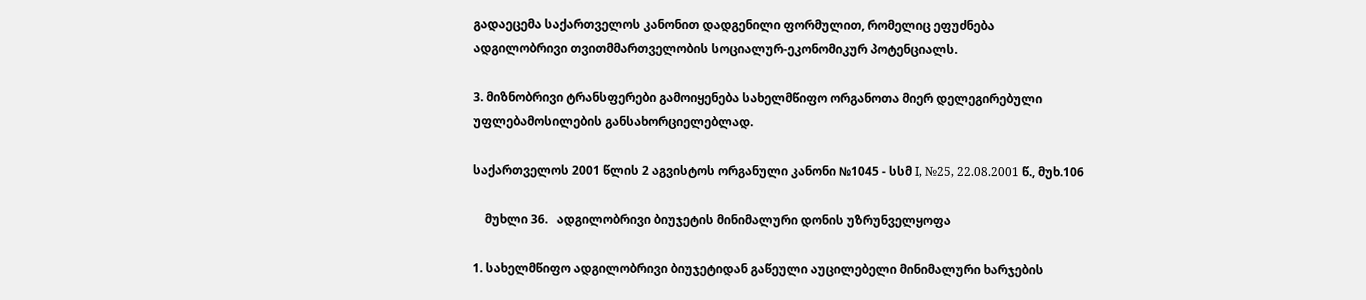გადაეცემა საქართველოს კანონით დადგენილი ფორმულით, რომელიც ეფუძნება ადგილობრივი თვითმმართველობის სოციალურ-ეკონომიკურ პოტენციალს.

3. მიზნობრივი ტრანსფერები გამოიყენება სახელმწიფო ორგანოთა მიერ დელეგირებული უფლებამოსილების განსახორციელებლად.

საქართველოს 2001 წლის 2 აგვისტოს ორგანული კანონი №1045 - სსმ I, №25, 22.08.2001 წ., მუხ.106

    მუხლი 36.   ადგილობრივი ბიუჯეტის მინიმალური დონის უზრუნველყოფა

1. სახელმწიფო ადგილობრივი ბიუჯეტიდან გაწეული აუცილებელი მინიმალური ხარჯების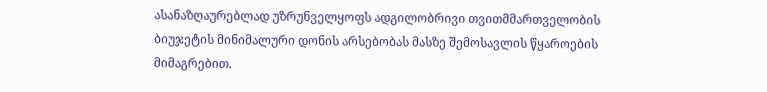ასანაზღაურებლად უზრუნველყოფს ადგილობრივი თვითმმართველობის ბიუჯეტის მინიმალური დონის არსებობას მასზე შემოსავლის წყაროების მიმაგრებით.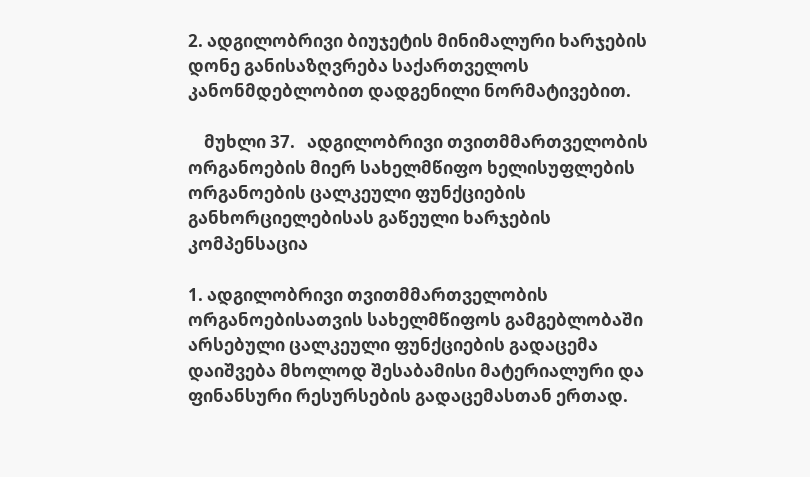2. ადგილობრივი ბიუჯეტის მინიმალური ხარჯების დონე განისაზღვრება საქართველოს კანონმდებლობით დადგენილი ნორმატივებით.

    მუხლი 37.   ადგილობრივი თვითმმართველობის ორგანოების მიერ სახელმწიფო ხელისუფლების ორგანოების ცალკეული ფუნქციების განხორციელებისას გაწეული ხარჯების კომპენსაცია

1. ადგილობრივი თვითმმართველობის ორგანოებისათვის სახელმწიფოს გამგებლობაში არსებული ცალკეული ფუნქციების გადაცემა დაიშვება მხოლოდ შესაბამისი მატერიალური და ფინანსური რესურსების გადაცემასთან ერთად.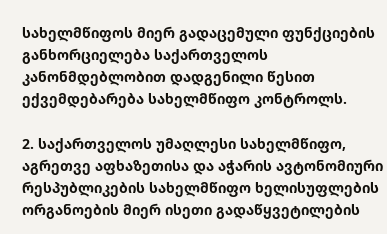სახელმწიფოს მიერ გადაცემული ფუნქციების განხორციელება საქართველოს კანონმდებლობით დადგენილი წესით ექვემდებარება სახელმწიფო კონტროლს.

2. საქართველოს უმაღლესი სახელმწიფო, აგრეთვე აფხაზეთისა და აჭარის ავტონომიური რესპუბლიკების სახელმწიფო ხელისუფლების ორგანოების მიერ ისეთი გადაწყვეტილების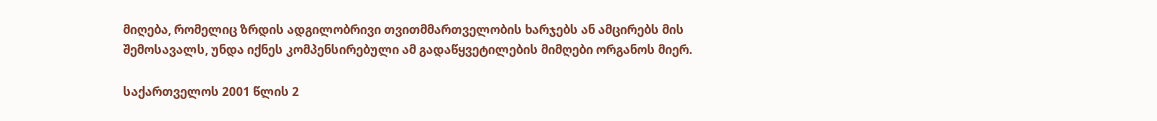მიღება, რომელიც ზრდის ადგილობრივი თვითმმართველობის ხარჯებს ან ამცირებს მის შემოსავალს, უნდა იქნეს კომპენსირებული ამ გადაწყვეტილების მიმღები ორგანოს მიერ.

საქართველოს 2001 წლის 2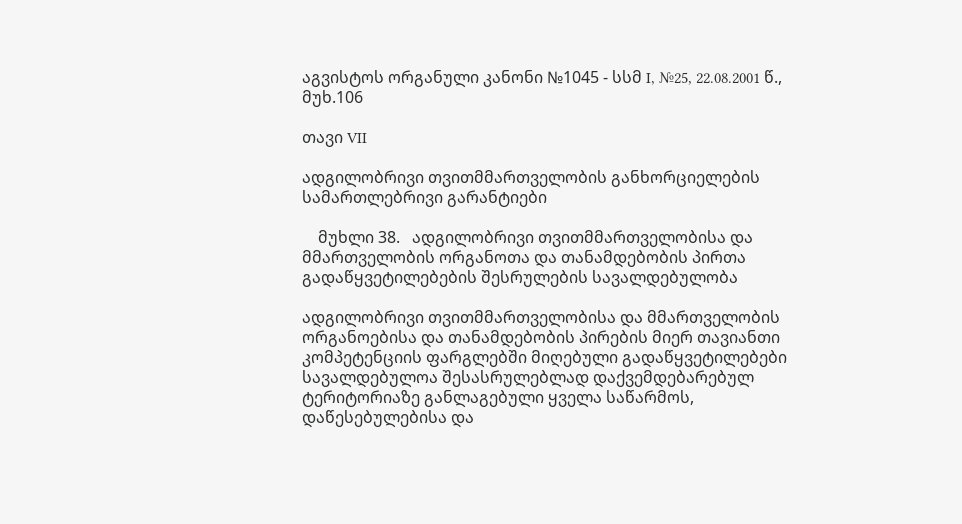აგვისტოს ორგანული კანონი №1045 - სსმ I, №25, 22.08.2001 წ., მუხ.106

თავი VII

ადგილობრივი თვითმმართველობის განხორციელების სამართლებრივი გარანტიები

    მუხლი 38.   ადგილობრივი თვითმმართველობისა და მმართველობის ორგანოთა და თანამდებობის პირთა გადაწყვეტილებების შესრულების სავალდებულობა

ადგილობრივი თვითმმართველობისა და მმართველობის ორგანოებისა და თანამდებობის პირების მიერ თავიანთი კომპეტენციის ფარგლებში მიღებული გადაწყვეტილებები სავალდებულოა შესასრულებლად დაქვემდებარებულ ტერიტორიაზე განლაგებული ყველა საწარმოს, დაწესებულებისა და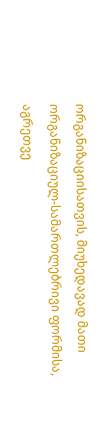ორგანიზაციისათვის, მიუხედავად მათი ორგანიზაციულ-სამართლებრივი ფორმისა, აგრეთვე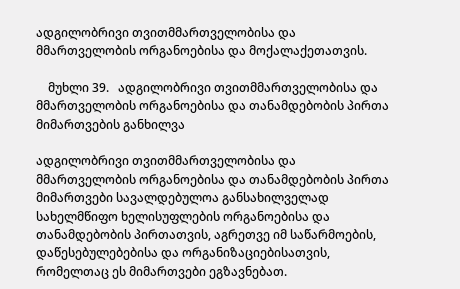ადგილობრივი თვითმმართველობისა და მმართველობის ორგანოებისა და მოქალაქეთათვის.

    მუხლი 39.   ადგილობრივი თვითმმართველობისა და მმართველობის ორგანოებისა და თანამდებობის პირთა მიმართვების განხილვა

ადგილობრივი თვითმმართველობისა და მმართველობის ორგანოებისა და თანამდებობის პირთა მიმართვები სავალდებულოა განსახილველად სახელმწიფო ხელისუფლების ორგანოებისა და თანამდებობის პირთათვის, აგრეთვე იმ საწარმოების, დაწესებულებებისა და ორგანიზაციებისათვის, რომელთაც ეს მიმართვები ეგზავნებათ.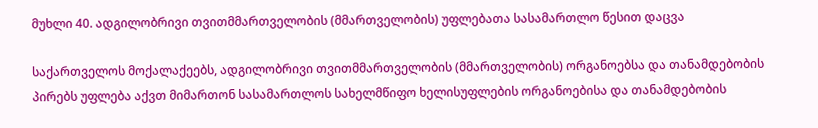მუხლი 40. ადგილობრივი თვითმმართველობის (მმართველობის) უფლებათა სასამართლო წესით დაცვა

საქართველოს მოქალაქეებს, ადგილობრივი თვითმმართველობის (მმართველობის) ორგანოებსა და თანამდებობის პირებს უფლება აქვთ მიმართონ სასამართლოს სახელმწიფო ხელისუფლების ორგანოებისა და თანამდებობის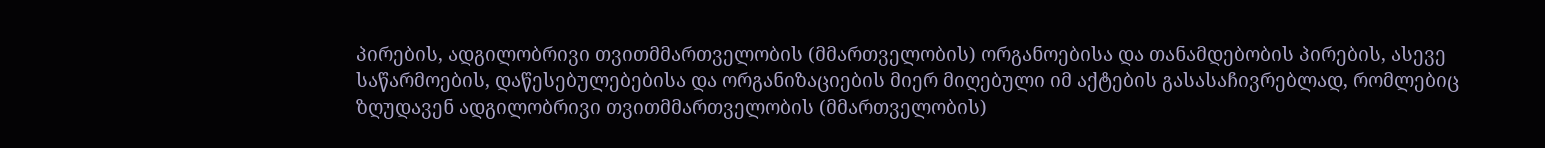პირების, ადგილობრივი თვითმმართველობის (მმართველობის) ორგანოებისა და თანამდებობის პირების, ასევე საწარმოების, დაწესებულებებისა და ორგანიზაციების მიერ მიღებული იმ აქტების გასასაჩივრებლად, რომლებიც ზღუდავენ ადგილობრივი თვითმმართველობის (მმართველობის)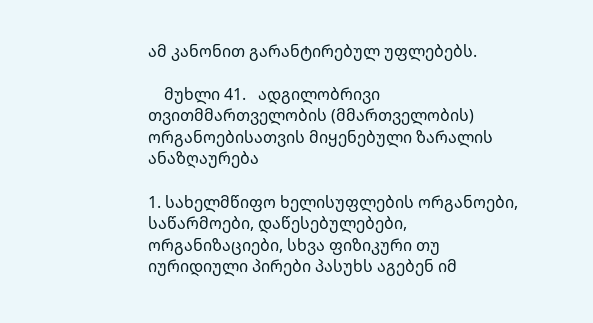ამ კანონით გარანტირებულ უფლებებს.

    მუხლი 41.   ადგილობრივი თვითმმართველობის (მმართველობის) ორგანოებისათვის მიყენებული ზარალის ანაზღაურება

1. სახელმწიფო ხელისუფლების ორგანოები, საწარმოები, დაწესებულებები, ორგანიზაციები, სხვა ფიზიკური თუ იურიდიული პირები პასუხს აგებენ იმ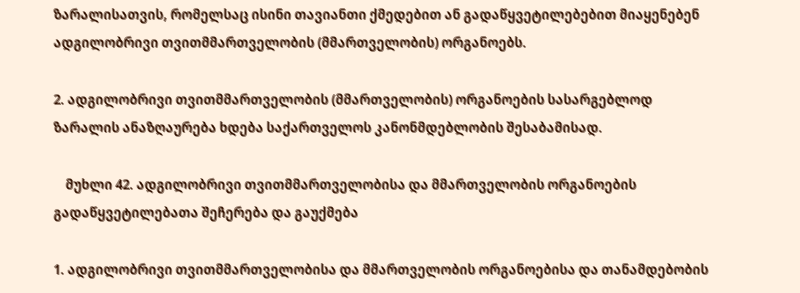ზარალისათვის, რომელსაც ისინი თავიანთი ქმედებით ან გადაწყვეტილებებით მიაყენებენ ადგილობრივი თვითმმართველობის (მმართველობის) ორგანოებს.

2. ადგილობრივი თვითმმართველობის (მმართველობის) ორგანოების სასარგებლოდ ზარალის ანაზღაურება ხდება საქართველოს კანონმდებლობის შესაბამისად.

    მუხლი 42. ადგილობრივი თვითმმართველობისა და მმართველობის ორგანოების გადაწყვეტილებათა შეჩერება და გაუქმება

1. ადგილობრივი თვითმმართველობისა და მმართველობის ორგანოებისა და თანამდებობის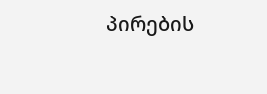პირების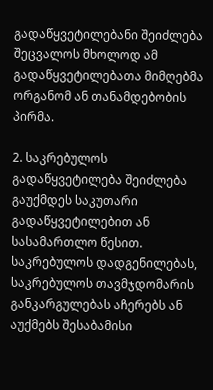გადაწყვეტილებანი შეიძლება შეცვალოს მხოლოდ ამ გადაწყვეტილებათა მიმღებმა ორგანომ ან თანამდებობის პირმა.

2. საკრებულოს გადაწყვეტილება შეიძლება გაუქმდეს საკუთარი გადაწყვეტილებით ან სასამართლო წესით. საკრებულოს დადგენილებას, საკრებულოს თავმჯდომარის განკარგულებას აჩერებს ან აუქმებს შესაბამისი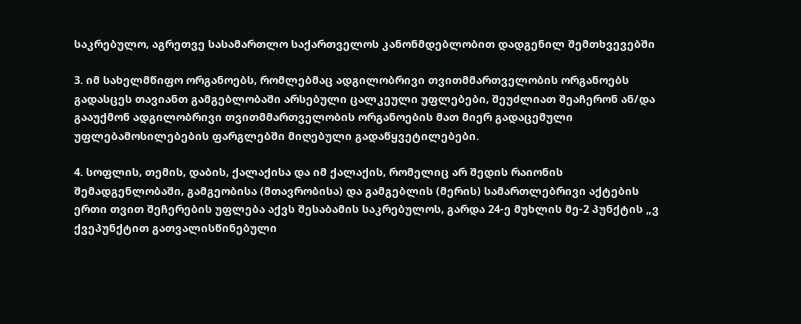საკრებულო, აგრეთვე სასამართლო საქართველოს კანონმდებლობით დადგენილ შემთხვევებში

3. იმ სახელმწიფო ორგანოებს, რომლებმაც ადგილობრივი თვითმმართველობის ორგანოებს გადასცეს თავიანთ გამგებლობაში არსებული ცალკეული უფლებები, შეუძლიათ შეაჩერონ ან/და გააუქმონ ადგილობრივი თვითმმართველობის ორგანოების მათ მიერ გადაცემული უფლებამოსილებების ფარგლებში მიღებული გადაწყვეტილებები.

4. სოფლის, თემის, დაბის, ქალაქისა და იმ ქალაქის, რომელიც არ შედის რაიონის შემადგენლობაში, გამგეობისა (მთავრობისა) და გამგებლის (მერის) სამართლებრივი აქტების ერთი თვით შეჩერების უფლება აქვს შესაბამის საკრებულოს, გარდა 24-ე მუხლის მე-2 პუნქტის „ვ ქვეპუნქტით გათვალისწინებული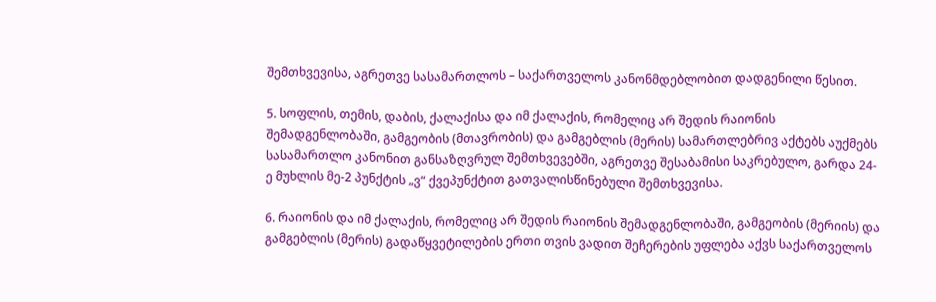შემთხვევისა, აგრეთვე სასამართლოს – საქართველოს კანონმდებლობით დადგენილი წესით.

5. სოფლის, თემის, დაბის, ქალაქისა და იმ ქალაქის, რომელიც არ შედის რაიონის შემადგენლობაში, გამგეობის (მთავრობის) და გამგებლის (მერის) სამართლებრივ აქტებს აუქმებს სასამართლო კანონით განსაზღვრულ შემთხვევებში, აგრეთვე შესაბამისი საკრებულო, გარდა 24-ე მუხლის მე-2 პუნქტის „ვ“ ქვეპუნქტით გათვალისწინებული შემთხვევისა.

6. რაიონის და იმ ქალაქის, რომელიც არ შედის რაიონის შემადგენლობაში, გამგეობის (მერიის) და გამგებლის (მერის) გადაწყვეტილების ერთი თვის ვადით შეჩერების უფლება აქვს საქართველოს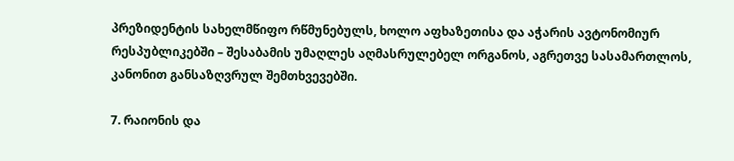პრეზიდენტის სახელმწიფო რწმუნებულს, ხოლო აფხაზეთისა და აჭარის ავტონომიურ რესპუბლიკებში – შესაბამის უმაღლეს აღმასრულებელ ორგანოს, აგრეთვე სასამართლოს, კანონით განსაზღვრულ შემთხვევებში.

7. რაიონის და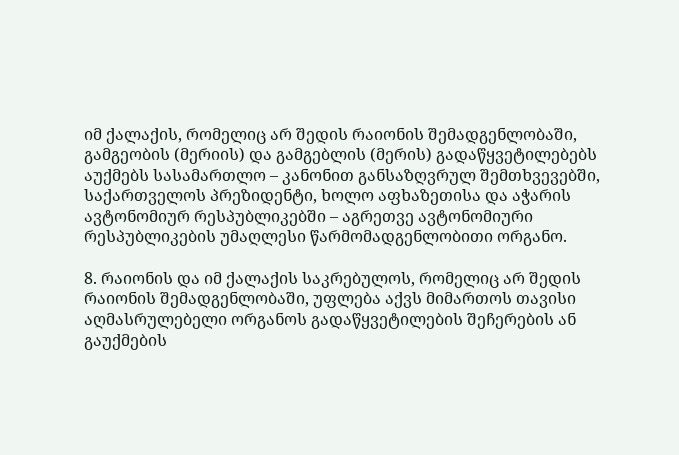იმ ქალაქის, რომელიც არ შედის რაიონის შემადგენლობაში, გამგეობის (მერიის) და გამგებლის (მერის) გადაწყვეტილებებს აუქმებს სასამართლო – კანონით განსაზღვრულ შემთხვევებში, საქართველოს პრეზიდენტი, ხოლო აფხაზეთისა და აჭარის ავტონომიურ რესპუბლიკებში – აგრეთვე ავტონომიური რესპუბლიკების უმაღლესი წარმომადგენლობითი ორგანო.

8. რაიონის და იმ ქალაქის საკრებულოს, რომელიც არ შედის რაიონის შემადგენლობაში, უფლება აქვს მიმართოს თავისი აღმასრულებელი ორგანოს გადაწყვეტილების შეჩერების ან გაუქმების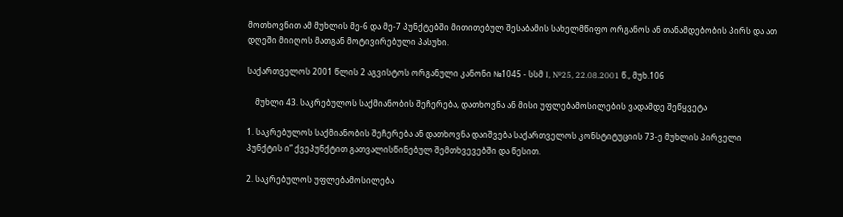მოთხოვნით ამ მუხლის მე-6 და მე-7 პუნქტებში მითითებულ შესაბამის სახელმწიფო ორგანოს ან თანამდებობის პირს და ათ დღეში მიიღოს მათგან მოტივირებული პასუხი.

საქართველოს 2001 წლის 2 აგვისტოს ორგანული კანონი №1045 - სსმ I, №25, 22.08.2001 წ., მუხ.106

    მუხლი 43. საკრებულოს საქმიანობის შეჩერება, დათხოვნა ან მისი უფლებამოსილების ვადამდე შეწყვეტა

1. საკრებულოს საქმიანობის შეჩერება ან დათხოვნა დაიშვება საქართველოს კონსტიტუციის 73-ე მუხლის პირველი პუნქტის ი” ქვეპუნქტით გათვალისწინებულ შემთხვევებში და წესით.

2. საკრებულოს უფლებამოსილება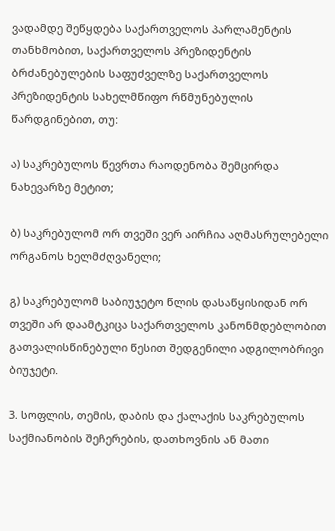ვადამდე შეწყდება საქართველოს პარლამენტის თანხმობით, საქართველოს პრეზიდენტის ბრძანებულების საფუძველზე საქართველოს პრეზიდენტის სახელმწიფო რწმუნებულის წარდგინებით, თუ:

ა) საკრებულოს წევრთა რაოდენობა შემცირდა ნახევარზე მეტით;

ბ) საკრებულომ ორ თვეში ვერ აირჩია აღმასრულებელი ორგანოს ხელმძღვანელი;

გ) საკრებულომ საბიუჯეტო წლის დასაწყისიდან ორ თვეში არ დაამტკიცა საქართველოს კანონმდებლობით გათვალისწინებული წესით შედგენილი ადგილობრივი ბიუჯეტი.

3. სოფლის, თემის, დაბის და ქალაქის საკრებულოს საქმიანობის შეჩერების, დათხოვნის ან მათი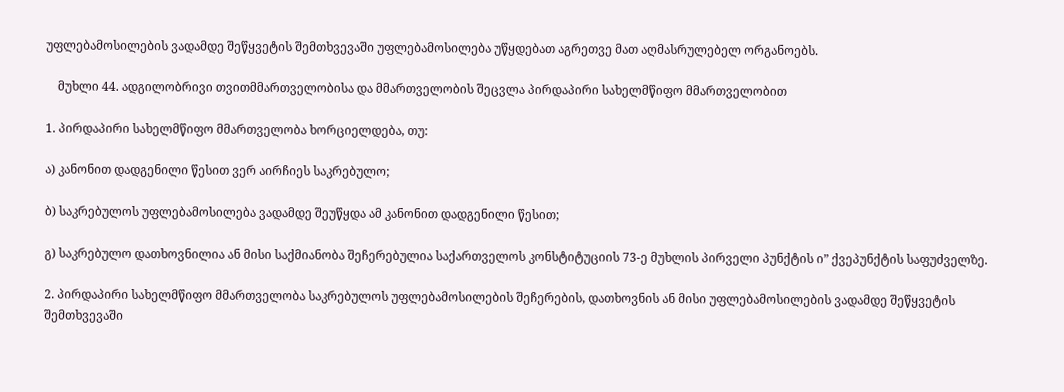უფლებამოსილების ვადამდე შეწყვეტის შემთხვევაში უფლებამოსილება უწყდებათ აგრეთვე მათ აღმასრულებელ ორგანოებს.

    მუხლი 44. ადგილობრივი თვითმმართველობისა და მმართველობის შეცვლა პირდაპირი სახელმწიფო მმართველობით

1. პირდაპირი სახელმწიფო მმართველობა ხორციელდება, თუ:

ა) კანონით დადგენილი წესით ვერ აირჩიეს საკრებულო;

ბ) საკრებულოს უფლებამოსილება ვადამდე შეუწყდა ამ კანონით დადგენილი წესით;

გ) საკრებულო დათხოვნილია ან მისი საქმიანობა შეჩერებულია საქართველოს კონსტიტუციის 73-ე მუხლის პირველი პუნქტის ი” ქვეპუნქტის საფუძველზე.

2. პირდაპირი სახელმწიფო მმართველობა საკრებულოს უფლებამოსილების შეჩერების, დათხოვნის ან მისი უფლებამოსილების ვადამდე შეწყვეტის შემთხვევაში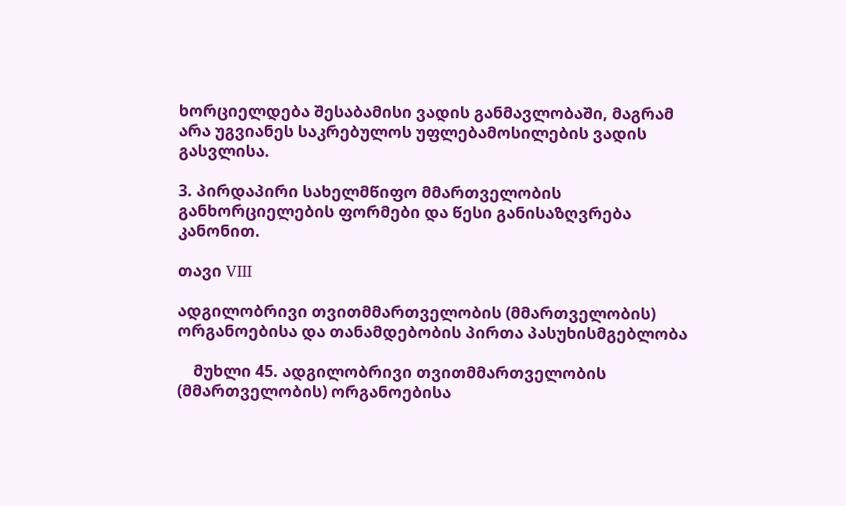ხორციელდება შესაბამისი ვადის განმავლობაში, მაგრამ არა უგვიანეს საკრებულოს უფლებამოსილების ვადის გასვლისა.

3. პირდაპირი სახელმწიფო მმართველობის განხორციელების ფორმები და წესი განისაზღვრება კანონით.

თავი VIII

ადგილობრივი თვითმმართველობის (მმართველობის) ორგანოებისა და თანამდებობის პირთა პასუხისმგებლობა

    მუხლი 45. ადგილობრივი თვითმმართველობის (მმართველობის) ორგანოებისა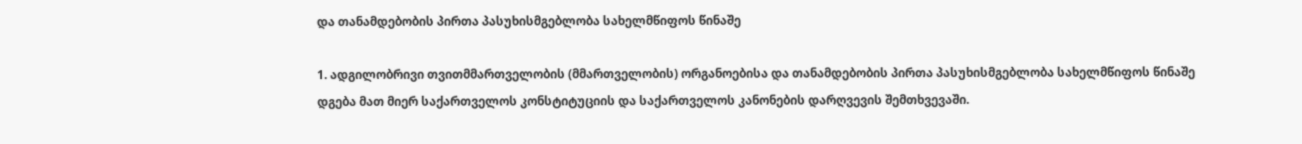და თანამდებობის პირთა პასუხისმგებლობა სახელმწიფოს წინაშე

1. ადგილობრივი თვითმმართველობის (მმართველობის) ორგანოებისა და თანამდებობის პირთა პასუხისმგებლობა სახელმწიფოს წინაშე დგება მათ მიერ საქართველოს კონსტიტუციის და საქართველოს კანონების დარღვევის შემთხვევაში.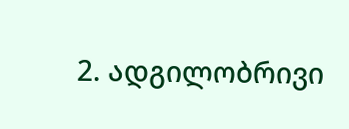2. ადგილობრივი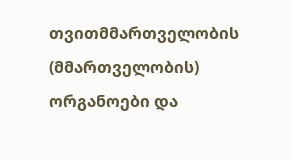თვითმმართველობის (მმართველობის) ორგანოები და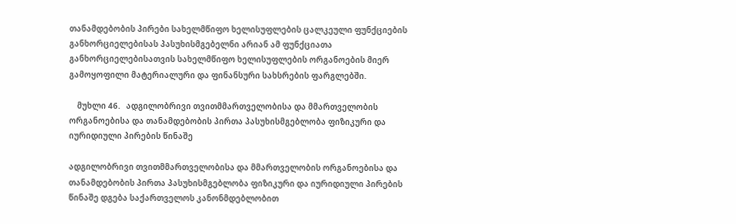თანამდებობის პირები სახელმწიფო ხელისუფლების ცალკეული ფუნქციების განხორციელებისას პასუხისმგებელნი არიან ამ ფუნქციათა განხორციელებისათვის სახელმწიფო ხელისუფლების ორგანოების მიერ გამოყოფილი მატერიალური და ფინანსური სახსრების ფარგლებში.

    მუხლი 46.   ადგილობრივი თვითმმართველობისა და მმართველობის ორგანოებისა და თანამდებობის პირთა პასუხისმგებლობა ფიზიკური და იურიდიული პირების წინაშე

ადგილობრივი თვითმმართველობისა და მმართველობის ორგანოებისა და თანამდებობის პირთა პასუხისმგებლობა ფიზიკური და იურიდიული პირების წინაშე დგება საქართველოს კანონმდებლობით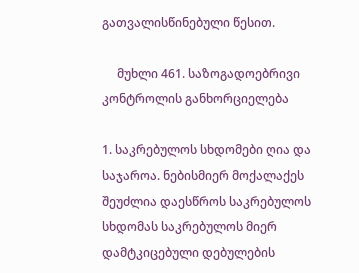გათვალისწინებული წესით.

     მუხლი 461. საზოგადოებრივი კონტროლის განხორციელება

1. საკრებულოს სხდომები ღია და საჯაროა. ნებისმიერ მოქალაქეს შეუძლია დაესწროს საკრებულოს სხდომას საკრებულოს მიერ დამტკიცებული დებულების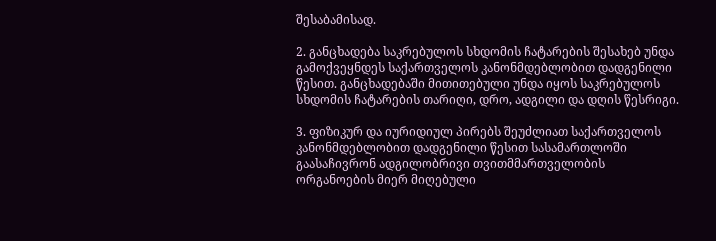შესაბამისად.

2. განცხადება საკრებულოს სხდომის ჩატარების შესახებ უნდა გამოქვეყნდეს საქართველოს კანონმდებლობით დადგენილი წესით. განცხადებაში მითითებული უნდა იყოს საკრებულოს სხდომის ჩატარების თარიღი, დრო, ადგილი და დღის წესრიგი.

3. ფიზიკურ და იურიდიულ პირებს შეუძლიათ საქართველოს კანონმდებლობით დადგენილი წესით სასამართლოში გაასაჩივრონ ადგილობრივი თვითმმართველობის ორგანოების მიერ მიღებული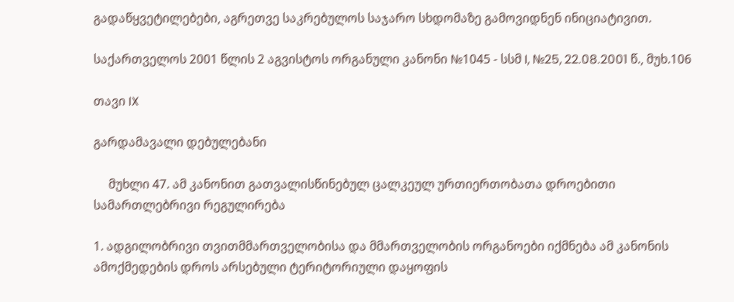გადაწყვეტილებები, აგრეთვე საკრებულოს საჯარო სხდომაზე გამოვიდნენ ინიციატივით.

საქართველოს 2001 წლის 2 აგვისტოს ორგანული კანონი №1045 - სსმ I, №25, 22.08.2001 წ., მუხ.106

თავი IX

გარდამავალი დებულებანი

     მუხლი 47. ამ კანონით გათვალისწინებულ ცალკეულ ურთიერთობათა დროებითი სამართლებრივი რეგულირება

1. ადგილობრივი თვითმმართველობისა და მმართველობის ორგანოები იქმნება ამ კანონის ამოქმედების დროს არსებული ტერიტორიული დაყოფის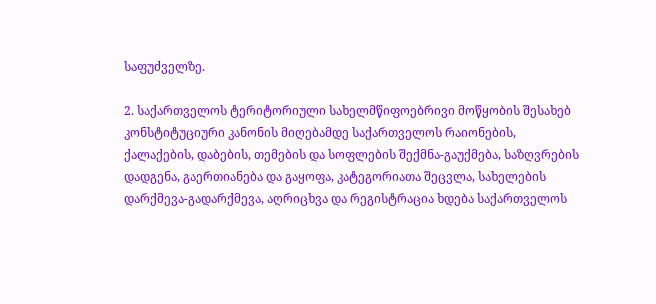საფუძველზე.

2. საქართველოს ტერიტორიული სახელმწიფოებრივი მოწყობის შესახებ კონსტიტუციური კანონის მიღებამდე საქართველოს რაიონების, ქალაქების, დაბების, თემების და სოფლების შექმნა-გაუქმება, საზღვრების დადგენა, გაერთიანება და გაყოფა, კატეგორიათა შეცვლა, სახელების დარქმევა-გადარქმევა, აღრიცხვა და რეგისტრაცია ხდება საქართველოს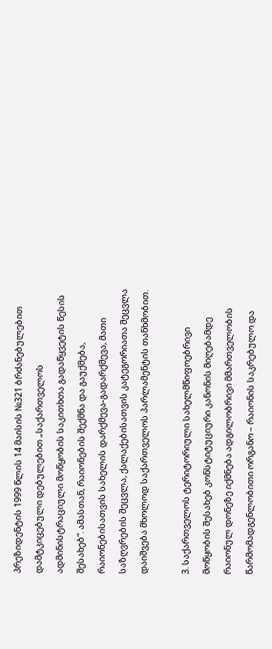პრეზიდენტის 1999 წლის 14 მაისის №321 ბრძანებულებით დამტკიცებული დებულებით „საქართველოს ადმინისტრაციული მოწყობის საკითხთა გადაწყვეტის წესის შესახებ“. ამასთან, რაიონების შექმნა და გაუქმება, რაიონებისათვის სახელის დარქმევა-გადარქმევა, მათი საზღვრების შეცვლა, ქალაქებისათვის კატეგორიათა შეცვლა დაიშვება მხოლოდ საქართველოს პარლამენტის თანხმობით.

3. საქართველოს ტერიტორიული სახელმწიფოებრივი მოწყობის შესახებ კონსტიტუციური კანონის მიღებამდე რაიონულ დონეზე იქმნება ადგილობრივი მმართველობის წარმომადგენლობითი ორგანო – რაიონის საკრებულო და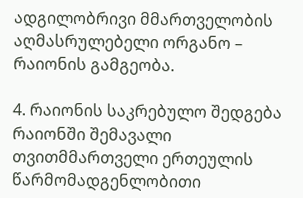ადგილობრივი მმართველობის აღმასრულებელი ორგანო – რაიონის გამგეობა.

4. რაიონის საკრებულო შედგება რაიონში შემავალი თვითმმართველი ერთეულის წარმომადგენლობითი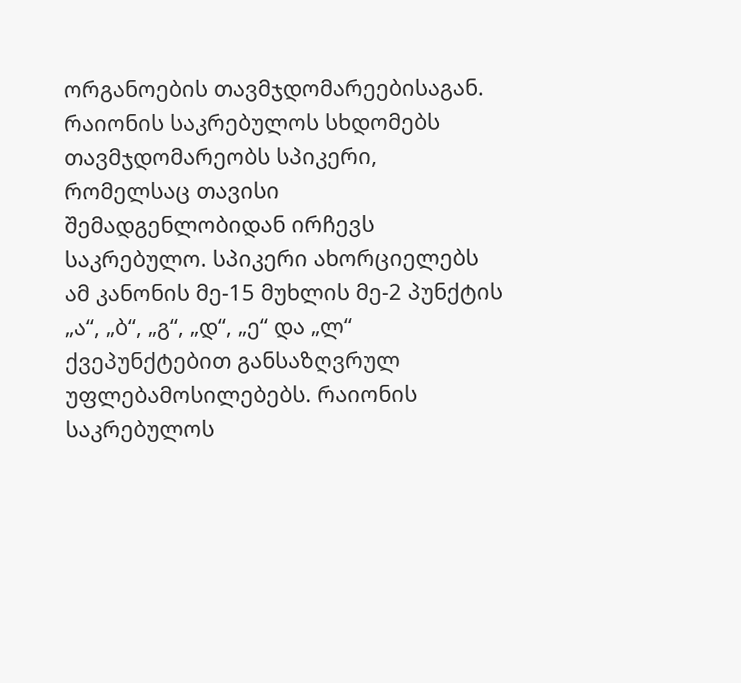ორგანოების თავმჯდომარეებისაგან. რაიონის საკრებულოს სხდომებს თავმჯდომარეობს სპიკერი, რომელსაც თავისი შემადგენლობიდან ირჩევს საკრებულო. სპიკერი ახორციელებს ამ კანონის მე-15 მუხლის მე-2 პუნქტის „ა“, „ბ“, „გ“, „დ“, „ე“ და „ლ“ ქვეპუნქტებით განსაზღვრულ უფლებამოსილებებს. რაიონის საკრებულოს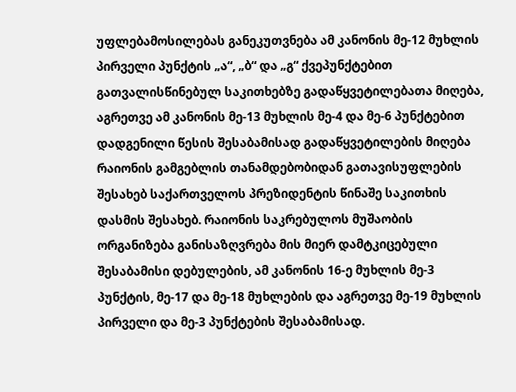უფლებამოსილებას განეკუთვნება ამ კანონის მე-12 მუხლის პირველი პუნქტის „ა“, „ბ“ და „გ“ ქვეპუნქტებით გათვალისწინებულ საკითხებზე გადაწყვეტილებათა მიღება, აგრეთვე ამ კანონის მე-13 მუხლის მე-4 და მე-6 პუნქტებით დადგენილი წესის შესაბამისად გადაწყვეტილების მიღება რაიონის გამგებლის თანამდებობიდან გათავისუფლების შესახებ საქართველოს პრეზიდენტის წინაშე საკითხის დასმის შესახებ. რაიონის საკრებულოს მუშაობის ორგანიზება განისაზღვრება მის მიერ დამტკიცებული შესაბამისი დებულების, ამ კანონის 16-ე მუხლის მე-3 პუნქტის, მე-17 და მე-18 მუხლების და აგრეთვე მე-19 მუხლის პირველი და მე-3 პუნქტების შესაბამისად.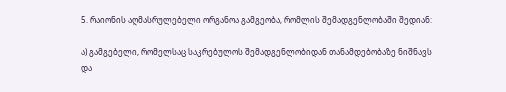5. რაიონის აღმასრულებელი ორგანოა გამგეობა, რომლის შემადგენლობაში შედიან:

ა) გამგებელი, რომელსაც საკრებულოს შემადგენლობიდან თანამდებობაზე ნიშნავს და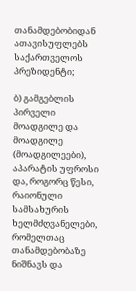თანამდებობიდან ათავისუფლებს საქართველოს პრეზიდენტი;

ბ) გამგებლის პირველი მოადგილე და მოადგილე (მოადგილეები), აპარატის უფროსი და, როგორც წესი, რაიონული სამსახურის ხელმძღვანელები, რომელთაც თანამდებობაზე ნიშნავს და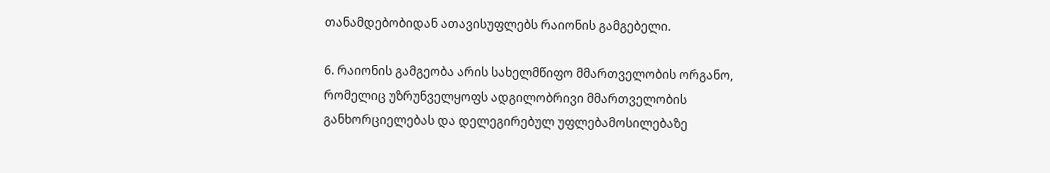თანამდებობიდან ათავისუფლებს რაიონის გამგებელი.

6. რაიონის გამგეობა არის სახელმწიფო მმართველობის ორგანო, რომელიც უზრუნველყოფს ადგილობრივი მმართველობის განხორციელებას და დელეგირებულ უფლებამოსილებაზე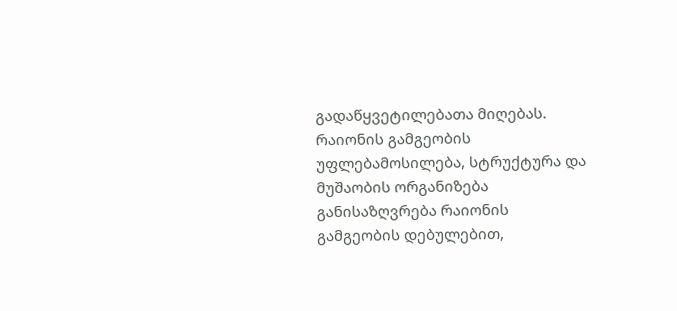გადაწყვეტილებათა მიღებას. რაიონის გამგეობის უფლებამოსილება, სტრუქტურა და მუშაობის ორგანიზება განისაზღვრება რაიონის გამგეობის დებულებით,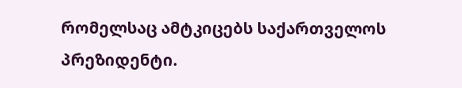რომელსაც ამტკიცებს საქართველოს პრეზიდენტი.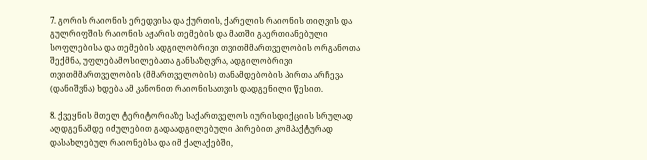7. გორის რაიონის ერედვისა და ქურთის, ქარელის რაიონის თიღვის და გულრიფშის რაიონის აჟარის თემების და მათში გაერთიანებული სოფლებისა და თემების ადგილობრივი თვითმმართველობის ორგანოთა შექმნა, უფლებამოსილებათა განსაზღვრა, ადგილობრივი თვითმმართველობის (მმართველობის) თანამდებობის პირთა არჩევა (დანიშვნა) ხდება ამ კანონით რაიონისათვის დადგენილი წესით.

8. ქვეყნის მთელ ტერიტორიაზე საქართველოს იურისდიქციის სრულად აღდგენამდე იძულებით გადაადგილებული პირებით კომპაქტურად დასახლებულ რაიონებსა და იმ ქალაქებში,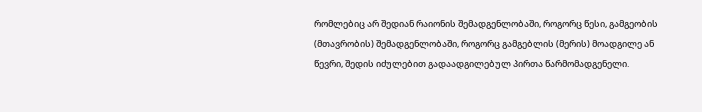რომლებიც არ შედიან რაიონის შემადგენლობაში, როგორც წესი, გამგეობის (მთავრობის) შემადგენლობაში, როგორც გამგებლის (მერის) მოადგილე ან წევრი, შედის იძულებით გადაადგილებულ პირთა წარმომადგენელი.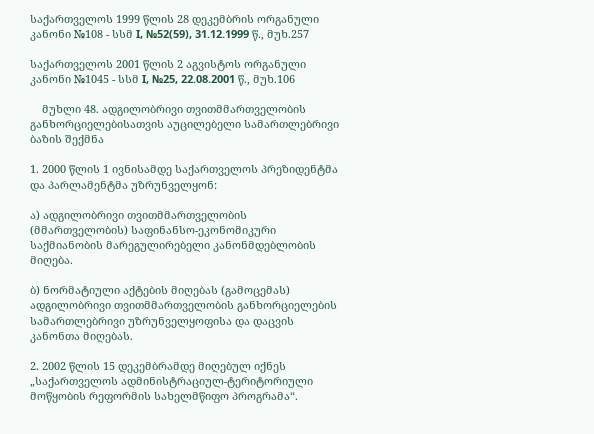საქართველოს 1999 წლის 28 დეკემბრის ორგანული კანონი №108 - სსმ I, №52(59), 31.12.1999 წ., მუხ.257

საქართველოს 2001 წლის 2 აგვისტოს ორგანული კანონი №1045 - სსმ I, №25, 22.08.2001 წ., მუხ.106

    მუხლი 48. ადგილობრივი თვითმმართველობის განხორციელებისათვის აუცილებელი სამართლებრივი ბაზის შექმნა

1. 2000 წლის 1 ივნისამდე საქართველოს პრეზიდენტმა და პარლამენტმა უზრუნველყონ:

ა) ადგილობრივი თვითმმართველობის (მმართველობის) საფინანსო-ეკონომიკური საქმიანობის მარეგულირებელი კანონმდებლობის მიღება.

ბ) ნორმატიული აქტების მიღებას (გამოცემას) ადგილობრივი თვითმმართველობის განხორციელების სამართლებრივი უზრუნველყოფისა და დაცვის კანონთა მიღებას.

2. 2002 წლის 15 დეკემბრამდე მიღებულ იქნეს „საქართველოს ადმინისტრაციულ-ტერიტორიული მოწყობის რეფორმის სახელმწიფო პროგრამა“.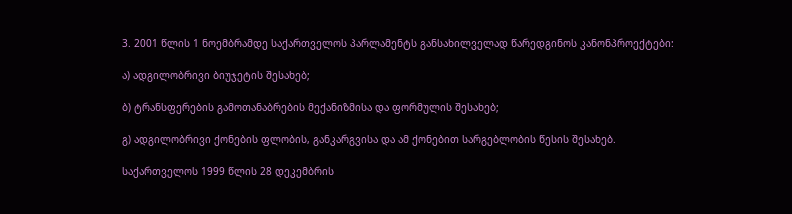3. 2001 წლის 1 ნოემბრამდე საქართველოს პარლამენტს განსახილველად წარედგინოს კანონპროექტები:

ა) ადგილობრივი ბიუჯეტის შესახებ;

ბ) ტრანსფერების გამოთანაბრების მექანიზმისა და ფორმულის შესახებ;

გ) ადგილობრივი ქონების ფლობის, განკარგვისა და ამ ქონებით სარგებლობის წესის შესახებ.

საქართველოს 1999 წლის 28 დეკემბრის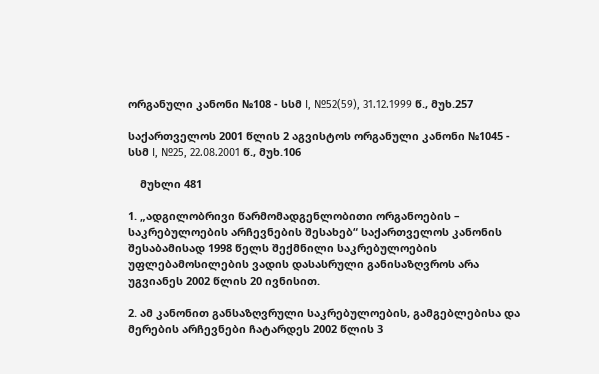ორგანული კანონი №108 - სსმ I, №52(59), 31.12.1999 წ., მუხ.257

საქართველოს 2001 წლის 2 აგვისტოს ორგანული კანონი №1045 - სსმ I, №25, 22.08.2001 წ., მუხ.106

    მუხლი 481

1. „ადგილობრივი წარმომადგენლობითი ორგანოების – საკრებულოების არჩევნების შესახებ“ საქართველოს კანონის შესაბამისად 1998 წელს შექმნილი საკრებულოების უფლებამოსილების ვადის დასასრული განისაზღვროს არა უგვიანეს 2002 წლის 20 ივნისით.

2. ამ კანონით განსაზღვრული საკრებულოების, გამგებლებისა და მერების არჩევნები ჩატარდეს 2002 წლის 3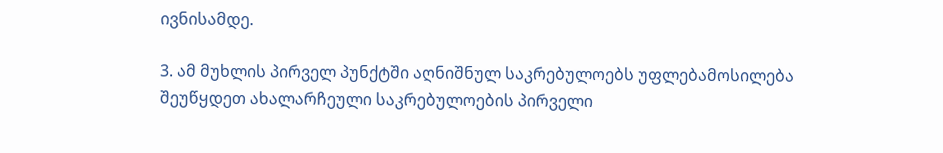ივნისამდე.

3. ამ მუხლის პირველ პუნქტში აღნიშნულ საკრებულოებს უფლებამოსილება შეუწყდეთ ახალარჩეული საკრებულოების პირველი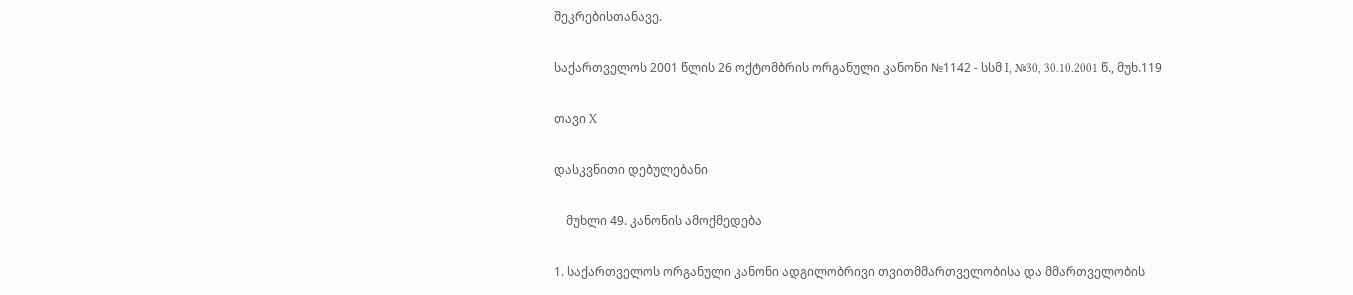შეკრებისთანავე.

საქართველოს 2001 წლის 26 ოქტომბრის ორგანული კანონი №1142 - სსმ I, №30, 30.10.2001 წ., მუხ.119

თავი X

დასკვნითი დებულებანი

    მუხლი 49. კანონის ამოქმედება

1. საქართველოს ორგანული კანონი ადგილობრივი თვითმმართველობისა და მმართველობის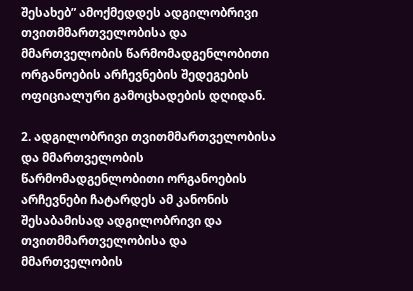შესახებ” ამოქმედდეს ადგილობრივი თვითმმართველობისა და მმართველობის წარმომადგენლობითი ორგანოების არჩევნების შედეგების ოფიციალური გამოცხადების დღიდან.

2. ადგილობრივი თვითმმართველობისა და მმართველობის წარმომადგენლობითი ორგანოების არჩევნები ჩატარდეს ამ კანონის შესაბამისად ადგილობრივი და თვითმმართველობისა და მმართველობის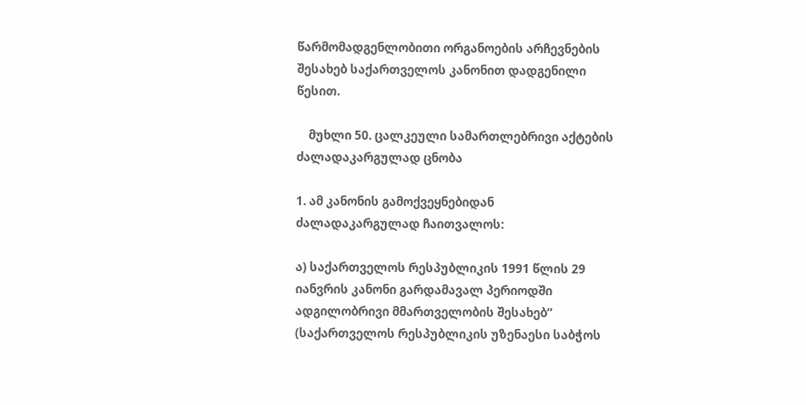წარმომადგენლობითი ორგანოების არჩევნების შესახებ საქართველოს კანონით დადგენილი წესით.

    მუხლი 50. ცალკეული სამართლებრივი აქტების ძალადაკარგულად ცნობა

1. ამ კანონის გამოქვეყნებიდან ძალადაკარგულად ჩაითვალოს:

ა) საქართველოს რესპუბლიკის 1991 წლის 29 იანვრის კანონი გარდამავალ პერიოდში ადგილობრივი მმართველობის შესახებ” (საქართველოს რესპუბლიკის უზენაესი საბჭოს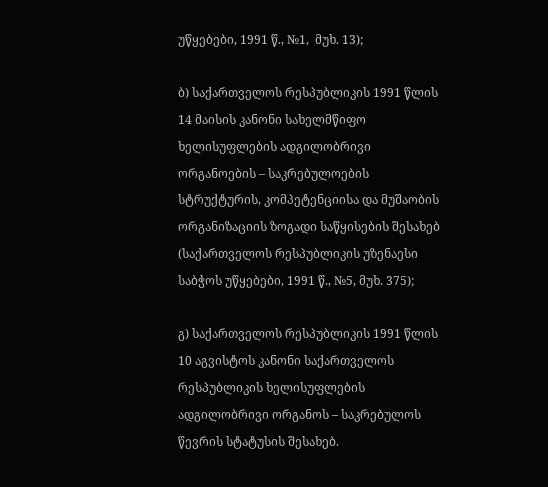უწყებები, 1991 წ., №1,  მუხ. 13);

ბ) საქართველოს რესპუბლიკის 1991 წლის 14 მაისის კანონი სახელმწიფო ხელისუფლების ადგილობრივი ორგანოების – საკრებულოების სტრუქტურის, კომპეტენციისა და მუშაობის ორგანიზაციის ზოგადი საწყისების შესახებ (საქართველოს რესპუბლიკის უზენაესი საბჭოს უწყებები, 1991 წ., №5, მუხ. 375);

გ) საქართველოს რესპუბლიკის 1991 წლის 10 აგვისტოს კანონი საქართველოს რესპუბლიკის ხელისუფლების ადგილობრივი ორგანოს – საკრებულოს წევრის სტატუსის შესახებ.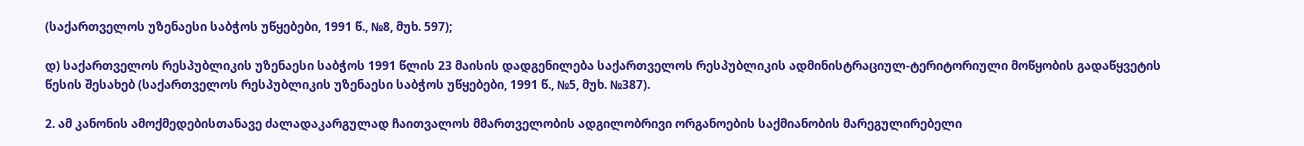(საქართველოს უზენაესი საბჭოს უწყებები, 1991 წ., №8, მუხ. 597);

დ) საქართველოს რესპუბლიკის უზენაესი საბჭოს 1991 წლის 23 მაისის დადგენილება საქართველოს რესპუბლიკის ადმინისტრაციულ-ტერიტორიული მოწყობის გადაწყვეტის წესის შესახებ (საქართველოს რესპუბლიკის უზენაესი საბჭოს უწყებები, 1991 წ., №5, მუხ. №387).

2. ამ კანონის ამოქმედებისთანავე ძალადაკარგულად ჩაითვალოს მმართველობის ადგილობრივი ორგანოების საქმიანობის მარეგულირებელი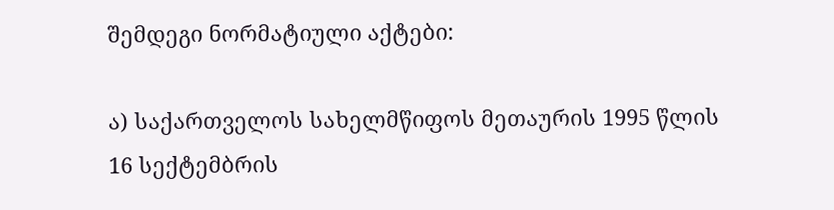შემდეგი ნორმატიული აქტები:

ა) საქართველოს სახელმწიფოს მეთაურის 1995 წლის 16 სექტემბრის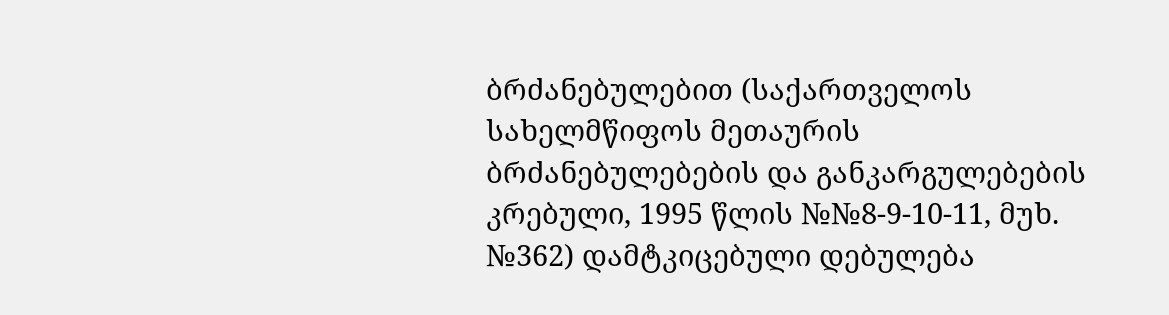ბრძანებულებით (საქართველოს სახელმწიფოს მეთაურის ბრძანებულებების და განკარგულებების კრებული, 1995 წლის №№8-9-10-11, მუხ. №362) დამტკიცებული დებულება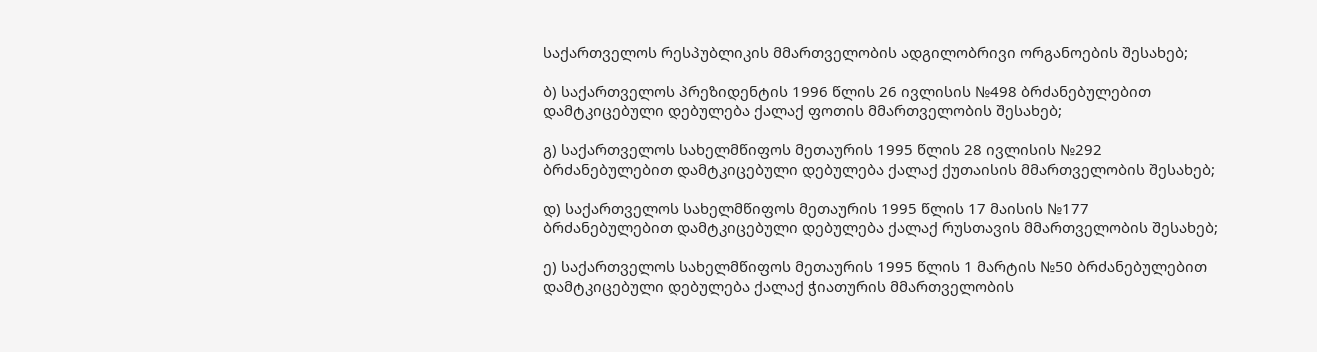საქართველოს რესპუბლიკის მმართველობის ადგილობრივი ორგანოების შესახებ;

ბ) საქართველოს პრეზიდენტის 1996 წლის 26 ივლისის №498 ბრძანებულებით დამტკიცებული დებულება ქალაქ ფოთის მმართველობის შესახებ;

გ) საქართველოს სახელმწიფოს მეთაურის 1995 წლის 28 ივლისის №292 ბრძანებულებით დამტკიცებული დებულება ქალაქ ქუთაისის მმართველობის შესახებ;

დ) საქართველოს სახელმწიფოს მეთაურის 1995 წლის 17 მაისის №177 ბრძანებულებით დამტკიცებული დებულება ქალაქ რუსთავის მმართველობის შესახებ;

ე) საქართველოს სახელმწიფოს მეთაურის 1995 წლის 1 მარტის №50 ბრძანებულებით დამტკიცებული დებულება ქალაქ ჭიათურის მმართველობის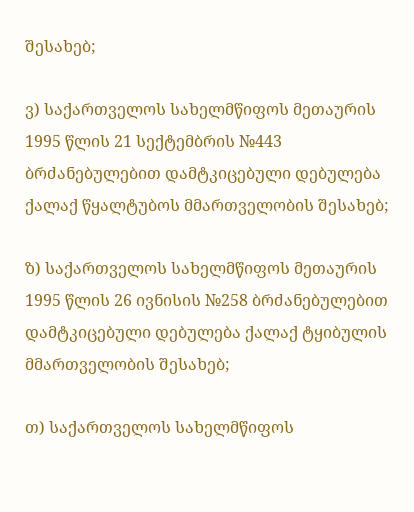შესახებ;

ვ) საქართველოს სახელმწიფოს მეთაურის 1995 წლის 21 სექტემბრის №443 ბრძანებულებით დამტკიცებული დებულება ქალაქ წყალტუბოს მმართველობის შესახებ;

ზ) საქართველოს სახელმწიფოს მეთაურის 1995 წლის 26 ივნისის №258 ბრძანებულებით დამტკიცებული დებულება ქალაქ ტყიბულის მმართველობის შესახებ;

თ) საქართველოს სახელმწიფოს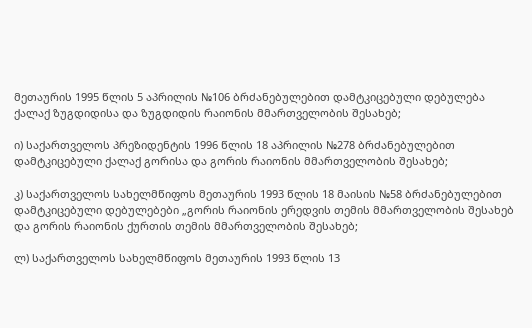მეთაურის 1995 წლის 5 აპრილის №106 ბრძანებულებით დამტკიცებული დებულება ქალაქ ზუგდიდისა და ზუგდიდის რაიონის მმართველობის შესახებ;

ი) საქართველოს პრეზიდენტის 1996 წლის 18 აპრილის №278 ბრძანებულებით დამტკიცებული ქალაქ გორისა და გორის რაიონის მმართველობის შესახებ;

კ) საქართველოს სახელმწიფოს მეთაურის 1993 წლის 18 მაისის №58 ბრძანებულებით დამტკიცებული დებულებები „გორის რაიონის ერედვის თემის მმართველობის შესახებ და გორის რაიონის ქურთის თემის მმართველობის შესახებ;

ლ) საქართველოს სახელმწიფოს მეთაურის 1993 წლის 13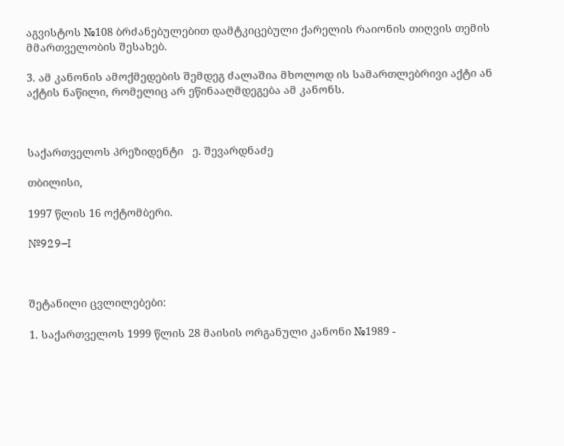აგვისტოს №108 ბრძანებულებით დამტკიცებული ქარელის რაიონის თიღვის თემის მმართველობის შესახებ.

3. ამ კანონის ამოქმედების შემდეგ ძალაშია მხოლოდ ის სამართლებრივი აქტი ან აქტის ნაწილი, რომელიც არ ეწინააღმდეგება ამ კანონს.



საქართველოს პრეზიდენტი   ე. შევარდნაძე

თბილისი,

1997 წლის 16 ოქტომბერი.

№929–I



შეტანილი ცვლილებები:

1. საქართველოს 1999 წლის 28 მაისის ორგანული კანონი №1989 -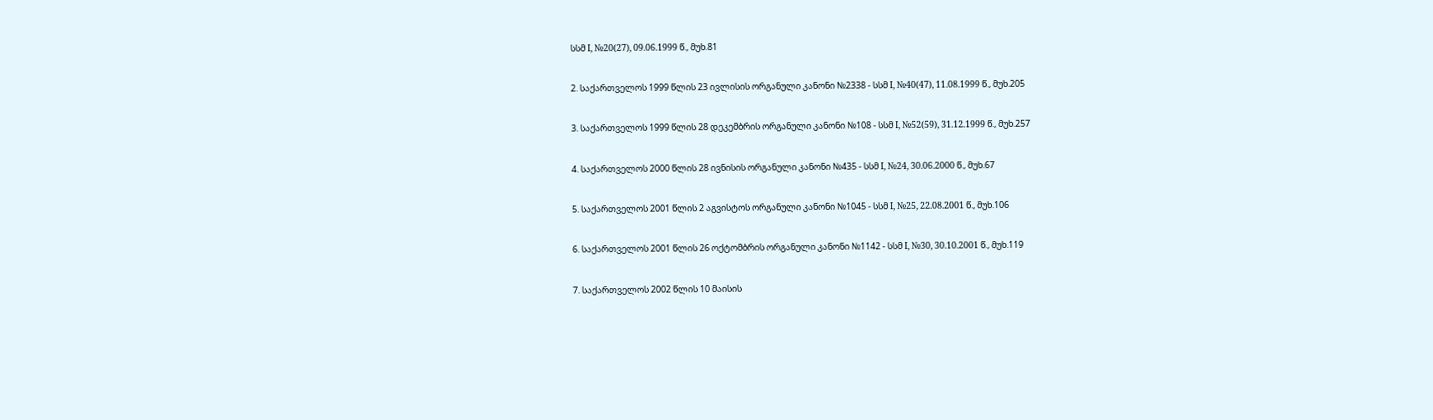სსმ I, №20(27), 09.06.1999 წ., მუხ.81

2. საქართველოს 1999 წლის 23 ივლისის ორგანული კანონი №2338 - სსმ I, №40(47), 11.08.1999 წ., მუხ.205

3. საქართველოს 1999 წლის 28 დეკემბრის ორგანული კანონი №108 - სსმ I, №52(59), 31.12.1999 წ., მუხ.257

4. საქართველოს 2000 წლის 28 ივნისის ორგანული კანონი №435 - სსმ I, №24, 30.06.2000 წ., მუხ.67

5. საქართველოს 2001 წლის 2 აგვისტოს ორგანული კანონი №1045 - სსმ I, №25, 22.08.2001 წ., მუხ.106

6. საქართველოს 2001 წლის 26 ოქტომბრის ორგანული კანონი №1142 - სსმ I, №30, 30.10.2001 წ., მუხ.119

7. საქართველოს 2002 წლის 10 მაისის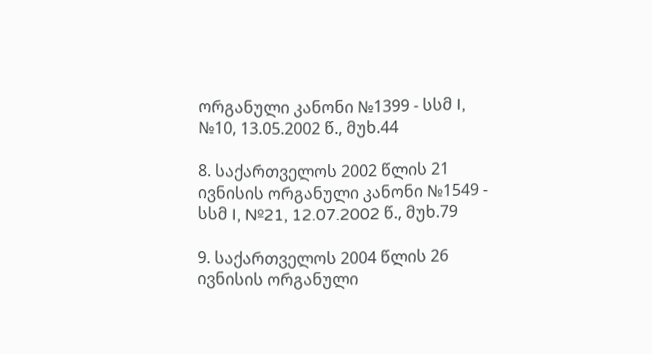ორგანული კანონი №1399 - სსმ I, №10, 13.05.2002 წ., მუხ.44

8. საქართველოს 2002 წლის 21 ივნისის ორგანული კანონი №1549 - სსმ I, №21, 12.07.2002 წ., მუხ.79

9. საქართველოს 2004 წლის 26 ივნისის ორგანული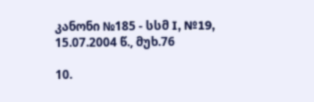კანონი №185 - სსმ I, №19, 15.07.2004 წ., მუხ.76

10.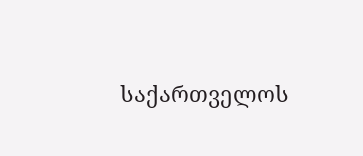საქართველოს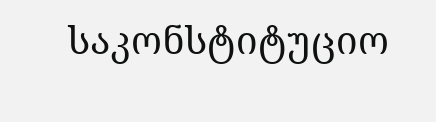საკონსტიტუციო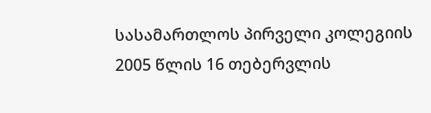სასამართლოს პირველი კოლეგიის 2005 წლის 16 თებერვლის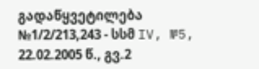გადაწყვეტილება №1/2/213,243 - სსმ IV, №5, 22.02.2005 წ., გვ.2